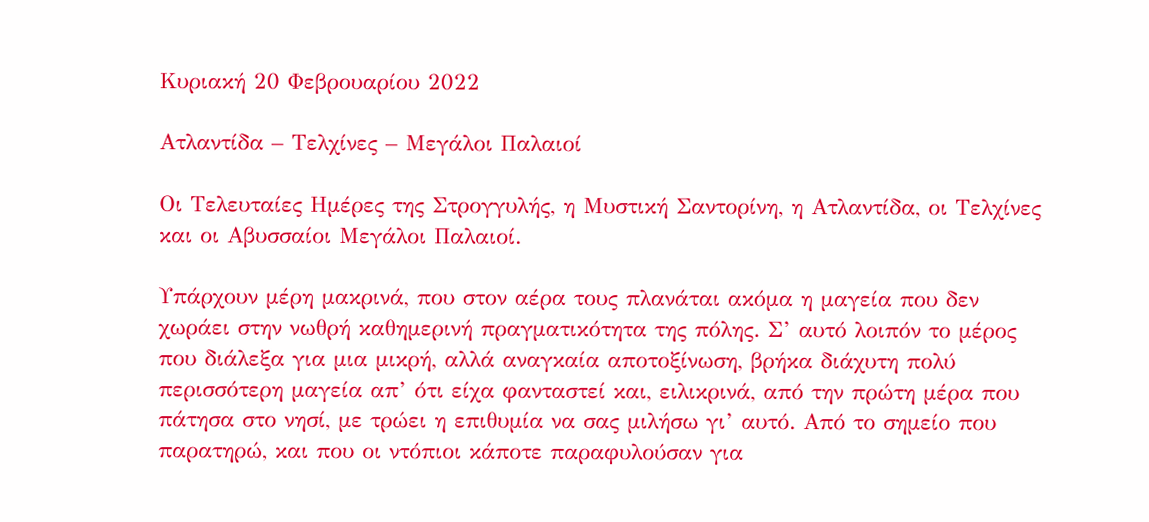Κυριακή 20 Φεβρουαρίου 2022

Ατλαντίδα – Τελχίνες – Μεγάλοι Παλαιοί

Οι Τελευταίες Ημέρες της Στρογγυλής, η Μυστική Σαντορίνη, η Ατλαντίδα, οι Τελχίνες και οι Αβυσσαίοι Μεγάλοι Παλαιοί.

Υπάρχουν μέρη μακρινά, που στον αέρα τους πλανάται ακόμα η μαγεία που δεν χωράει στην νωθρή καθημερινή πραγματικότητα της πόλης. Σ’ αυτό λοιπόν το μέρος που διάλεξα για μια μικρή, αλλά αναγκαία αποτοξίνωση, βρήκα διάχυτη πολύ περισσότερη μαγεία απ’ ότι είχα φανταστεί και, ειλικρινά, από την πρώτη μέρα που πάτησα στο νησί, με τρώει η επιθυμία να σας μιλήσω γι’ αυτό. Από το σημείο που παρατηρώ, και που οι ντόπιοι κάποτε παραφυλούσαν για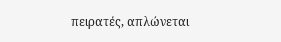πειρατές, απλώνεται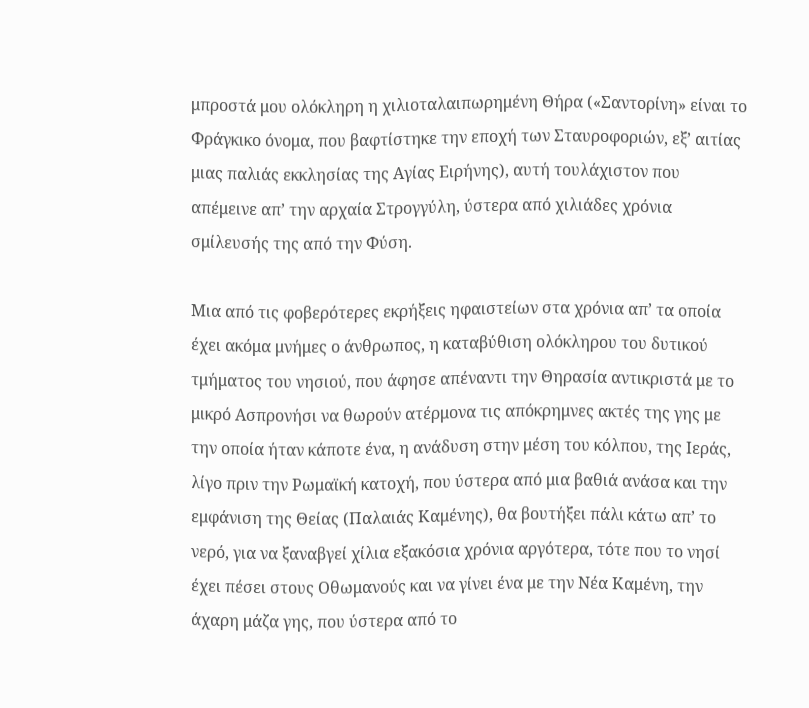μπροστά μου ολόκληρη η χιλιοταλαιπωρημένη Θήρα («Σαντορίνη» είναι το Φράγκικο όνομα, που βαφτίστηκε την εποχή των Σταυροφοριών, εξ’ αιτίας μιας παλιάς εκκλησίας της Αγίας Ειρήνης), αυτή τουλάχιστον που απέμεινε απ’ την αρχαία Στρογγύλη, ύστερα από χιλιάδες χρόνια σμίλευσής της από την Φύση.

Μια από τις φοβερότερες εκρήξεις ηφαιστείων στα χρόνια απ’ τα οποία έχει ακόμα μνήμες ο άνθρωπος, η καταβύθιση ολόκληρου του δυτικού τμήματος του νησιού, που άφησε απέναντι την Θηρασία αντικριστά με το μικρό Ασπρονήσι να θωρούν ατέρμονα τις απόκρημνες ακτές της γης με την οποία ήταν κάποτε ένα, η ανάδυση στην μέση του κόλπου, της Ιεράς, λίγο πριν την Ρωμαϊκή κατοχή, που ύστερα από μια βαθιά ανάσα και την εμφάνιση της Θείας (Παλαιάς Καμένης), θα βουτήξει πάλι κάτω απ’ το νερό, για να ξαναβγεί χίλια εξακόσια χρόνια αργότερα, τότε που το νησί έχει πέσει στους Οθωμανούς και να γίνει ένα με την Νέα Καμένη, την άχαρη μάζα γης, που ύστερα από το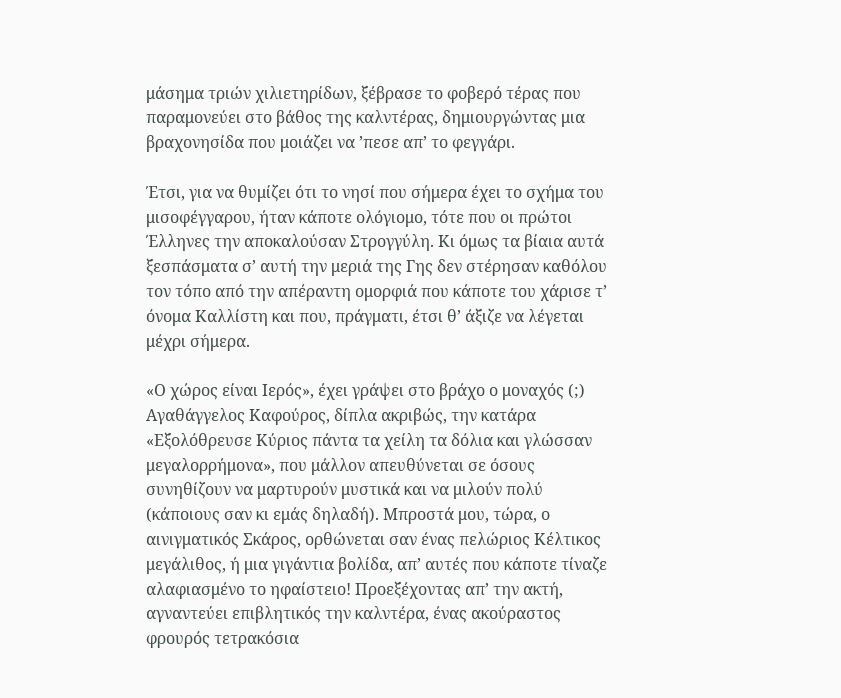μάσημα τριών χιλιετηρίδων, ξέβρασε το φοβερό τέρας που παραμονεύει στο βάθος της καλντέρας, δημιουργώντας μια βραχονησίδα που μοιάζει να ’πεσε απ’ το φεγγάρι.

Έτσι, για να θυμίζει ότι το νησί που σήμερα έχει το σχήμα του μισοφέγγαρου, ήταν κάποτε ολόγιομο, τότε που οι πρώτοι Έλληνες την αποκαλούσαν Στρογγύλη. Κι όμως τα βίαια αυτά ξεσπάσματα σ’ αυτή την μεριά της Γης δεν στέρησαν καθόλου τον τόπο από την απέραντη ομορφιά που κάποτε του χάρισε τ’ όνομα Καλλίστη και που, πράγματι, έτσι θ’ άξιζε να λέγεται μέχρι σήμερα.

«Ο χώρος είναι Ιερός», έχει γράψει στο βράχο ο μοναχός (;) Αγαθάγγελος Καφούρος, δίπλα ακριβώς, την κατάρα «Εξολόθρευσε Κύριος πάντα τα χείλη τα δόλια και γλώσσαν μεγαλορρήμονα», που μάλλον απευθύνεται σε όσους συνηθίζουν να μαρτυρούν μυστικά και να μιλούν πολύ (κάποιους σαν κι εμάς δηλαδή). Μπροστά μου, τώρα, ο αινιγματικός Σκάρος, ορθώνεται σαν ένας πελώριος Κέλτικος μεγάλιθος, ή μια γιγάντια βολίδα, απ’ αυτές που κάποτε τίναζε αλαφιασμένο το ηφαίστειο! Προεξέχοντας απ’ την ακτή, αγναντεύει επιβλητικός την καλντέρα, ένας ακούραστος φρουρός τετρακόσια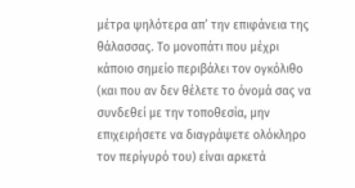μέτρα ψηλότερα απ’ την επιφάνεια της θάλασσας. Το μονοπάτι που μέχρι κάποιο σημείο περιβάλει τον ογκόλιθο (και που αν δεν θέλετε το όνομά σας να συνδεθεί με την τοποθεσία, μην επιχειρήσετε να διαγράψετε ολόκληρο τον περίγυρό του) είναι αρκετά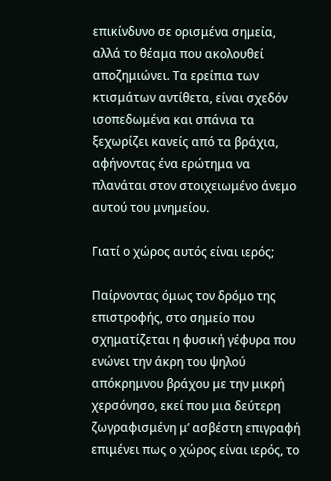επικίνδυνο σε ορισμένα σημεία, αλλά το θέαμα που ακολουθεί αποζημιώνει. Τα ερείπια των κτισμάτων αντίθετα, είναι σχεδόν ισοπεδωμένα και σπάνια τα ξεχωρίζει κανείς από τα βράχια, αφήνοντας ένα ερώτημα να πλανάται στον στοιχειωμένο άνεμο αυτού του μνημείου.

Γιατί ο χώρος αυτός είναι ιερός;

Παίρνοντας όμως τον δρόμο της επιστροφής, στο σημείο που σχηματίζεται η φυσική γέφυρα που ενώνει την άκρη του ψηλού απόκρημνου βράχου με την μικρή χερσόνησο, εκεί που μια δεύτερη ζωγραφισμένη μ’ ασβέστη επιγραφή επιμένει πως ο χώρος είναι ιερός, το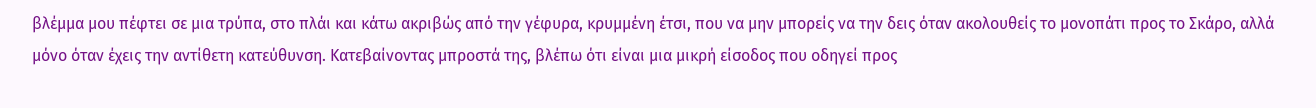βλέμμα μου πέφτει σε μια τρύπα, στο πλάι και κάτω ακριβώς από την γέφυρα, κρυμμένη έτσι, που να μην μπορείς να την δεις όταν ακολουθείς το μονοπάτι προς το Σκάρο, αλλά μόνο όταν έχεις την αντίθετη κατεύθυνση. Κατεβαίνοντας μπροστά της, βλέπω ότι είναι μια μικρή είσοδος που οδηγεί προς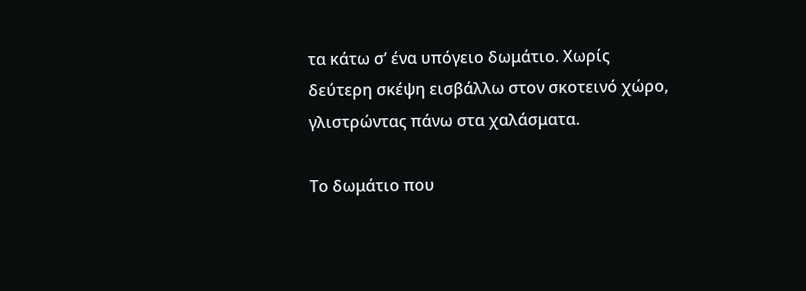τα κάτω σ’ ένα υπόγειο δωμάτιο. Χωρίς δεύτερη σκέψη εισβάλλω στον σκοτεινό χώρο, γλιστρώντας πάνω στα χαλάσματα.

Το δωμάτιο που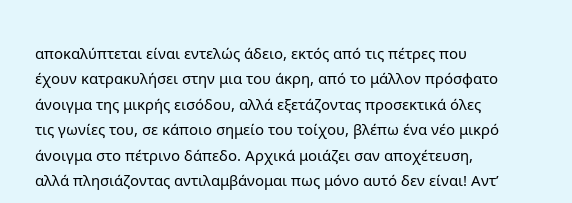αποκαλύπτεται είναι εντελώς άδειο, εκτός από τις πέτρες που έχουν κατρακυλήσει στην μια του άκρη, από το μάλλον πρόσφατο άνοιγμα της μικρής εισόδου, αλλά εξετάζοντας προσεκτικά όλες τις γωνίες του, σε κάποιο σημείο του τοίχου, βλέπω ένα νέο μικρό άνοιγμα στο πέτρινο δάπεδο. Αρχικά μοιάζει σαν αποχέτευση, αλλά πλησιάζοντας αντιλαμβάνομαι πως μόνο αυτό δεν είναι! Αντ’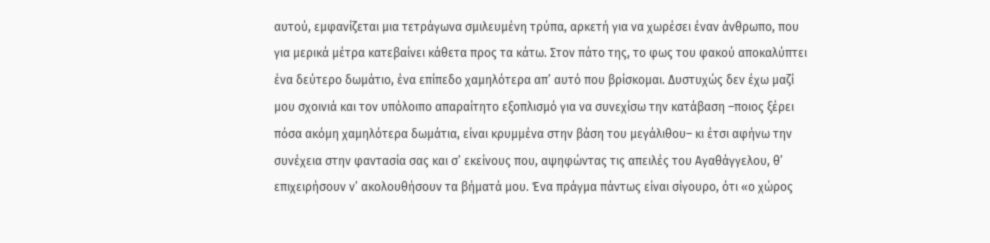αυτού, εμφανίζεται μια τετράγωνα σμιλευμένη τρύπα, αρκετή για να χωρέσει έναν άνθρωπο, που για μερικά μέτρα κατεβαίνει κάθετα προς τα κάτω. Στον πάτο της, το φως του φακού αποκαλύπτει ένα δεύτερο δωμάτιο, ένα επίπεδο χαμηλότερα απ’ αυτό που βρίσκομαι. Δυστυχώς δεν έχω μαζί μου σχοινιά και τον υπόλοιπο απαραίτητο εξοπλισμό για να συνεχίσω την κατάβαση –ποιος ξέρει πόσα ακόμη χαμηλότερα δωμάτια, είναι κρυμμένα στην βάση του μεγάλιθου– κι έτσι αφήνω την συνέχεια στην φαντασία σας και σ’ εκείνους που, αψηφώντας τις απειλές του Αγαθάγγελου, θ’ επιχειρήσουν ν’ ακολουθήσουν τα βήματά μου. Ένα πράγμα πάντως είναι σίγουρο, ότι «ο χώρος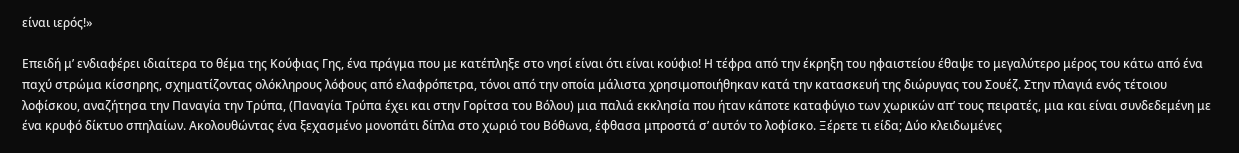είναι ιερός!»

Επειδή μ’ ενδιαφέρει ιδιαίτερα το θέμα της Κούφιας Γης, ένα πράγμα που με κατέπληξε στο νησί είναι ότι είναι κούφιο! Η τέφρα από την έκρηξη του ηφαιστείου έθαψε το μεγαλύτερο μέρος του κάτω από ένα παχύ στρώμα κίσσηρης, σχηματίζοντας ολόκληρους λόφους από ελαφρόπετρα, τόνοι από την οποία μάλιστα χρησιμοποιήθηκαν κατά την κατασκευή της διώρυγας του Σουέζ. Στην πλαγιά ενός τέτοιου λοφίσκου, αναζήτησα την Παναγία την Τρύπα, (Παναγία Τρύπα έχει και στην Γορίτσα του Βόλου) μια παλιά εκκλησία που ήταν κάποτε καταφύγιο των χωρικών απ’ τους πειρατές, μια και είναι συνδεδεμένη με ένα κρυφό δίκτυο σπηλαίων. Ακολουθώντας ένα ξεχασμένο μονοπάτι δίπλα στο χωριό του Βόθωνα, έφθασα μπροστά σ’ αυτόν το λοφίσκο. Ξέρετε τι είδα; Δύο κλειδωμένες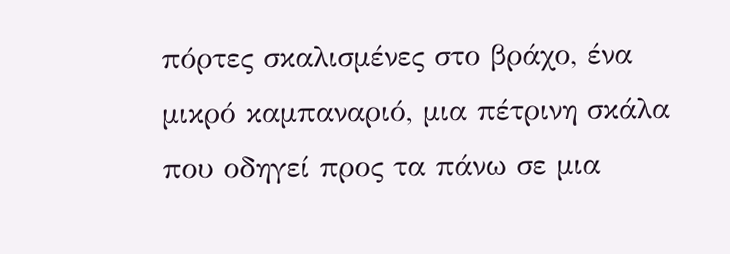πόρτες σκαλισμένες στο βράχο, ένα μικρό καμπαναριό, μια πέτρινη σκάλα που οδηγεί προς τα πάνω σε μια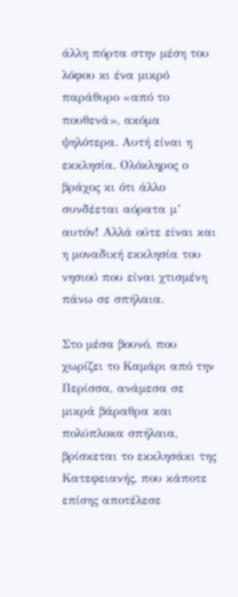άλλη πόρτα στην μέση του λόφου κι ένα μικρό παράθυρο «από το πουθενά», ακόμα ψηλότερα. Αυτή είναι η εκκλησία. Ολόκληρος ο βράχος κι ότι άλλο συνδέεται αόρατα μ’ αυτόν! Αλλά ούτε είναι και η μοναδική εκκλησία του νησιού που είναι χτισμένη πάνω σε σπήλαια.

Στο μέσα βουνό, που χωρίζει το Καμάρι από την Περίσσα, ανάμεσα σε μικρά βάραθρα και πολύπλοκα σπήλαια, βρίσκεται το εκκλησάκι της Κατεφειανής, που κάποτε επίσης αποτέλεσε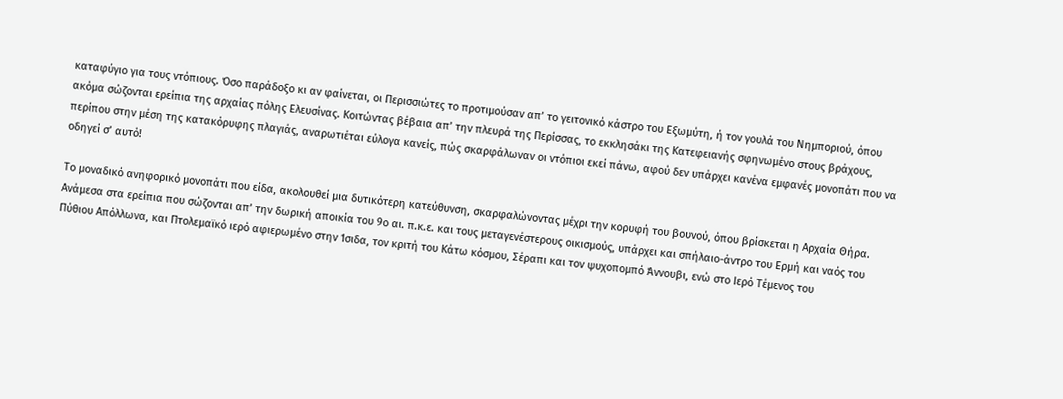καταφύγιο για τους ντόπιους. Όσο παράδοξο κι αν φαίνεται, οι Περισσιώτες το προτιμούσαν απ’ το γειτονικό κάστρο του Εξωμύτη, ή τον γουλά του Νημποριού, όπου ακόμα σώζονται ερείπια της αρχαίας πόλης Ελευσίνας. Κοιτώντας βέβαια απ’ την πλευρά της Περίσσας, το εκκλησάκι της Κατεφειανής σφηνωμένο στους βράχους, περίπου στην μέση της κατακόρυφης πλαγιάς, αναρωτιέται εύλογα κανείς, πώς σκαρφάλωναν οι ντόπιοι εκεί πάνω, αφού δεν υπάρχει κανένα εμφανές μονοπάτι που να οδηγεί σ’ αυτό!

Το μοναδικό ανηφορικό μονοπάτι που είδα, ακολουθεί μια δυτικότερη κατεύθυνση, σκαρφαλώνοντας μέχρι την κορυφή του βουνού, όπου βρίσκεται η Αρχαία Θήρα. Ανάμεσα στα ερείπια που σώζονται απ’ την δωρική αποικία του 9ο αι. π.κ.ε. και τους μεταγενέστερους οικισμούς, υπάρχει και σπήλαιο-άντρο του Ερμή και ναός του Πύθιου Απόλλωνα, και Πτολεμαϊκό ιερό αφιερωμένο στην Ίσιδα, τον κριτή του Κάτω κόσμου, Σέραπι και τον ψυχοπομπό Άννουβι, ενώ στο Ιερό Τέμενος του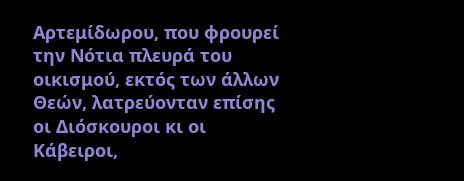Αρτεμίδωρου, που φρουρεί την Νότια πλευρά του οικισμού, εκτός των άλλων Θεών, λατρεύονταν επίσης οι Διόσκουροι κι οι Κάβειροι,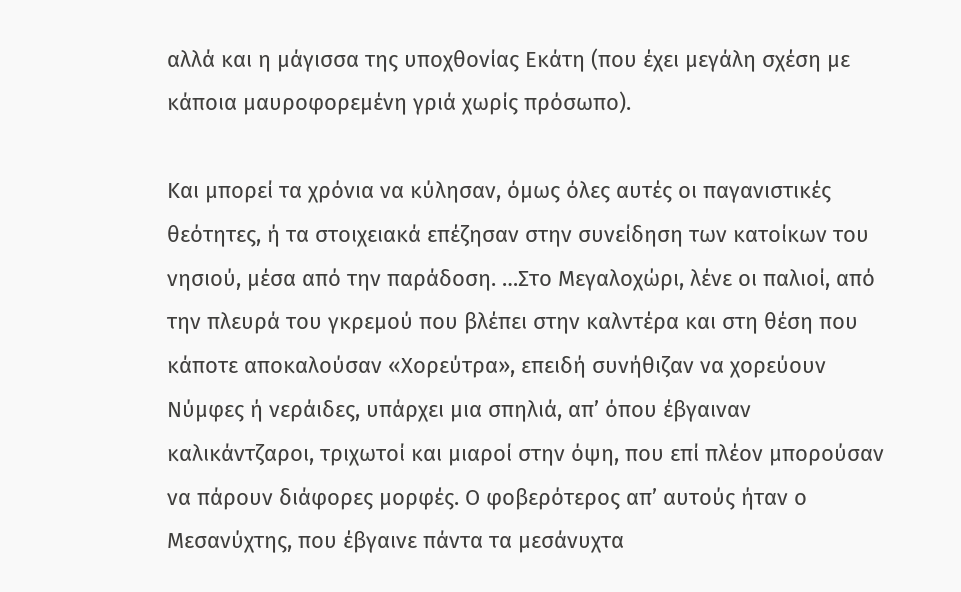αλλά και η μάγισσα της υποχθονίας Εκάτη (που έχει μεγάλη σχέση με κάποια μαυροφορεμένη γριά χωρίς πρόσωπο).

Και μπορεί τα χρόνια να κύλησαν, όμως όλες αυτές οι παγανιστικές θεότητες, ή τα στοιχειακά επέζησαν στην συνείδηση των κατοίκων του νησιού, μέσα από την παράδοση. …Στο Μεγαλοχώρι, λένε οι παλιοί, από την πλευρά του γκρεμού που βλέπει στην καλντέρα και στη θέση που κάποτε αποκαλούσαν «Χορεύτρα», επειδή συνήθιζαν να χορεύουν Νύμφες ή νεράιδες, υπάρχει μια σπηλιά, απ’ όπου έβγαιναν καλικάντζαροι, τριχωτοί και μιαροί στην όψη, που επί πλέον μπορούσαν να πάρουν διάφορες μορφές. Ο φοβερότερος απ’ αυτούς ήταν ο Μεσανύχτης, που έβγαινε πάντα τα μεσάνυχτα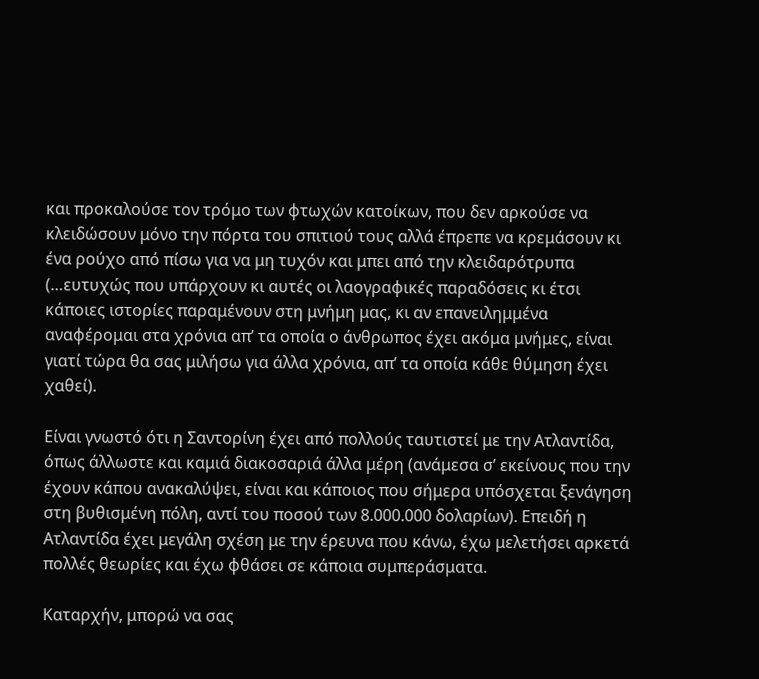και προκαλούσε τον τρόμο των φτωχών κατοίκων, που δεν αρκούσε να κλειδώσουν μόνο την πόρτα του σπιτιού τους αλλά έπρεπε να κρεμάσουν κι ένα ρούχο από πίσω για να μη τυχόν και μπει από την κλειδαρότρυπα (…ευτυχώς που υπάρχουν κι αυτές οι λαογραφικές παραδόσεις κι έτσι κάποιες ιστορίες παραμένουν στη μνήμη μας, κι αν επανειλημμένα αναφέρομαι στα χρόνια απ’ τα οποία ο άνθρωπος έχει ακόμα μνήμες, είναι γιατί τώρα θα σας μιλήσω για άλλα χρόνια, απ’ τα οποία κάθε θύμηση έχει χαθεί).

Είναι γνωστό ότι η Σαντορίνη έχει από πολλούς ταυτιστεί με την Ατλαντίδα, όπως άλλωστε και καμιά διακοσαριά άλλα μέρη (ανάμεσα σ’ εκείνους που την έχουν κάπου ανακαλύψει, είναι και κάποιος που σήμερα υπόσχεται ξενάγηση στη βυθισμένη πόλη, αντί του ποσού των 8.000.000 δολαρίων). Επειδή η Ατλαντίδα έχει μεγάλη σχέση με την έρευνα που κάνω, έχω μελετήσει αρκετά πολλές θεωρίες και έχω φθάσει σε κάποια συμπεράσματα.

Καταρχήν, μπορώ να σας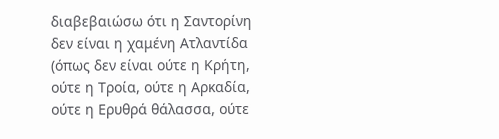διαβεβαιώσω ότι η Σαντορίνη δεν είναι η χαμένη Ατλαντίδα (όπως δεν είναι ούτε η Κρήτη, ούτε η Τροία, ούτε η Αρκαδία, ούτε η Ερυθρά θάλασσα, ούτε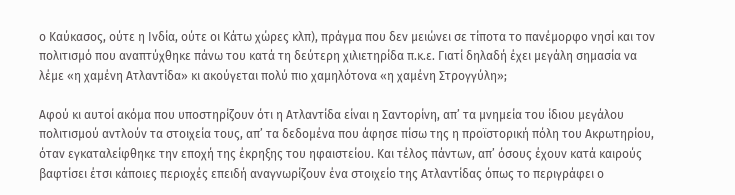ο Καύκασος, ούτε η Ινδία, ούτε οι Κάτω χώρες κλπ), πράγμα που δεν μειώνει σε τίποτα το πανέμορφο νησί και τον πολιτισμό που αναπτύχθηκε πάνω του κατά τη δεύτερη χιλιετηρίδα π.κ.ε. Γιατί δηλαδή έχει μεγάλη σημασία να λέμε «η χαμένη Ατλαντίδα» κι ακούγεται πολύ πιο χαμηλότονα «η χαμένη Στρογγύλη»;

Αφού κι αυτοί ακόμα που υποστηρίζουν ότι η Ατλαντίδα είναι η Σαντορίνη, απ’ τα μνημεία του ίδιου μεγάλου πολιτισμού αντλούν τα στοιχεία τους, απ’ τα δεδομένα που άφησε πίσω της η προϊστορική πόλη του Ακρωτηρίου, όταν εγκαταλείφθηκε την εποχή της έκρηξης του ηφαιστείου. Και τέλος πάντων, απ’ όσους έχουν κατά καιρούς βαφτίσει έτσι κάποιες περιοχές επειδή αναγνωρίζουν ένα στοιχείο της Ατλαντίδας όπως το περιγράφει ο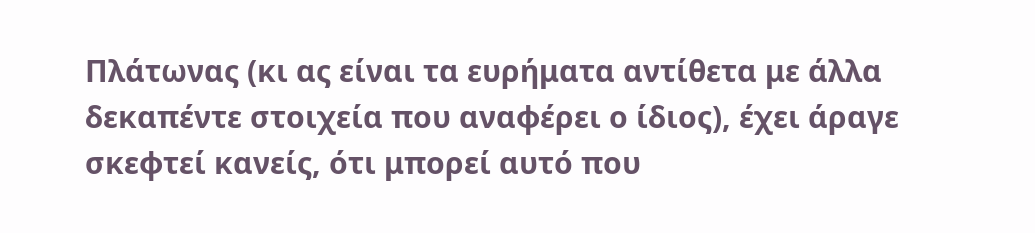Πλάτωνας (κι ας είναι τα ευρήματα αντίθετα με άλλα δεκαπέντε στοιχεία που αναφέρει ο ίδιος), έχει άραγε σκεφτεί κανείς, ότι μπορεί αυτό που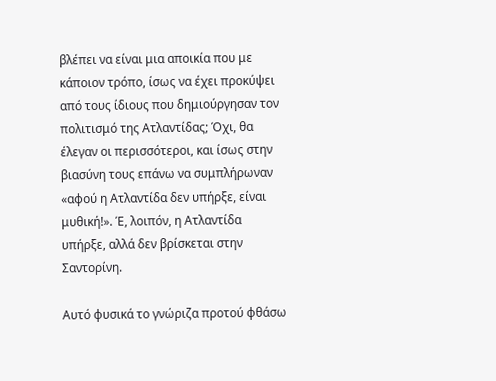βλέπει να είναι μια αποικία που με κάποιον τρόπο, ίσως να έχει προκύψει από τους ίδιους που δημιούργησαν τον πολιτισμό της Ατλαντίδας; Όχι, θα έλεγαν οι περισσότεροι, και ίσως στην βιασύνη τους επάνω να συμπλήρωναν «αφού η Ατλαντίδα δεν υπήρξε, είναι μυθική!». Έ, λοιπόν, η Ατλαντίδα υπήρξε, αλλά δεν βρίσκεται στην Σαντορίνη.

Αυτό φυσικά το γνώριζα προτού φθάσω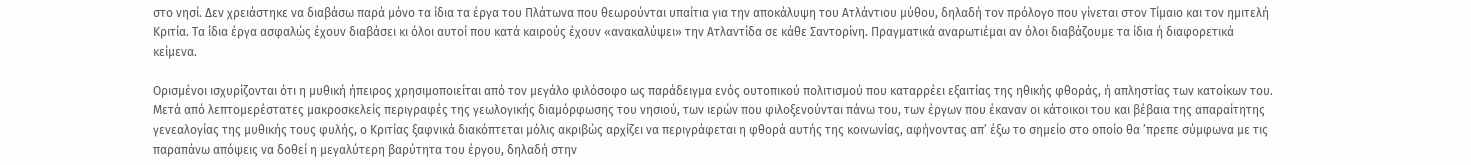στο νησί. Δεν χρειάστηκε να διαβάσω παρά μόνο τα ίδια τα έργα του Πλάτωνα που θεωρούνται υπαίτια για την αποκάλυψη του Ατλάντιου μύθου, δηλαδή τον πρόλογο που γίνεται στον Τίμαιο και τον ημιτελή Κριτία. Τα ίδια έργα ασφαλώς έχουν διαβάσει κι όλοι αυτοί που κατά καιρούς έχουν «ανακαλύψει» την Ατλαντίδα σε κάθε Σαντορίνη. Πραγματικά αναρωτιέμαι αν όλοι διαβάζουμε τα ίδια ή διαφορετικά κείμενα.

Ορισμένοι ισχυρίζονται ότι η μυθική ήπειρος χρησιμοποιείται από τον μεγάλο φιλόσοφο ως παράδειγμα ενός ουτοπικού πολιτισμού που καταρρέει εξαιτίας της ηθικής φθοράς, ή απληστίας των κατοίκων του. Μετά από λεπτομερέστατες μακροσκελείς περιγραφές της γεωλογικής διαμόρφωσης του νησιού, των ιερών που φιλοξενούνται πάνω του, των έργων που έκαναν οι κάτοικοι του και βέβαια της απαραίτητης γενεαλογίας της μυθικής τους φυλής, ο Κριτίας ξαφνικά διακόπτεται μόλις ακριβώς αρχίζει να περιγράφεται η φθορά αυτής της κοινωνίας, αφήνοντας απ’ έξω το σημείο στο οποίο θα ’πρεπε σύμφωνα με τις παραπάνω απόψεις να δοθεί η μεγαλύτερη βαρύτητα του έργου, δηλαδή στην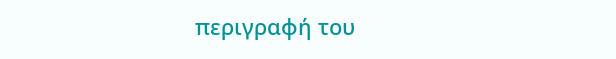περιγραφή του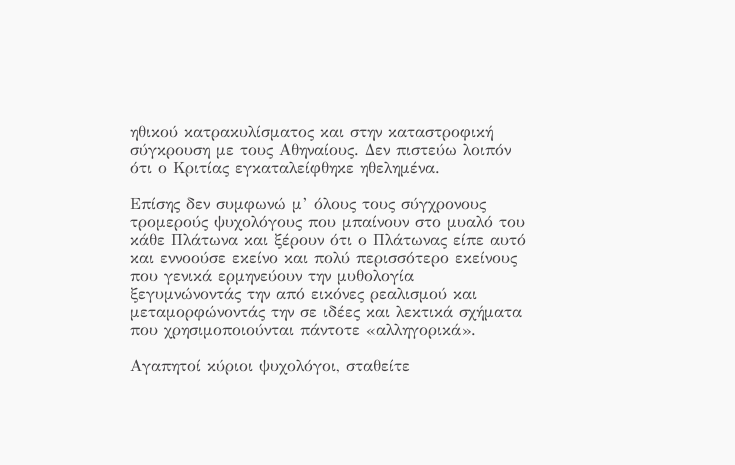ηθικού κατρακυλίσματος και στην καταστροφική σύγκρουση με τους Αθηναίους. Δεν πιστεύω λοιπόν ότι ο Κριτίας εγκαταλείφθηκε ηθελημένα.

Επίσης δεν συμφωνώ μ’ όλους τους σύγχρονους τρομερούς ψυχολόγους που μπαίνουν στο μυαλό του κάθε Πλάτωνα και ξέρουν ότι ο Πλάτωνας είπε αυτό και εννοούσε εκείνο και πολύ περισσότερο εκείνους που γενικά ερμηνεύουν την μυθολογία ξεγυμνώνοντάς την από εικόνες ρεαλισμού και μεταμορφώνοντάς την σε ιδέες και λεκτικά σχήματα που χρησιμοποιούνται πάντοτε «αλληγορικά».

Αγαπητοί κύριοι ψυχολόγοι, σταθείτε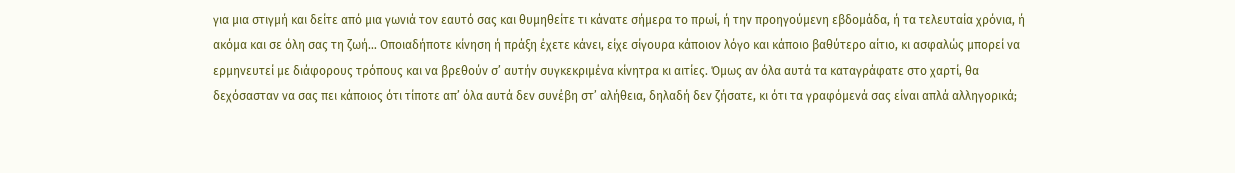για μια στιγμή και δείτε από μια γωνιά τον εαυτό σας και θυμηθείτε τι κάνατε σήμερα το πρωί, ή την προηγούμενη εβδομάδα, ή τα τελευταία χρόνια, ή ακόμα και σε όλη σας τη ζωή… Οποιαδήποτε κίνηση ή πράξη έχετε κάνει, είχε σίγουρα κάποιον λόγο και κάποιο βαθύτερο αίτιο, κι ασφαλώς μπορεί να ερμηνευτεί με διάφορους τρόπους και να βρεθούν σ’ αυτήν συγκεκριμένα κίνητρα κι αιτίες. Όμως αν όλα αυτά τα καταγράφατε στο χαρτί, θα δεχόσασταν να σας πει κάποιος ότι τίποτε απ’ όλα αυτά δεν συνέβη στ’ αλήθεια, δηλαδή δεν ζήσατε, κι ότι τα γραφόμενά σας είναι απλά αλληγορικά;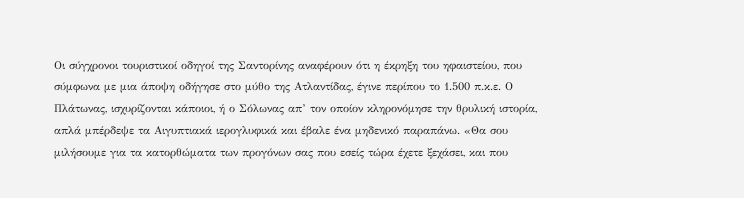Οι σύγχρονοι τουριστικοί οδηγοί της Σαντορίνης αναφέρουν ότι η έκρηξη του ηφαιστείου, που σύμφωνα με μια άποψη οδήγησε στο μύθο της Ατλαντίδας, έγινε περίπου το 1.500 π.κ.ε. Ο Πλάτωνας, ισχυρίζονται κάποιοι, ή ο Σόλωνας απ’ τον οποίον κληρονόμησε την θρυλική ιστορία, απλά μπέρδεψε τα Αιγυπτιακά ιερογλυφικά και έβαλε ένα μηδενικό παραπάνω. «Θα σου μιλήσουμε για τα κατορθώματα των προγόνων σας που εσείς τώρα έχετε ξεχάσει, και που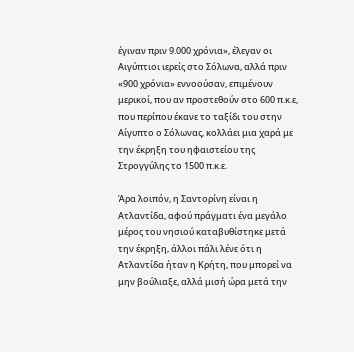έγιναν πριν 9.000 χρόνια», έλεγαν οι Αιγύπτιοι ιερείς στο Σόλωνα, αλλά πριν «900 χρόνια» εννοούσαν, επιμένουν μερικοί, που αν προστεθούν στο 600 π.κ.ε, που περίπου έκανε το ταξίδι του στην Αίγυπτο ο Σόλωνας, κολλάει μια χαρά με την έκρηξη του ηφαιστείου της Στρογγύλης το 1500 π.κ.ε.

Άρα λοιπόν, η Σαντορίνη είναι η Ατλαντίδα, αφού πράγματι ένα μεγάλο μέρος του νησιού καταβυθίστηκε μετά την έκρηξη, άλλοι πάλι λένε ότι η Ατλαντίδα ήταν η Κρήτη, που μπορεί να μην βούλιαξε, αλλά μισή ώρα μετά την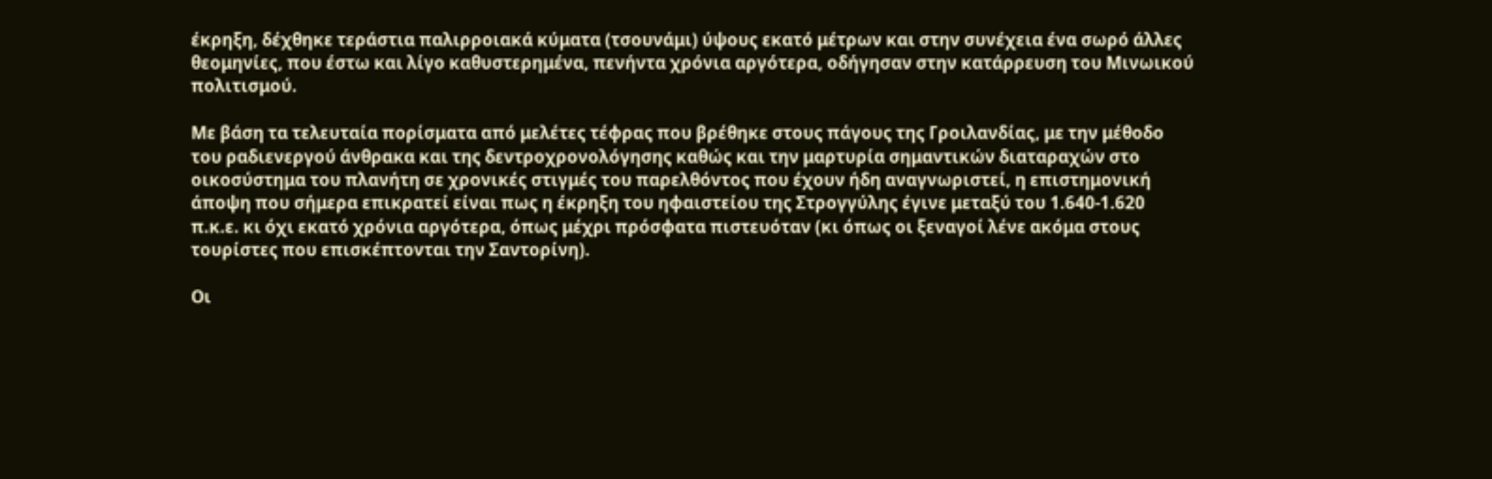έκρηξη, δέχθηκε τεράστια παλιρροιακά κύματα (τσουνάμι) ύψους εκατό μέτρων και στην συνέχεια ένα σωρό άλλες θεομηνίες, που έστω και λίγο καθυστερημένα, πενήντα χρόνια αργότερα, οδήγησαν στην κατάρρευση του Μινωικού πολιτισμού.

Με βάση τα τελευταία πορίσματα από μελέτες τέφρας που βρέθηκε στους πάγους της Γροιλανδίας, με την μέθοδο του ραδιενεργού άνθρακα και της δεντροχρονολόγησης καθώς και την μαρτυρία σημαντικών διαταραχών στο οικοσύστημα του πλανήτη σε χρονικές στιγμές του παρελθόντος που έχουν ήδη αναγνωριστεί, η επιστημονική άποψη που σήμερα επικρατεί είναι πως η έκρηξη του ηφαιστείου της Στρογγύλης έγινε μεταξύ του 1.640-1.620 π.κ.ε. κι όχι εκατό χρόνια αργότερα, όπως μέχρι πρόσφατα πιστευόταν (κι όπως οι ξεναγοί λένε ακόμα στους τουρίστες που επισκέπτονται την Σαντορίνη).

Οι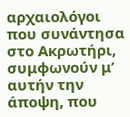αρχαιολόγοι που συνάντησα στο Ακρωτήρι, συμφωνούν μ’ αυτήν την άποψη, που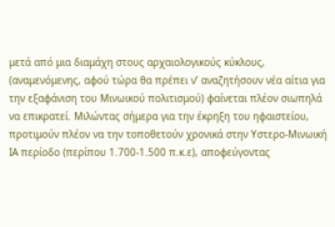μετά από μια διαμάχη στους αρχαιολογικούς κύκλους, (αναμενόμενης, αφού τώρα θα πρέπει ν’ αναζητήσουν νέα αίτια για την εξαφάνιση του Μινωικού πολιτισμού) φαίνεται πλέον σιωπηλά να επικρατεί. Μιλώντας σήμερα για την έκρηξη του ηφαιστείου, προτιμούν πλέον να την τοποθετούν χρονικά στην Υστερο-Μινωική ΙΑ περίοδο (περίπου 1.700-1.500 π.κ.ε), αποφεύγοντας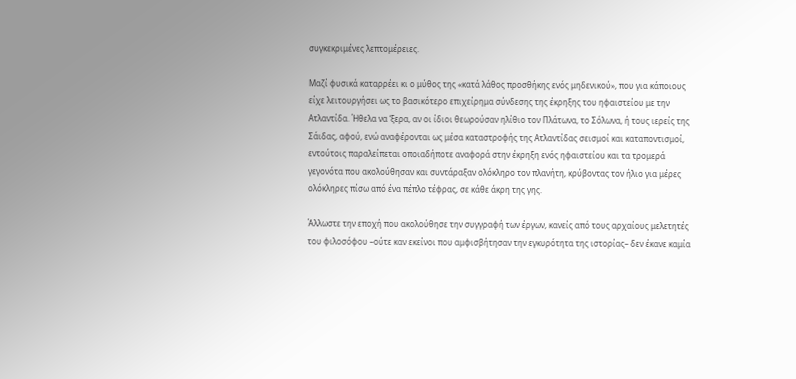συγκεκριμένες λεπτομέρειες.

Μαζί φυσικά καταρρέει κι ο μύθος της «κατά λάθος προσθήκης ενός μηδενικού», που για κάποιους είχε λειτουργήσει ως το βασικότερο επιχείρημα σύνδεσης της έκρηξης του ηφαιστείου με την Ατλαντίδα. Ήθελα να ‘ξερα, αν οι ίδιοι θεωρούσαν ηλίθιο τον Πλάτωνα, το Σόλωνα, ή τους ιερείς της Σάιδας, αφού, ενώ αναφέρονται ως μέσα καταστροφής της Ατλαντίδας σεισμοί και καταποντισμοί, εντούτοις παραλείπεται οποιαδήποτε αναφορά στην έκρηξη ενός ηφαιστείου και τα τρομερά γεγονότα που ακολούθησαν και συντάραξαν ολόκληρο τον πλανήτη, κρύβοντας τον ήλιο για μέρες ολόκληρες πίσω από ένα πέπλο τέφρας, σε κάθε άκρη της γης.

Άλλωστε την εποχή που ακολούθησε την συγγραφή των έργων, κανείς από τους αρχαίους μελετητές του φιλοσόφου –ούτε καν εκείνοι που αμφισβήτησαν την εγκυρότητα της ιστορίας– δεν έκανε καμία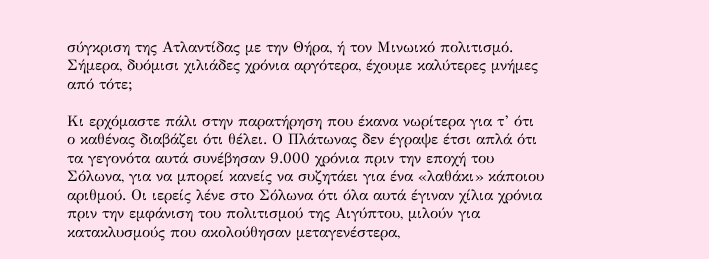σύγκριση της Ατλαντίδας με την Θήρα, ή τον Μινωικό πολιτισμό. Σήμερα, δυόμισι χιλιάδες χρόνια αργότερα, έχουμε καλύτερες μνήμες από τότε;

Κι ερχόμαστε πάλι στην παρατήρηση που έκανα νωρίτερα για τ’ ότι ο καθένας διαβάζει ότι θέλει. Ο Πλάτωνας δεν έγραψε έτσι απλά ότι τα γεγονότα αυτά συνέβησαν 9.000 χρόνια πριν την εποχή του Σόλωνα, για να μπορεί κανείς να συζητάει για ένα «λαθάκι» κάποιου αριθμού. Οι ιερείς λένε στο Σόλωνα ότι όλα αυτά έγιναν χίλια χρόνια πριν την εμφάνιση του πολιτισμού της Αιγύπτου, μιλούν για κατακλυσμούς που ακολούθησαν μεταγενέστερα,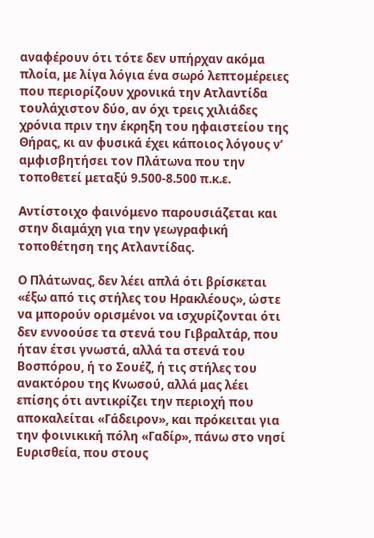αναφέρουν ότι τότε δεν υπήρχαν ακόμα πλοία, με λίγα λόγια ένα σωρό λεπτομέρειες που περιορίζουν χρονικά την Ατλαντίδα τουλάχιστον δύο, αν όχι τρεις χιλιάδες χρόνια πριν την έκρηξη του ηφαιστείου της Θήρας, κι αν φυσικά έχει κάποιος λόγους ν’ αμφισβητήσει τον Πλάτωνα που την τοποθετεί μεταξύ 9.500-8.500 π.κ.ε.

Αντίστοιχο φαινόμενο παρουσιάζεται και στην διαμάχη για την γεωγραφική τοποθέτηση της Ατλαντίδας.

Ο Πλάτωνας, δεν λέει απλά ότι βρίσκεται «έξω από τις στήλες του Ηρακλέους», ώστε να μπορούν ορισμένοι να ισχυρίζονται ότι δεν εννοούσε τα στενά του Γιβραλτάρ, που ήταν έτσι γνωστά, αλλά τα στενά του Βοσπόρου, ή το Σουέζ, ή τις στήλες του ανακτόρου της Κνωσού, αλλά μας λέει επίσης ότι αντικρίζει την περιοχή που αποκαλείται «Γάδειρον», και πρόκειται για την φοινικική πόλη «Γαδίρ», πάνω στο νησί Ευρισθεία, που στους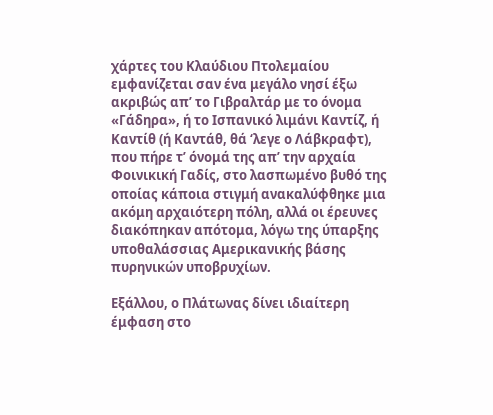χάρτες του Κλαύδιου Πτολεμαίου εμφανίζεται σαν ένα μεγάλο νησί έξω ακριβώς απ’ το Γιβραλτάρ με το όνομα «Γάδηρα», ή το Ισπανικό λιμάνι Καντίζ, ή Καντίθ (ή Καντάθ, θά ‘λεγε ο Λάβκραφτ), που πήρε τ’ όνομά της απ’ την αρχαία Φοινικική Γαδίς, στο λασπωμένο βυθό της οποίας κάποια στιγμή ανακαλύφθηκε μια ακόμη αρχαιότερη πόλη, αλλά οι έρευνες διακόπηκαν απότομα, λόγω της ύπαρξης υποθαλάσσιας Αμερικανικής βάσης πυρηνικών υποβρυχίων.

Εξάλλου, ο Πλάτωνας δίνει ιδιαίτερη έμφαση στο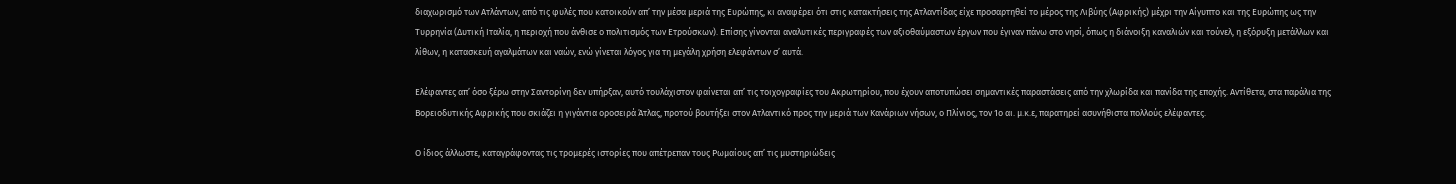διαχωρισμό των Ατλάντων, από τις φυλές που κατοικούν απ’ την μέσα μεριά της Ευρώπης, κι αναφέρει ότι στις κατακτήσεις της Ατλαντίδας είχε προσαρτηθεί το μέρος της Λιβύης (Αφρικής) μέχρι την Αίγυπτο και της Ευρώπης ως την Τυρρηνία (Δυτική Ιταλία, η περιοχή που άνθισε ο πολιτισμός των Ετρούσκων). Επίσης γίνονται αναλυτικές περιγραφές των αξιοθαύμαστων έργων που έγιναν πάνω στο νησί, όπως η διάνοιξη καναλιών και τούνελ, η εξόρυξη μετάλλων και λίθων, η κατασκευή αγαλμάτων και ναών, ενώ γίνεται λόγος για τη μεγάλη χρήση ελεφάντων σ’ αυτά.

Ελέφαντες απ’ όσο ξέρω στην Σαντορίνη δεν υπήρξαν, αυτό τουλάχιστον φαίνεται απ’ τις τοιχογραφίες του Ακρωτηρίου, που έχουν αποτυπώσει σημαντικές παραστάσεις από την χλωρίδα και πανίδα της εποχής. Αντίθετα, στα παράλια της Βορειοδυτικής Αφρικής που σκιάζει η γιγάντια οροσειρά Άτλας, προτού βουτήξει στον Ατλαντικό προς την μεριά των Κανάριων νήσων, ο Πλίνιος, τον 1ο αι. μ.κ.ε, παρατηρεί ασυνήθιστα πολλούς ελέφαντες.

Ο ίδιος άλλωστε, καταγράφοντας τις τρομερές ιστορίες που απέτρεπαν τους Ρωμαίους απ’ τις μυστηριώδεις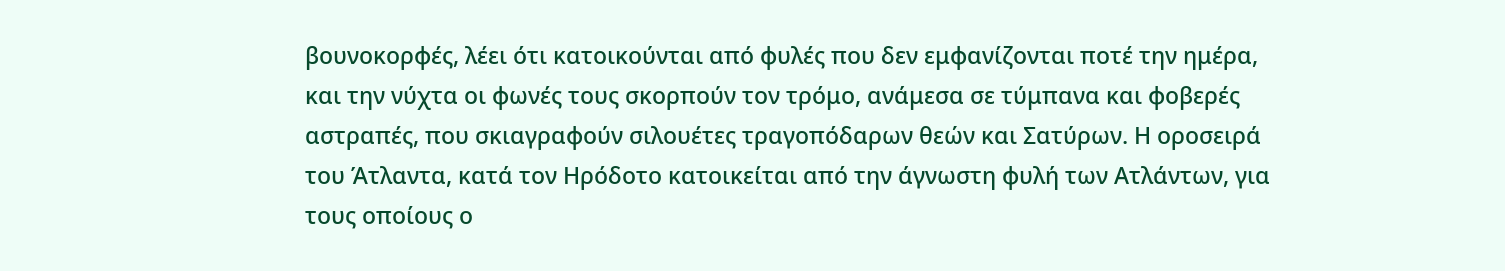βουνοκορφές, λέει ότι κατοικούνται από φυλές που δεν εμφανίζονται ποτέ την ημέρα, και την νύχτα οι φωνές τους σκορπούν τον τρόμο, ανάμεσα σε τύμπανα και φοβερές αστραπές, που σκιαγραφούν σιλουέτες τραγοπόδαρων θεών και Σατύρων. Η οροσειρά του Άτλαντα, κατά τον Ηρόδοτο κατοικείται από την άγνωστη φυλή των Ατλάντων, για τους οποίους ο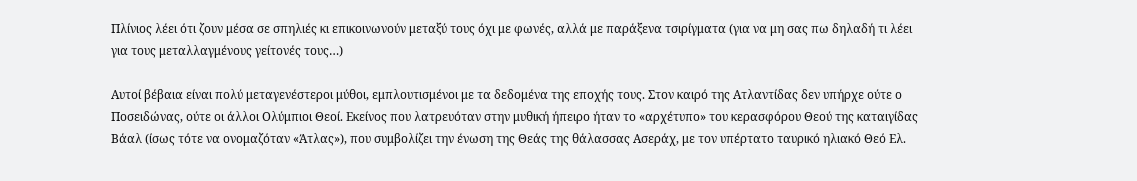Πλίνιος λέει ότι ζουν μέσα σε σπηλιές κι επικοινωνούν μεταξύ τους όχι με φωνές, αλλά με παράξενα τσιρίγματα (για να μη σας πω δηλαδή τι λέει για τους μεταλλαγμένους γείτονές τους…)

Αυτοί βέβαια είναι πολύ μεταγενέστεροι μύθοι, εμπλουτισμένοι με τα δεδομένα της εποχής τους. Στον καιρό της Ατλαντίδας δεν υπήρχε ούτε ο Ποσειδώνας, ούτε οι άλλοι Ολύμπιοι Θεοί. Εκείνος που λατρευόταν στην μυθική ήπειρο ήταν το «αρχέτυπο» του κερασφόρου Θεού της καταιγίδας Βάαλ (ίσως τότε να ονομαζόταν «Άτλας»), που συμβολίζει την ένωση της Θεάς της θάλασσας Ασεράχ, με τον υπέρτατο ταυρικό ηλιακό Θεό Ελ.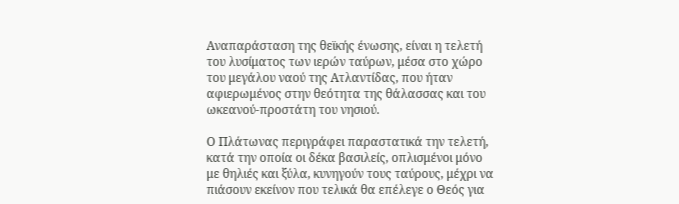Αναπαράσταση της θεϊκής ένωσης, είναι η τελετή του λυσίματος των ιερών ταύρων, μέσα στο χώρο του μεγάλου ναού της Ατλαντίδας, που ήταν αφιερωμένος στην θεότητα της θάλασσας και του ωκεανού-προστάτη του νησιού.

Ο Πλάτωνας περιγράφει παραστατικά την τελετή, κατά την οποία οι δέκα βασιλείς, οπλισμένοι μόνο με θηλιές και ξύλα, κυνηγούν τους ταύρους, μέχρι να πιάσουν εκείνον που τελικά θα επέλεγε ο Θεός για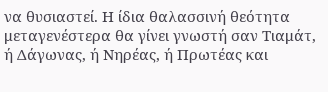να θυσιαστεί. Η ίδια θαλασσινή θεότητα μεταγενέστερα θα γίνει γνωστή σαν Τιαμάτ, ή Δάγωνας, ή Νηρέας, ή Πρωτέας και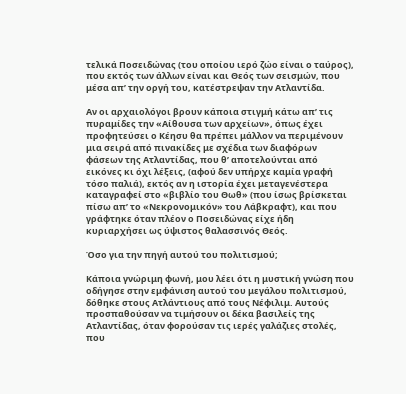τελικά Ποσειδώνας (του οποίου ιερό ζώο είναι ο ταύρος), που εκτός των άλλων είναι και Θεός των σεισμών, που μέσα απ’ την οργή του, κατέστρεψαν την Ατλαντίδα.

Αν οι αρχαιολόγοι βρουν κάποια στιγμή κάτω απ’ τις πυραμίδες την «Αίθουσα των αρχείων», όπως έχει προφητεύσει ο Κέησυ θα πρέπει μάλλον να περιμένουν μια σειρά από πινακίδες με σχέδια των διαφόρων φάσεων της Ατλαντίδας, που θ’ αποτελούνται από εικόνες κι όχι λέξεις, (αφού δεν υπήρχε καμία γραφή τόσο παλιά), εκτός αν η ιστορία έχει μεταγενέστερα καταγραφεί στο «βιβλίο του Θωθ» (που ίσως βρίσκεται πίσω απ’ το «Νεκρονομικόν» του Λάβκραφτ), και που γράφτηκε όταν πλέον ο Ποσειδώνας είχε ήδη κυριαρχήσει ως ύψιστος θαλασσινός Θεός.

Όσο για την πηγή αυτού του πολιτισμού;

Κάποια γνώριμη φωνή, μου λέει ότι η μυστική γνώση που οδήγησε στην εμφάνιση αυτού του μεγάλου πολιτισμού, δόθηκε στους Ατλάντιους από τους Νέφιλιμ. Αυτούς προσπαθούσαν να τιμήσουν οι δέκα βασιλείς της Ατλαντίδας, όταν φορούσαν τις ιερές γαλάζιες στολές, που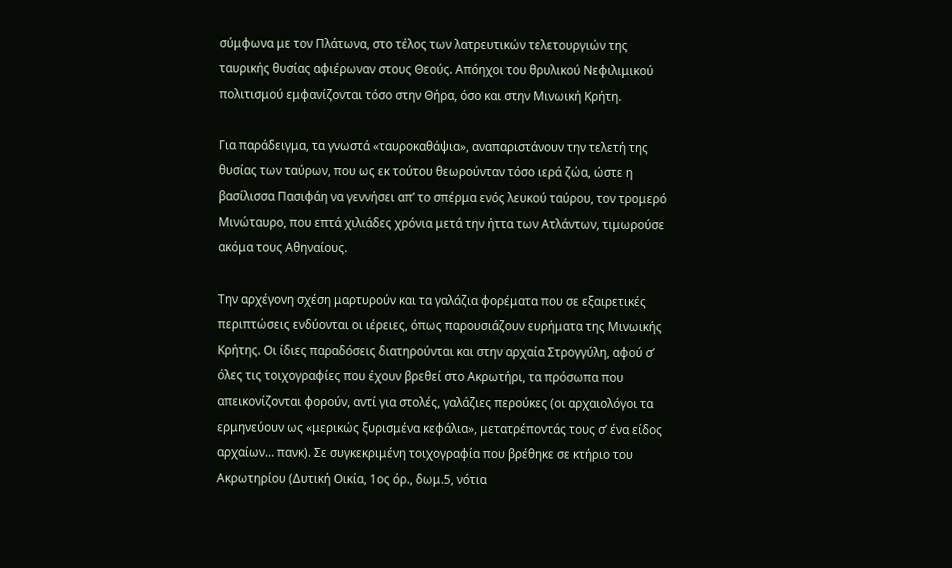σύμφωνα με τον Πλάτωνα, στο τέλος των λατρευτικών τελετουργιών της ταυρικής θυσίας αφιέρωναν στους Θεούς. Απόηχοι του θρυλικού Νεφιλιμικού πολιτισμού εμφανίζονται τόσο στην Θήρα, όσο και στην Μινωική Κρήτη.

Για παράδειγμα, τα γνωστά «ταυροκαθάψια», αναπαριστάνουν την τελετή της θυσίας των ταύρων, που ως εκ τούτου θεωρούνταν τόσο ιερά ζώα, ώστε η βασίλισσα Πασιφάη να γεννήσει απ’ το σπέρμα ενός λευκού ταύρου, τον τρομερό Μινώταυρο, που επτά χιλιάδες χρόνια μετά την ήττα των Ατλάντων, τιμωρούσε ακόμα τους Αθηναίους.

Την αρχέγονη σχέση μαρτυρούν και τα γαλάζια φορέματα που σε εξαιρετικές περιπτώσεις ενδύονται οι ιέρειες, όπως παρουσιάζουν ευρήματα της Μινωικής Κρήτης. Οι ίδιες παραδόσεις διατηρούνται και στην αρχαία Στρογγύλη, αφού σ’ όλες τις τοιχογραφίες που έχουν βρεθεί στο Ακρωτήρι, τα πρόσωπα που απεικονίζονται φορούν, αντί για στολές, γαλάζιες περούκες (οι αρχαιολόγοι τα ερμηνεύουν ως «μερικώς ξυρισμένα κεφάλια», μετατρέποντάς τους σ’ ένα είδος αρχαίων… πανκ). Σε συγκεκριμένη τοιχογραφία που βρέθηκε σε κτήριο του Ακρωτηρίου (Δυτική Οικία, 1ος όρ., δωμ.5, νότια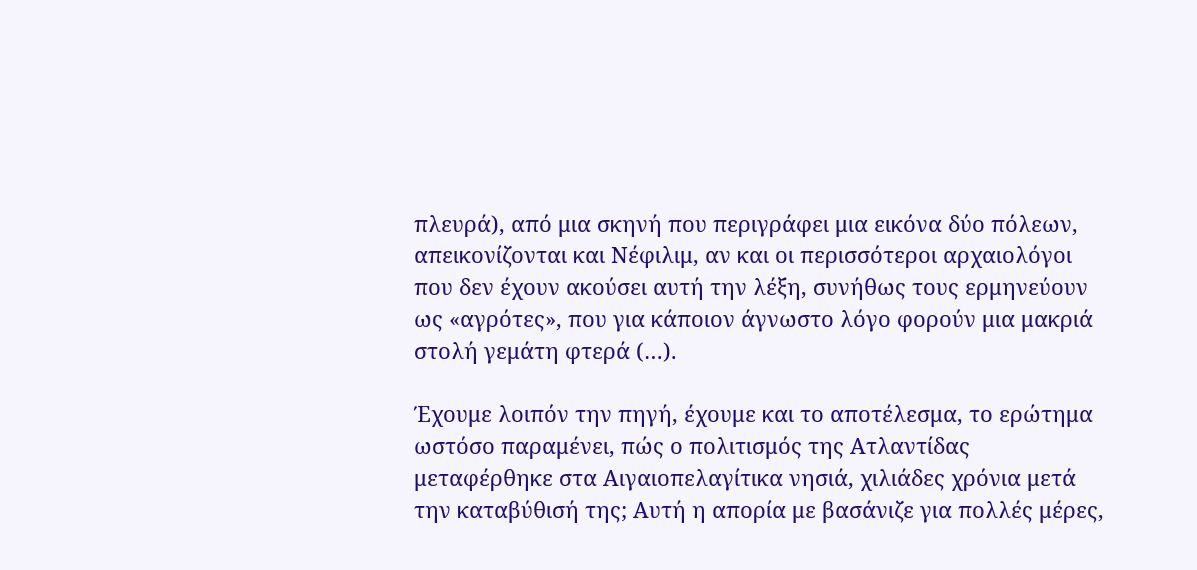πλευρά), από μια σκηνή που περιγράφει μια εικόνα δύο πόλεων, απεικονίζονται και Νέφιλιμ, αν και οι περισσότεροι αρχαιολόγοι που δεν έχουν ακούσει αυτή την λέξη, συνήθως τους ερμηνεύουν ως «αγρότες», που για κάποιον άγνωστο λόγο φορούν μια μακριά στολή γεμάτη φτερά (…).

Έχουμε λοιπόν την πηγή, έχουμε και το αποτέλεσμα, το ερώτημα ωστόσο παραμένει, πώς ο πολιτισμός της Ατλαντίδας μεταφέρθηκε στα Αιγαιοπελαγίτικα νησιά, χιλιάδες χρόνια μετά την καταβύθισή της; Αυτή η απορία με βασάνιζε για πολλές μέρες,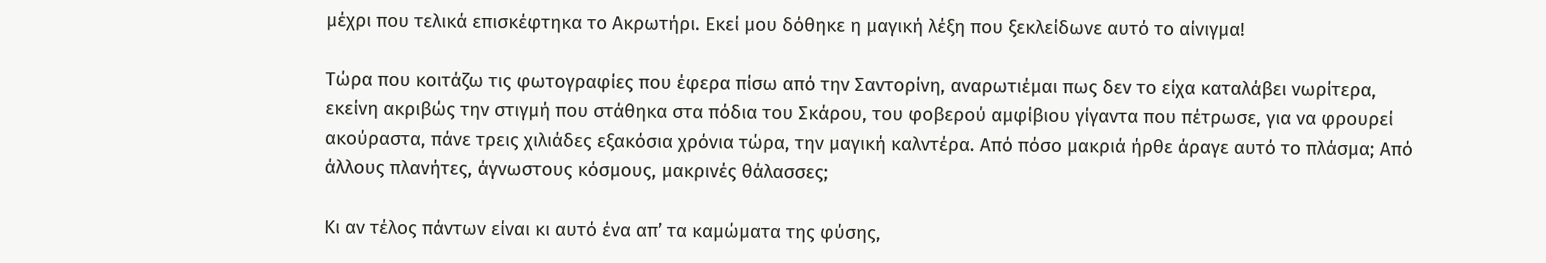μέχρι που τελικά επισκέφτηκα το Ακρωτήρι. Εκεί μου δόθηκε η μαγική λέξη που ξεκλείδωνε αυτό το αίνιγμα!

Τώρα που κοιτάζω τις φωτογραφίες που έφερα πίσω από την Σαντορίνη, αναρωτιέμαι πως δεν το είχα καταλάβει νωρίτερα, εκείνη ακριβώς την στιγμή που στάθηκα στα πόδια του Σκάρου, του φοβερού αμφίβιου γίγαντα που πέτρωσε, για να φρουρεί ακούραστα, πάνε τρεις χιλιάδες εξακόσια χρόνια τώρα, την μαγική καλντέρα. Από πόσο μακριά ήρθε άραγε αυτό το πλάσμα; Από άλλους πλανήτες, άγνωστους κόσμους, μακρινές θάλασσες;

Κι αν τέλος πάντων είναι κι αυτό ένα απ’ τα καμώματα της φύσης,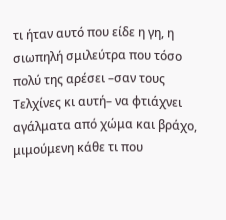τι ήταν αυτό που είδε η γη, η σιωπηλή σμιλεύτρα που τόσο πολύ της αρέσει –σαν τους Τελχίνες κι αυτή– να φτιάχνει αγάλματα από χώμα και βράχο, μιμούμενη κάθε τι που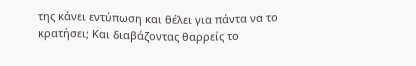της κάνει εντύπωση και θέλει για πάντα να το κρατήσει; Και διαβάζοντας θαρρείς το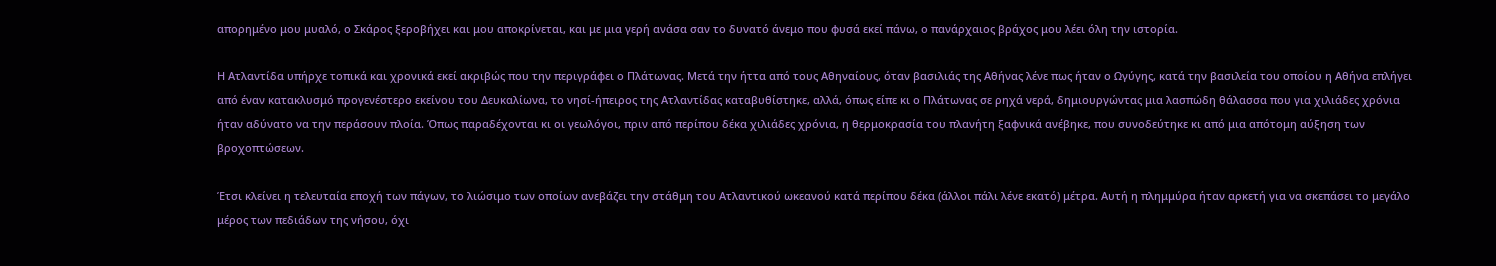απορημένο μου μυαλό, ο Σκάρος ξεροβήχει και μου αποκρίνεται, και με μια γερή ανάσα σαν το δυνατό άνεμο που φυσά εκεί πάνω, ο πανάρχαιος βράχος μου λέει όλη την ιστορία.

Η Ατλαντίδα υπήρχε τοπικά και χρονικά εκεί ακριβώς που την περιγράφει ο Πλάτωνας. Μετά την ήττα από τους Αθηναίους, όταν βασιλιάς της Αθήνας λένε πως ήταν ο Ωγύγης, κατά την βασιλεία του οποίου η Αθήνα επλήγει από έναν κατακλυσμό προγενέστερο εκείνου του Δευκαλίωνα, το νησί-ήπειρος της Ατλαντίδας καταβυθίστηκε, αλλά, όπως είπε κι ο Πλάτωνας σε ρηχά νερά, δημιουργώντας μια λασπώδη θάλασσα που για χιλιάδες χρόνια ήταν αδύνατο να την περάσουν πλοία. Όπως παραδέχονται κι οι γεωλόγοι, πριν από περίπου δέκα χιλιάδες χρόνια, η θερμοκρασία του πλανήτη ξαφνικά ανέβηκε, που συνοδεύτηκε κι από μια απότομη αύξηση των βροχοπτώσεων.

Έτσι κλείνει η τελευταία εποχή των πάγων, το λιώσιμο των οποίων ανεβάζει την στάθμη του Ατλαντικού ωκεανού κατά περίπου δέκα (άλλοι πάλι λένε εκατό) μέτρα. Αυτή η πλημμύρα ήταν αρκετή για να σκεπάσει το μεγάλο μέρος των πεδιάδων της νήσου, όχι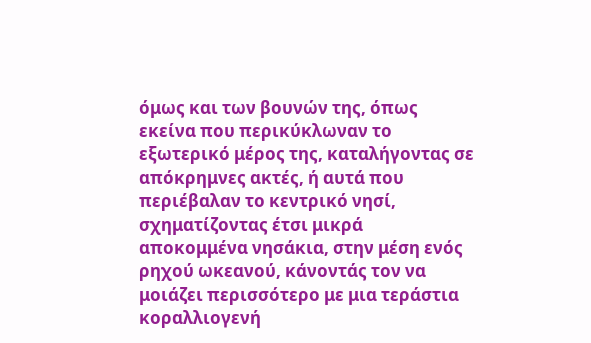όμως και των βουνών της, όπως εκείνα που περικύκλωναν το εξωτερικό μέρος της, καταλήγοντας σε απόκρημνες ακτές, ή αυτά που περιέβαλαν το κεντρικό νησί, σχηματίζοντας έτσι μικρά αποκομμένα νησάκια, στην μέση ενός ρηχού ωκεανού, κάνοντάς τον να μοιάζει περισσότερο με μια τεράστια κοραλλιογενή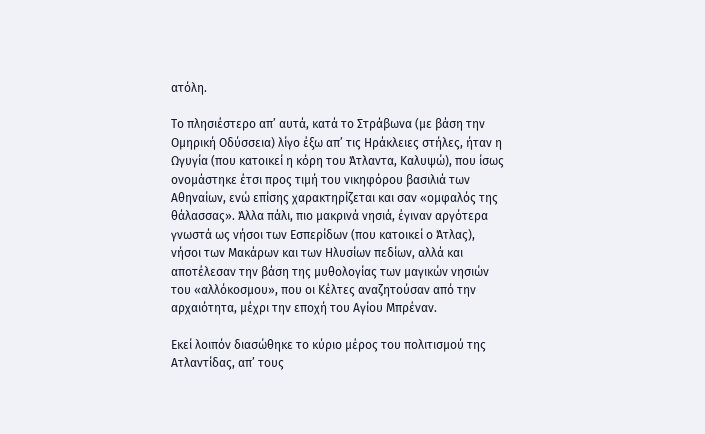ατόλη.

Το πλησιέστερο απ’ αυτά, κατά το Στράβωνα (με βάση την Ομηρική Οδύσσεια) λίγο έξω απ’ τις Ηράκλειες στήλες, ήταν η Ωγυγία (που κατοικεί η κόρη του Άτλαντα, Καλυψώ), που ίσως ονομάστηκε έτσι προς τιμή του νικηφόρου βασιλιά των Αθηναίων, ενώ επίσης χαρακτηρίζεται και σαν «ομφαλός της θάλασσας». Άλλα πάλι, πιο μακρινά νησιά, έγιναν αργότερα γνωστά ως νήσοι των Εσπερίδων (που κατοικεί ο Άτλας), νήσοι των Μακάρων και των Ηλυσίων πεδίων, αλλά και αποτέλεσαν την βάση της μυθολογίας των μαγικών νησιών του «αλλόκοσμου», που οι Κέλτες αναζητούσαν από την αρχαιότητα, μέχρι την εποχή του Αγίου Μπρέναν.

Εκεί λοιπόν διασώθηκε το κύριο μέρος του πολιτισμού της Ατλαντίδας, απ’ τους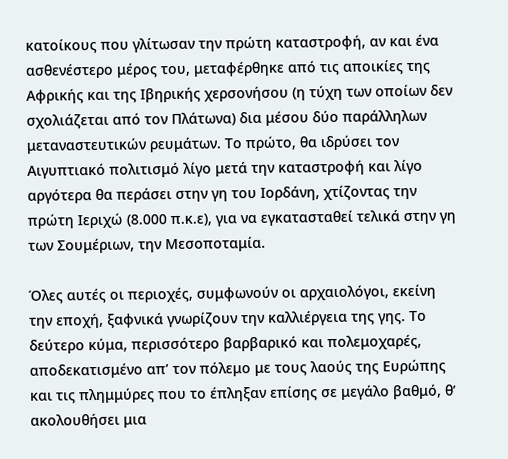κατοίκους που γλίτωσαν την πρώτη καταστροφή, αν και ένα ασθενέστερο μέρος του, μεταφέρθηκε από τις αποικίες της Αφρικής και της Ιβηρικής χερσονήσου (η τύχη των οποίων δεν σχολιάζεται από τον Πλάτωνα) δια μέσου δύο παράλληλων μεταναστευτικών ρευμάτων. Το πρώτο, θα ιδρύσει τον Αιγυπτιακό πολιτισμό λίγο μετά την καταστροφή και λίγο αργότερα θα περάσει στην γη του Ιορδάνη, χτίζοντας την πρώτη Ιεριχώ (8.000 π.κ.ε), για να εγκατασταθεί τελικά στην γη των Σουμέριων, την Μεσοποταμία.

Όλες αυτές οι περιοχές, συμφωνούν οι αρχαιολόγοι, εκείνη την εποχή, ξαφνικά γνωρίζουν την καλλιέργεια της γης. Το δεύτερο κύμα, περισσότερο βαρβαρικό και πολεμοχαρές, αποδεκατισμένο απ’ τον πόλεμο με τους λαούς της Ευρώπης και τις πλημμύρες που το έπληξαν επίσης σε μεγάλο βαθμό, θ’ ακολουθήσει μια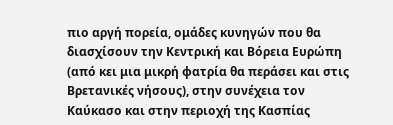πιο αργή πορεία, ομάδες κυνηγών που θα διασχίσουν την Κεντρική και Βόρεια Ευρώπη (από κει μια μικρή φατρία θα περάσει και στις Βρετανικές νήσους), στην συνέχεια τον Καύκασο και στην περιοχή της Κασπίας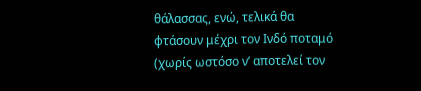θάλασσας, ενώ, τελικά θα φτάσουν μέχρι τον Ινδό ποταμό (χωρίς ωστόσο ν’ αποτελεί τον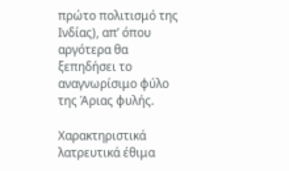πρώτο πολιτισμό της Ινδίας), απ’ όπου αργότερα θα ξεπηδήσει το αναγνωρίσιμο φύλο της Άριας φυλής.

Χαρακτηριστικά λατρευτικά έθιμα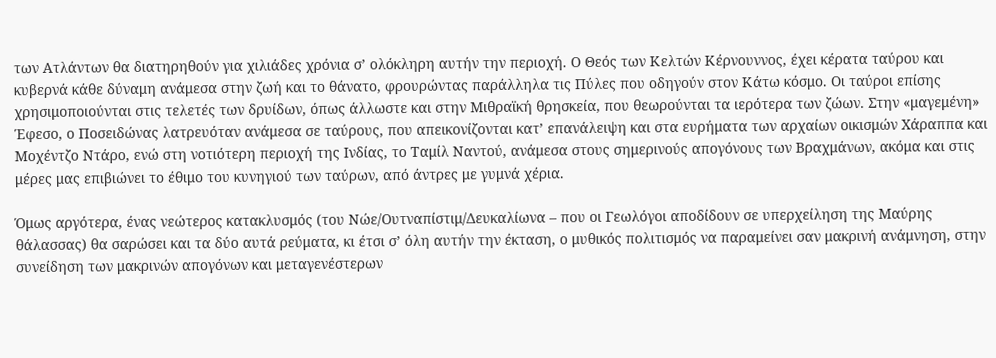των Ατλάντων θα διατηρηθούν για χιλιάδες χρόνια σ’ ολόκληρη αυτήν την περιοχή. Ο Θεός των Κελτών Κέρνουννος, έχει κέρατα ταύρου και κυβερνά κάθε δύναμη ανάμεσα στην ζωή και το θάνατο, φρουρώντας παράλληλα τις Πύλες που οδηγούν στον Κάτω κόσμο. Οι ταύροι επίσης χρησιμοποιούνται στις τελετές των δρυίδων, όπως άλλωστε και στην Μιθραϊκή θρησκεία, που θεωρούνται τα ιερότερα των ζώων. Στην «μαγεμένη» Έφεσο, ο Ποσειδώνας λατρευόταν ανάμεσα σε ταύρους, που απεικονίζονται κατ’ επανάλειψη και στα ευρήματα των αρχαίων οικισμών Χάραππα και Μοχέντζο Ντάρο, ενώ στη νοτιότερη περιοχή της Ινδίας, το Ταμίλ Ναντού, ανάμεσα στους σημερινούς απογόνους των Βραχμάνων, ακόμα και στις μέρες μας επιβιώνει το έθιμο του κυνηγιού των ταύρων, από άντρες με γυμνά χέρια.

Όμως αργότερα, ένας νεώτερος κατακλυσμός (του Νώε/Ουτναπίστιμ/Δευκαλίωνα – που οι Γεωλόγοι αποδίδουν σε υπερχείληση της Μαύρης θάλασσας) θα σαρώσει και τα δύο αυτά ρεύματα, κι έτσι σ’ όλη αυτήν την έκταση, ο μυθικός πολιτισμός να παραμείνει σαν μακρινή ανάμνηση, στην συνείδηση των μακρινών απογόνων και μεταγενέστερων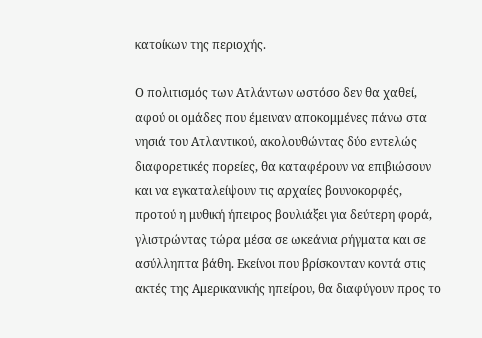κατοίκων της περιοχής.

Ο πολιτισμός των Ατλάντων ωστόσο δεν θα χαθεί, αφού οι ομάδες που έμειναν αποκομμένες πάνω στα νησιά του Ατλαντικού, ακολουθώντας δύο εντελώς διαφορετικές πορείες, θα καταφέρουν να επιβιώσουν και να εγκαταλείψουν τις αρχαίες βουνοκορφές, προτού η μυθική ήπειρος βουλιάξει για δεύτερη φορά, γλιστρώντας τώρα μέσα σε ωκεάνια ρήγματα και σε ασύλληπτα βάθη. Εκείνοι που βρίσκονταν κοντά στις ακτές της Αμερικανικής ηπείρου, θα διαφύγουν προς το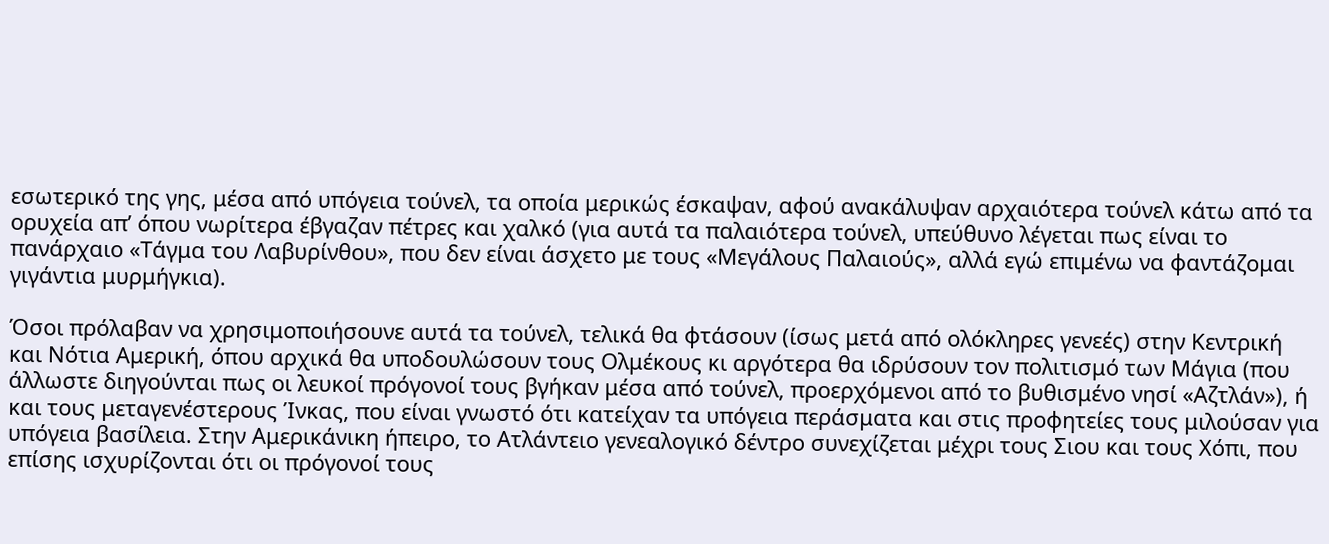εσωτερικό της γης, μέσα από υπόγεια τούνελ, τα οποία μερικώς έσκαψαν, αφού ανακάλυψαν αρχαιότερα τούνελ κάτω από τα ορυχεία απ’ όπου νωρίτερα έβγαζαν πέτρες και χαλκό (για αυτά τα παλαιότερα τούνελ, υπεύθυνο λέγεται πως είναι το πανάρχαιο «Τάγμα του Λαβυρίνθου», που δεν είναι άσχετο με τους «Μεγάλους Παλαιούς», αλλά εγώ επιμένω να φαντάζομαι γιγάντια μυρμήγκια).

Όσοι πρόλαβαν να χρησιμοποιήσουνε αυτά τα τούνελ, τελικά θα φτάσουν (ίσως μετά από ολόκληρες γενεές) στην Κεντρική και Νότια Αμερική, όπου αρχικά θα υποδουλώσουν τους Ολμέκους κι αργότερα θα ιδρύσουν τον πολιτισμό των Μάγια (που άλλωστε διηγούνται πως οι λευκοί πρόγονοί τους βγήκαν μέσα από τούνελ, προερχόμενοι από το βυθισμένο νησί «Αζτλάν»), ή και τους μεταγενέστερους Ίνκας, που είναι γνωστό ότι κατείχαν τα υπόγεια περάσματα και στις προφητείες τους μιλούσαν για υπόγεια βασίλεια. Στην Αμερικάνικη ήπειρο, το Ατλάντειο γενεαλογικό δέντρο συνεχίζεται μέχρι τους Σιου και τους Χόπι, που επίσης ισχυρίζονται ότι οι πρόγονοί τους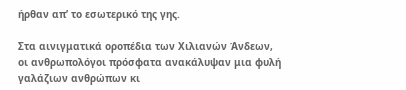ήρθαν απ’ το εσωτερικό της γης.

Στα αινιγματικά οροπέδια των Χιλιανών Άνδεων, οι ανθρωπολόγοι πρόσφατα ανακάλυψαν μια φυλή γαλάζιων ανθρώπων κι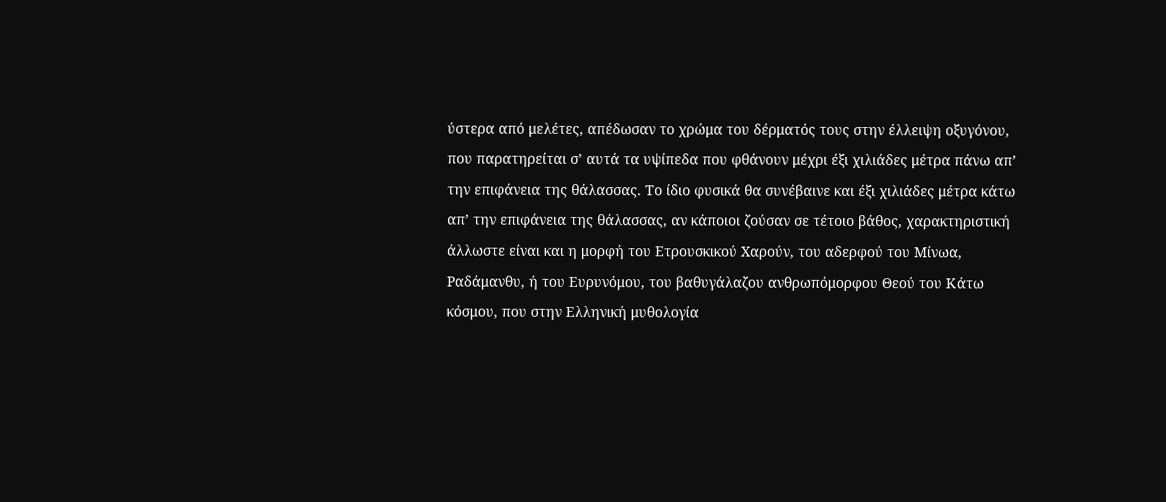ύστερα από μελέτες, απέδωσαν το χρώμα του δέρματός τους στην έλλειψη οξυγόνου, που παρατηρείται σ’ αυτά τα υψίπεδα που φθάνουν μέχρι έξι χιλιάδες μέτρα πάνω απ’ την επιφάνεια της θάλασσας. Το ίδιο φυσικά θα συνέβαινε και έξι χιλιάδες μέτρα κάτω απ’ την επιφάνεια της θάλασσας, αν κάποιοι ζούσαν σε τέτοιο βάθος, χαρακτηριστική άλλωστε είναι και η μορφή του Ετρουσκικού Χαρούν, του αδερφού του Μίνωα, Ραδάμανθυ, ή του Ευρυνόμου, του βαθυγάλαζου ανθρωπόμορφου Θεού του Κάτω κόσμου, που στην Ελληνική μυθολογία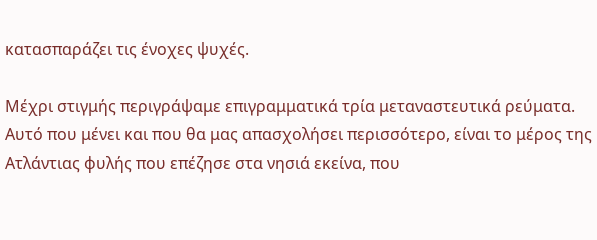κατασπαράζει τις ένοχες ψυχές.

Μέχρι στιγμής περιγράψαμε επιγραμματικά τρία μεταναστευτικά ρεύματα. Αυτό που μένει και που θα μας απασχολήσει περισσότερο, είναι το μέρος της Ατλάντιας φυλής που επέζησε στα νησιά εκείνα, που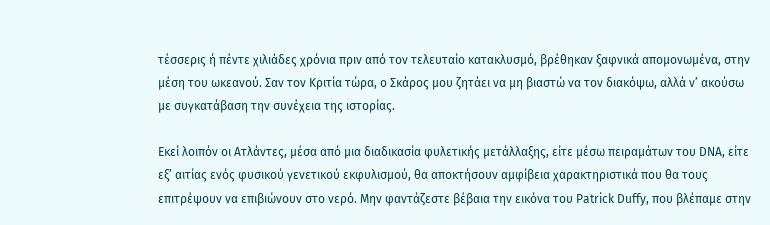τέσσερις ή πέντε χιλιάδες χρόνια πριν από τον τελευταίο κατακλυσμό, βρέθηκαν ξαφνικά απομονωμένα, στην μέση του ωκεανού. Σαν τον Κριτία τώρα, ο Σκάρος μου ζητάει να μη βιαστώ να τον διακόψω, αλλά ν’ ακούσω με συγκατάβαση την συνέχεια της ιστορίας.

Εκεί λοιπόν οι Ατλάντες, μέσα από μια διαδικασία φυλετικής μετάλλαξης, είτε μέσω πειραμάτων του DNA, είτε εξ’ αιτίας ενός φυσικού γενετικού εκφυλισμού, θα αποκτήσουν αμφίβεια χαρακτηριστικά που θα τους επιτρέψουν να επιβιώνουν στο νερό. Μην φαντάζεστε βέβαια την εικόνα του Patrick Duffy, που βλέπαμε στην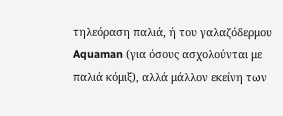τηλεόραση παλιά, ή του γαλαζόδερμου Aquaman (για όσους ασχολούνται με παλιά κόμιξ), αλλά μάλλον εκείνη των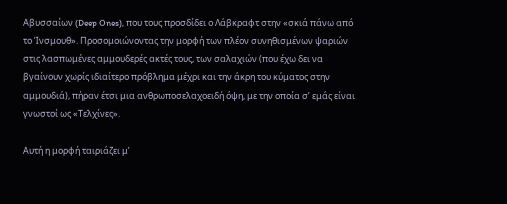Αβυσσαίων (Deep Ones), που τους προσδίδει ο Λάβκραφτ στην «σκιά πάνω από το Ίνσμουθ». Προσομοιώνοντας την μορφή των πλέον συνηθισμένων ψαριών στις λασπωμένες αμμουδερές ακτές τους, των σαλαχιών (που έχω δει να βγαίνουν χωρίς ιδιαίτερο πρόβλημα μέχρι και την άκρη του κύματος στην αμμουδιά), πήραν έτσι μια ανθρωποσελαχοειδή όψη, με την οποία σ’ εμάς είναι γνωστοί ως «Τελχίνες».

Αυτή η μορφή ταιριάζει μ’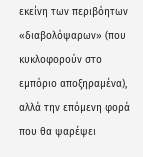εκείνη των περιβόητων «διαβολόψαρων» (που κυκλοφορούν στο εμπόριο αποξηραμένα), αλλά την επόμενη φορά που θα ψαρέψει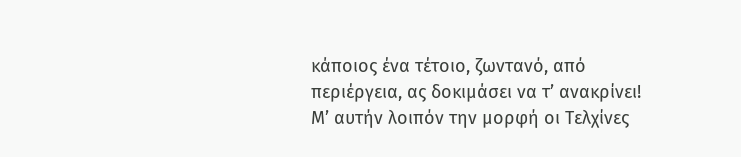κάποιος ένα τέτοιο, ζωντανό, από περιέργεια, ας δοκιμάσει να τ’ ανακρίνει! Μ’ αυτήν λοιπόν την μορφή οι Τελχίνες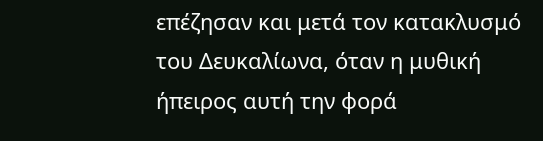επέζησαν και μετά τον κατακλυσμό του Δευκαλίωνα, όταν η μυθική ήπειρος αυτή την φορά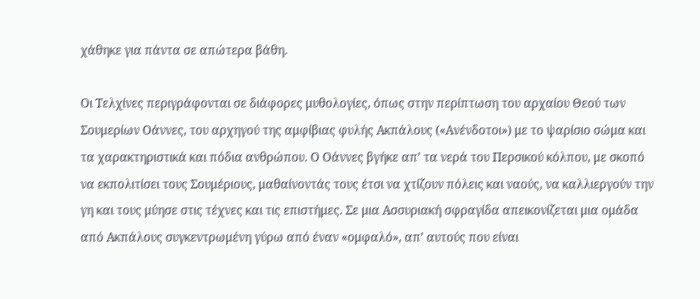χάθηκε για πάντα σε απώτερα βάθη.

Οι Τελχίνες περιγράφονται σε διάφορες μυθολογίες, όπως στην περίπτωση του αρχαίου Θεού των Σουμερίων Οάννες, του αρχηγού της αμφίβιας φυλής Ακπάλους («Ανένδοτοι») με το ψαρίσιο σώμα και τα χαρακτηριστικά και πόδια ανθρώπου. Ο Οάννες βγήκε απ’ τα νερά του Περσικού κόλπου, με σκοπό να εκπολιτίσει τους Σουμέριους, μαθαίνοντάς τους έτσι να χτίζουν πόλεις και ναούς, να καλλιεργούν την γη και τους μύησε στις τέχνες και τις επιστήμες. Σε μια Ασσυριακή σφραγίδα απεικονίζεται μια ομάδα από Ακπάλους συγκεντρωμένη γύρω από έναν «ομφαλό», απ’ αυτούς που είναι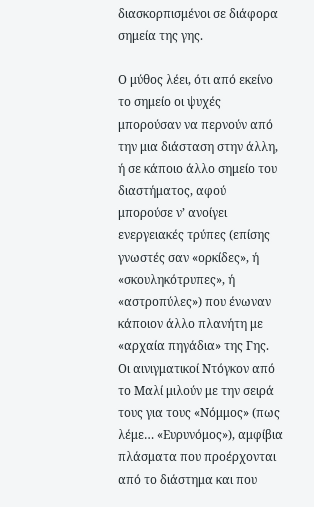διασκορπισμένοι σε διάφορα σημεία της γης.

Ο μύθος λέει, ότι από εκείνο το σημείο οι ψυχές μπορούσαν να περνούν από την μια διάσταση στην άλλη, ή σε κάποιο άλλο σημείο του διαστήματος, αφού μπορούσε ν’ ανοίγει ενεργειακές τρύπες (επίσης γνωστές σαν «ορκίδες», ή «σκουληκότρυπες», ή «αστροπύλες») που ένωναν κάποιον άλλο πλανήτη με «αρχαία πηγάδια» της Γης. Οι αινιγματικοί Ντόγκον από το Μαλί μιλούν με την σειρά τους για τους «Νόμμος» (πως λέμε… «Ευρυνόμος»), αμφίβια πλάσματα που προέρχονται από το διάστημα και που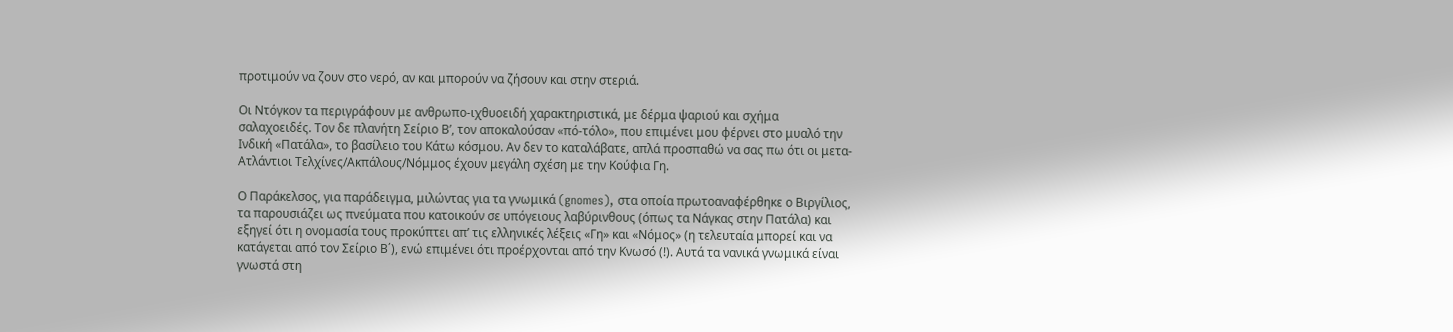προτιμούν να ζουν στο νερό, αν και μπορούν να ζήσουν και στην στεριά.

Οι Ντόγκον τα περιγράφουν με ανθρωπο-ιχθυοειδή χαρακτηριστικά, με δέρμα ψαριού και σχήμα σαλαχοειδές. Τον δε πλανήτη Σείριο Β’, τον αποκαλούσαν «πό-τόλο», που επιμένει μου φέρνει στο μυαλό την Ινδική «Πατάλα», το βασίλειο του Κάτω κόσμου. Αν δεν το καταλάβατε, απλά προσπαθώ να σας πω ότι οι μετα-Ατλάντιοι Τελχίνες/Ακπάλους/Νόμμος έχουν μεγάλη σχέση με την Κούφια Γη.

Ο Παράκελσος, για παράδειγμα, μιλώντας για τα γνωμικά (gnomes), στα οποία πρωτοαναφέρθηκε ο Βιργίλιος, τα παρουσιάζει ως πνεύματα που κατοικούν σε υπόγειους λαβύρινθους (όπως τα Νάγκας στην Πατάλα) και εξηγεί ότι η ονομασία τους προκύπτει απ’ τις ελληνικές λέξεις «Γη» και «Νόμος» (η τελευταία μπορεί και να κατάγεται από τον Σείριο Β΄), ενώ επιμένει ότι προέρχονται από την Κνωσό (!). Αυτά τα νανικά γνωμικά είναι γνωστά στη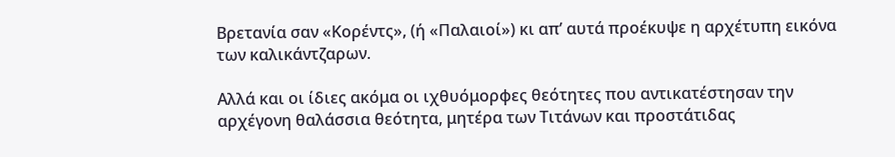Βρετανία σαν «Κορέντς», (ή «Παλαιοί») κι απ’ αυτά προέκυψε η αρχέτυπη εικόνα των καλικάντζαρων.

Αλλά και οι ίδιες ακόμα οι ιχθυόμορφες θεότητες που αντικατέστησαν την αρχέγονη θαλάσσια θεότητα, μητέρα των Τιτάνων και προστάτιδας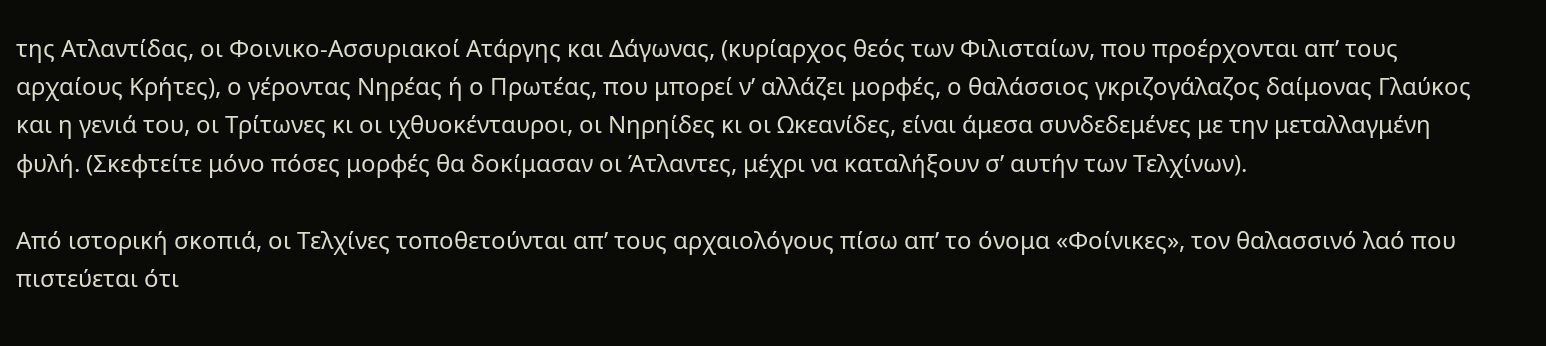της Ατλαντίδας, οι Φοινικο-Ασσυριακοί Ατάργης και Δάγωνας, (κυρίαρχος θεός των Φιλισταίων, που προέρχονται απ’ τους αρχαίους Κρήτες), ο γέροντας Νηρέας ή ο Πρωτέας, που μπορεί ν’ αλλάζει μορφές, ο θαλάσσιος γκριζογάλαζος δαίμονας Γλαύκος και η γενιά του, οι Τρίτωνες κι οι ιχθυοκένταυροι, οι Νηρηίδες κι οι Ωκεανίδες, είναι άμεσα συνδεδεμένες με την μεταλλαγμένη φυλή. (Σκεφτείτε μόνο πόσες μορφές θα δοκίμασαν οι Άτλαντες, μέχρι να καταλήξουν σ’ αυτήν των Τελχίνων).

Από ιστορική σκοπιά, οι Τελχίνες τοποθετούνται απ’ τους αρχαιολόγους πίσω απ’ το όνομα «Φοίνικες», τον θαλασσινό λαό που πιστεύεται ότι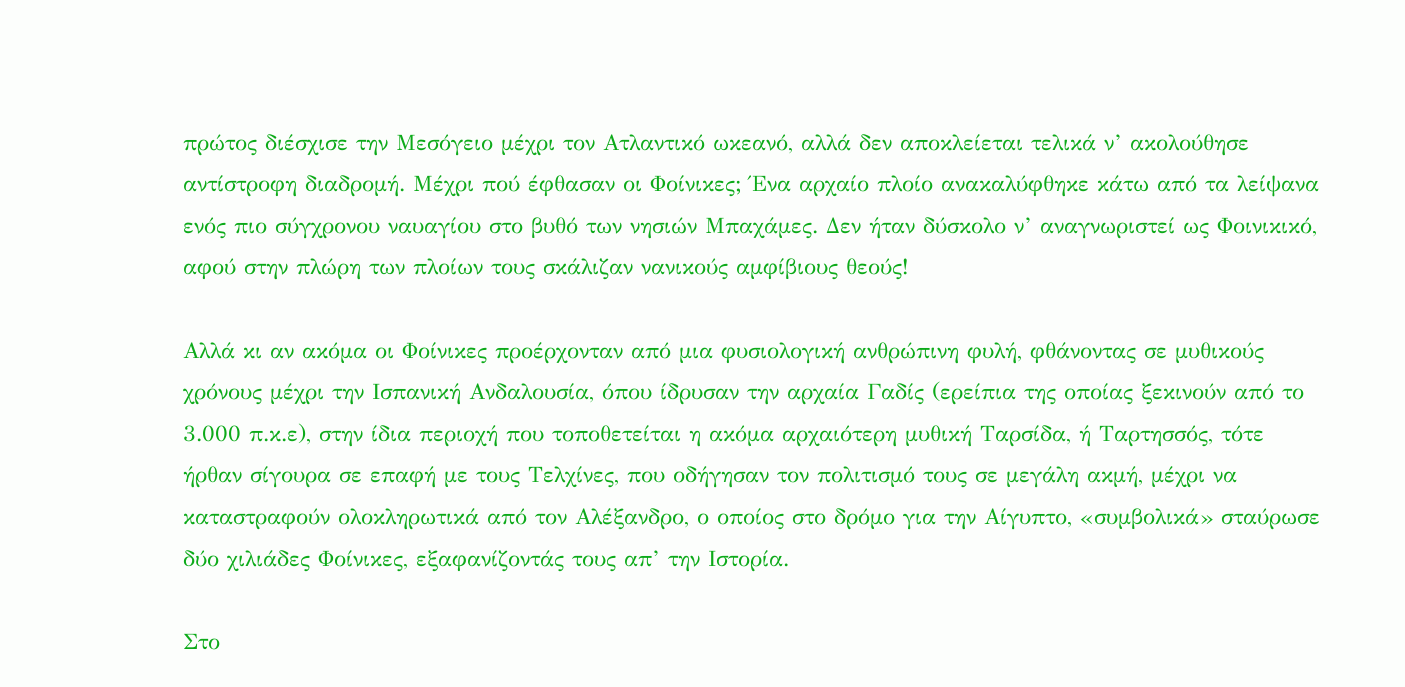πρώτος διέσχισε την Μεσόγειο μέχρι τον Ατλαντικό ωκεανό, αλλά δεν αποκλείεται τελικά ν’ ακολούθησε αντίστροφη διαδρομή. Μέχρι πού έφθασαν οι Φοίνικες; Ένα αρχαίο πλοίο ανακαλύφθηκε κάτω από τα λείψανα ενός πιο σύγχρονου ναυαγίου στο βυθό των νησιών Μπαχάμες. Δεν ήταν δύσκολο ν’ αναγνωριστεί ως Φοινικικό, αφού στην πλώρη των πλοίων τους σκάλιζαν νανικούς αμφίβιους θεούς!

Αλλά κι αν ακόμα οι Φοίνικες προέρχονταν από μια φυσιολογική ανθρώπινη φυλή, φθάνοντας σε μυθικούς χρόνους μέχρι την Ισπανική Ανδαλουσία, όπου ίδρυσαν την αρχαία Γαδίς (ερείπια της οποίας ξεκινούν από το 3.000 π.κ.ε), στην ίδια περιοχή που τοποθετείται η ακόμα αρχαιότερη μυθική Ταρσίδα, ή Ταρτησσός, τότε ήρθαν σίγουρα σε επαφή με τους Τελχίνες, που οδήγησαν τον πολιτισμό τους σε μεγάλη ακμή, μέχρι να καταστραφούν ολοκληρωτικά από τον Αλέξανδρο, ο οποίος στο δρόμο για την Αίγυπτο, «συμβολικά» σταύρωσε δύο χιλιάδες Φοίνικες, εξαφανίζοντάς τους απ’ την Ιστορία.

Στο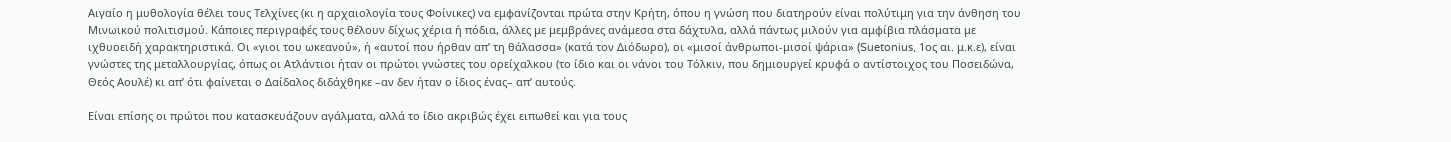Αιγαίο η μυθολογία θέλει τους Τελχίνες (κι η αρχαιολογία τους Φοίνικες) να εμφανίζονται πρώτα στην Κρήτη, όπου η γνώση που διατηρούν είναι πολύτιμη για την άνθηση του Μινωικού πολιτισμού. Κάποιες περιγραφές τους θέλουν δίχως χέρια ή πόδια, άλλες με μεμβράνες ανάμεσα στα δάχτυλα, αλλά πάντως μιλούν για αμφίβια πλάσματα με ιχθυοειδή χαρακτηριστικά. Οι «γιοι του ωκεανού», ή «αυτοί που ήρθαν απ’ τη θάλασσα» (κατά τον Διόδωρο), οι «μισοί άνθρωποι-μισοί ψάρια» (Suetonius, 1ος αι. μ.κ.ε), είναι γνώστες της μεταλλουργίας, όπως οι Ατλάντιοι ήταν οι πρώτοι γνώστες του ορείχαλκου (το ίδιο και οι νάνοι του Τόλκιν, που δημιουργεί κρυφά ο αντίστοιχος του Ποσειδώνα, Θεός Αουλέ) κι απ’ ότι φαίνεται ο Δαίδαλος διδάχθηκε –αν δεν ήταν ο ίδιος ένας– απ’ αυτούς.

Είναι επίσης οι πρώτοι που κατασκευάζουν αγάλματα, αλλά το ίδιο ακριβώς έχει ειπωθεί και για τους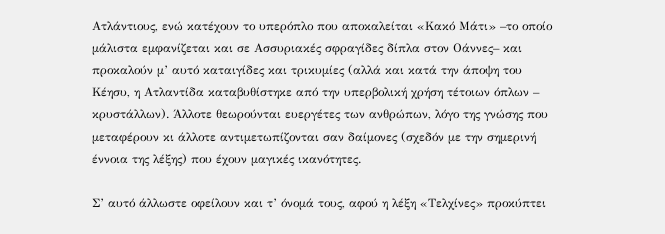Ατλάντιους, ενώ κατέχουν το υπερόπλο που αποκαλείται «Κακό Μάτι» –το οποίο μάλιστα εμφανίζεται και σε Ασσυριακές σφραγίδες δίπλα στον Οάννες– και προκαλούν μ’ αυτό καταιγίδες και τρικυμίες (αλλά και κατά την άποψη του Κέησυ, η Ατλαντίδα καταβυθίστηκε από την υπερβολική χρήση τέτοιων όπλων – κρυστάλλων). Άλλοτε θεωρούνται ευεργέτες των ανθρώπων, λόγο της γνώσης που μεταφέρουν κι άλλοτε αντιμετωπίζονται σαν δαίμονες (σχεδόν με την σημερινή έννοια της λέξης) που έχουν μαγικές ικανότητες.

Σ’ αυτό άλλωστε οφείλουν και τ’ όνομά τους, αφού η λέξη «Τελχίνες» προκύπτει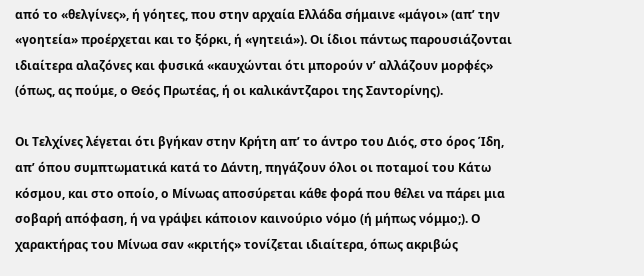από το «θελγίνες», ή γόητες, που στην αρχαία Ελλάδα σήμαινε «μάγοι» (απ’ την «γοητεία» προέρχεται και το ξόρκι, ή «γητειά»). Οι ίδιοι πάντως παρουσιάζονται ιδιαίτερα αλαζόνες και φυσικά «καυχώνται ότι μπορούν ν’ αλλάζουν μορφές» (όπως, ας πούμε, ο Θεός Πρωτέας, ή οι καλικάντζαροι της Σαντορίνης).

Οι Τελχίνες λέγεται ότι βγήκαν στην Κρήτη απ’ το άντρο του Διός, στο όρος Ίδη, απ’ όπου συμπτωματικά κατά το Δάντη, πηγάζουν όλοι οι ποταμοί του Κάτω κόσμου, και στο οποίο, ο Μίνωας αποσύρεται κάθε φορά που θέλει να πάρει μια σοβαρή απόφαση, ή να γράψει κάποιον καινούριο νόμο (ή μήπως νόμμο;). Ο χαρακτήρας του Μίνωα σαν «κριτής» τονίζεται ιδιαίτερα, όπως ακριβώς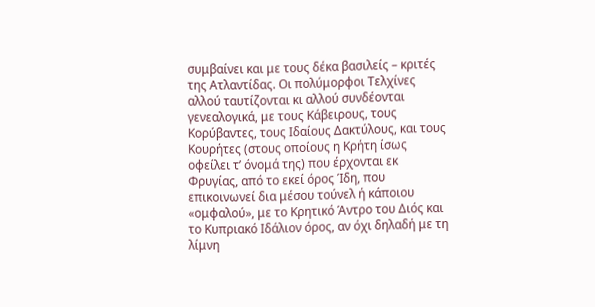συμβαίνει και με τους δέκα βασιλείς – κριτές της Ατλαντίδας. Οι πολύμορφοι Τελχίνες αλλού ταυτίζονται κι αλλού συνδέονται γενεαλογικά, με τους Κάβειρους, τους Κορύβαντες, τους Ιδαίους Δακτύλους, και τους Κουρήτες (στους οποίους η Κρήτη ίσως οφείλει τ’ όνομά της) που έρχονται εκ Φρυγίας, από το εκεί όρος Ίδη, που επικοινωνεί δια μέσου τούνελ ή κάποιου «ομφαλού», με το Κρητικό Άντρο του Διός και το Κυπριακό Ιδάλιον όρος, αν όχι δηλαδή με τη λίμνη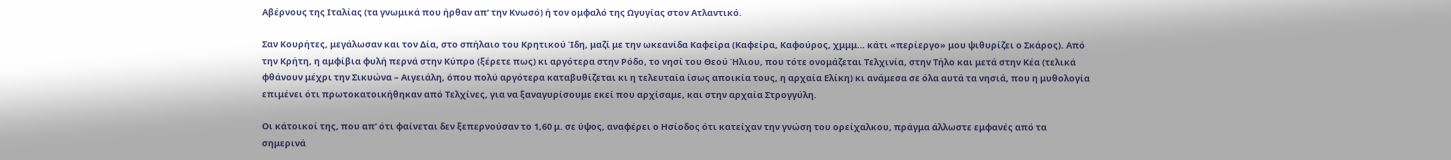Αβέρνους της Ιταλίας (τα γνωμικά που ήρθαν απ’ την Κνωσό) ή τον ομφαλό της Ωγυγίας στον Ατλαντικό.

Σαν Κουρήτες, μεγάλωσαν και τον Δία, στο σπήλαιο του Κρητικού Ίδη, μαζί με την ωκεανίδα Καφείρα (Καφείρα, Καφούρος, χμμμ… κάτι «περίεργο» μου ψιθυρίζει ο Σκάρος). Από την Κρήτη, η αμφίβια φυλή περνά στην Κύπρο (ξέρετε πως) κι αργότερα στην Ρόδο, το νησί του Θεού Ήλιου, που τότε ονομάζεται Τελχινία, στην Τήλο και μετά στην Κέα (τελικά φθάνουν μέχρι την Σικυώνα – Αιγειάλη, όπου πολύ αργότερα καταβυθίζεται κι η τελευταία ίσως αποικία τους, η αρχαία Ελίκη) κι ανάμεσα σε όλα αυτά τα νησιά, που η μυθολογία επιμένει ότι πρωτοκατοικήθηκαν από Τελχίνες, για να ξαναγυρίσουμε εκεί που αρχίσαμε, και στην αρχαία Στρογγύλη.

Οι κάτοικοί της, που απ’ ότι φαίνεται δεν ξεπερνούσαν το 1,60 μ. σε ύψος, αναφέρει ο Ησίοδος ότι κατείχαν την γνώση του ορείχαλκου, πράγμα άλλωστε εμφανές από τα σημερινά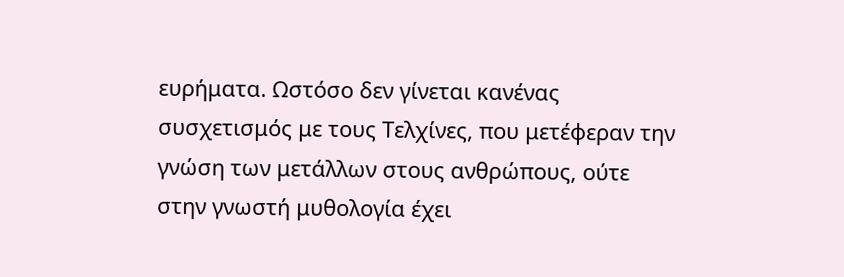ευρήματα. Ωστόσο δεν γίνεται κανένας συσχετισμός με τους Τελχίνες, που μετέφεραν την γνώση των μετάλλων στους ανθρώπους, ούτε στην γνωστή μυθολογία έχει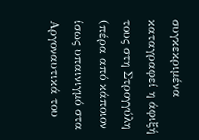συγκεκριμένα καταγραφεί η άφιξή τους στη Στρογγύλη (πέρα από κάποιον ίσως υπαινιγμό στα Αργοναυτικά του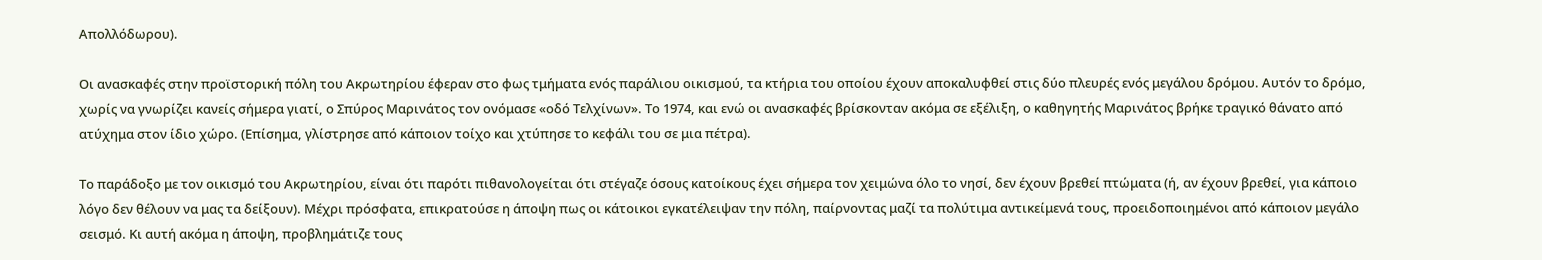Απολλόδωρου).

Οι ανασκαφές στην προϊστορική πόλη του Ακρωτηρίου έφεραν στο φως τμήματα ενός παράλιου οικισμού, τα κτήρια του οποίου έχουν αποκαλυφθεί στις δύο πλευρές ενός μεγάλου δρόμου. Αυτόν το δρόμο, χωρίς να γνωρίζει κανείς σήμερα γιατί, ο Σπύρος Μαρινάτος τον ονόμασε «οδό Τελχίνων». Το 1974, και ενώ οι ανασκαφές βρίσκονταν ακόμα σε εξέλιξη, ο καθηγητής Μαρινάτος βρήκε τραγικό θάνατο από ατύχημα στον ίδιο χώρο. (Επίσημα, γλίστρησε από κάποιον τοίχο και χτύπησε το κεφάλι του σε μια πέτρα).

Το παράδοξο με τον οικισμό του Ακρωτηρίου, είναι ότι παρότι πιθανολογείται ότι στέγαζε όσους κατοίκους έχει σήμερα τον χειμώνα όλο το νησί, δεν έχουν βρεθεί πτώματα (ή, αν έχουν βρεθεί, για κάποιο λόγο δεν θέλουν να μας τα δείξουν). Μέχρι πρόσφατα, επικρατούσε η άποψη πως οι κάτοικοι εγκατέλειψαν την πόλη, παίρνοντας μαζί τα πολύτιμα αντικείμενά τους, προειδοποιημένοι από κάποιον μεγάλο σεισμό. Κι αυτή ακόμα η άποψη, προβλημάτιζε τους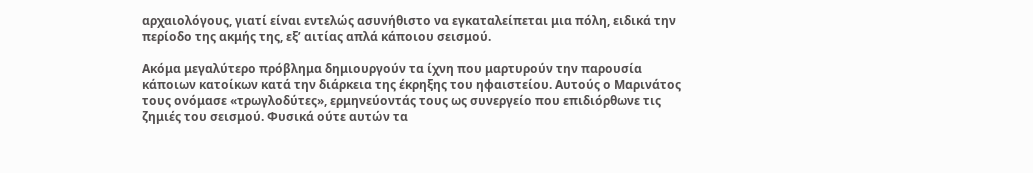αρχαιολόγους, γιατί είναι εντελώς ασυνήθιστο να εγκαταλείπεται μια πόλη, ειδικά την περίοδο της ακμής της, εξ’ αιτίας απλά κάποιου σεισμού.

Ακόμα μεγαλύτερο πρόβλημα δημιουργούν τα ίχνη που μαρτυρούν την παρουσία κάποιων κατοίκων κατά την διάρκεια της έκρηξης του ηφαιστείου. Αυτούς ο Μαρινάτος τους ονόμασε «τρωγλοδύτες», ερμηνεύοντάς τους ως συνεργείο που επιδιόρθωνε τις ζημιές του σεισμού. Φυσικά ούτε αυτών τα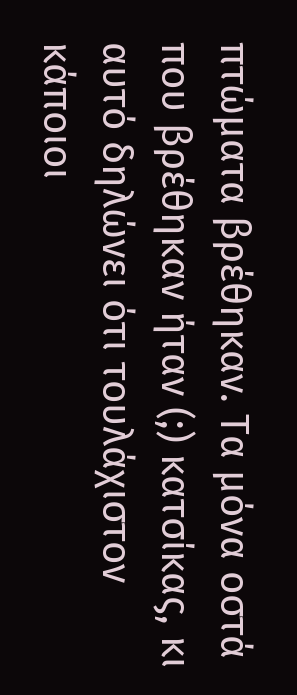πτώματα βρέθηκαν. Τα μόνα οστά που βρέθηκαν ήταν (;) κατσίκας, κι αυτό δηλώνει ότι τουλάχιστον κάποιοι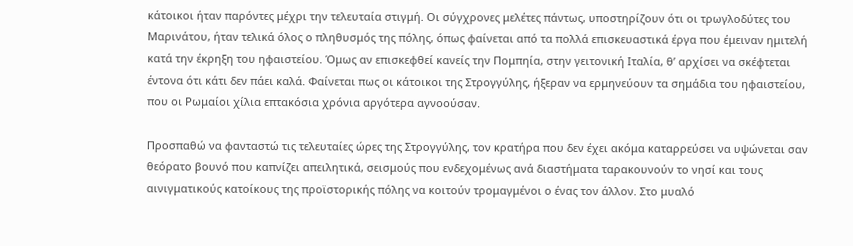κάτοικοι ήταν παρόντες μέχρι την τελευταία στιγμή. Οι σύγχρονες μελέτες πάντως, υποστηρίζουν ότι οι τρωγλοδύτες του Μαρινάτου, ήταν τελικά όλος ο πληθυσμός της πόλης, όπως φαίνεται από τα πολλά επισκευαστικά έργα που έμειναν ημιτελή κατά την έκρηξη του ηφαιστείου. Όμως αν επισκεφθεί κανείς την Πομπηία, στην γειτονική Ιταλία, θ’ αρχίσει να σκέφτεται έντονα ότι κάτι δεν πάει καλά. Φαίνεται πως οι κάτοικοι της Στρογγύλης, ήξεραν να ερμηνεύουν τα σημάδια του ηφαιστείου, που οι Ρωμαίοι χίλια επτακόσια χρόνια αργότερα αγνοούσαν.

Προσπαθώ να φανταστώ τις τελευταίες ώρες της Στρογγύλης, τον κρατήρα που δεν έχει ακόμα καταρρεύσει να υψώνεται σαν θεόρατο βουνό που καπνίζει απειλητικά, σεισμούς που ενδεχομένως ανά διαστήματα ταρακουνούν το νησί και τους αινιγματικούς κατοίκους της προϊστορικής πόλης να κοιτούν τρομαγμένοι ο ένας τον άλλον. Στο μυαλό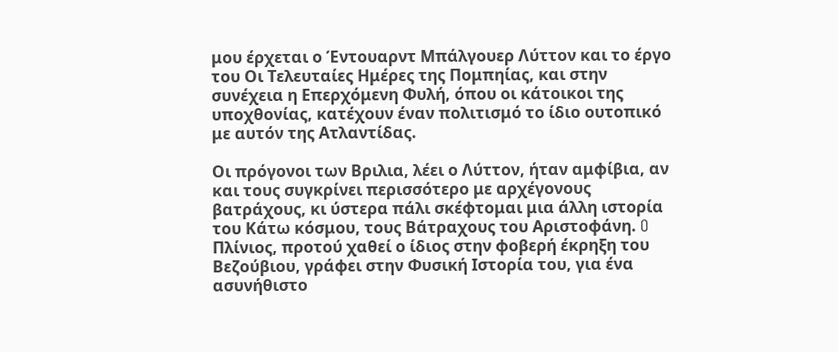μου έρχεται ο Έντουαρντ Μπάλγουερ Λύττον και το έργο του Οι Τελευταίες Ημέρες της Πομπηίας, και στην συνέχεια η Επερχόμενη Φυλή, όπου οι κάτοικοι της υποχθονίας, κατέχουν έναν πολιτισμό το ίδιο ουτοπικό με αυτόν της Ατλαντίδας.

Οι πρόγονοι των Βριλια, λέει ο Λύττον, ήταν αμφίβια, αν και τους συγκρίνει περισσότερο με αρχέγονους βατράχους, κι ύστερα πάλι σκέφτομαι μια άλλη ιστορία του Κάτω κόσμου, τους Βάτραχους του Αριστοφάνη. O Πλίνιος, προτού χαθεί ο ίδιος στην φοβερή έκρηξη του Βεζούβιου, γράφει στην Φυσική Ιστορία του, για ένα ασυνήθιστο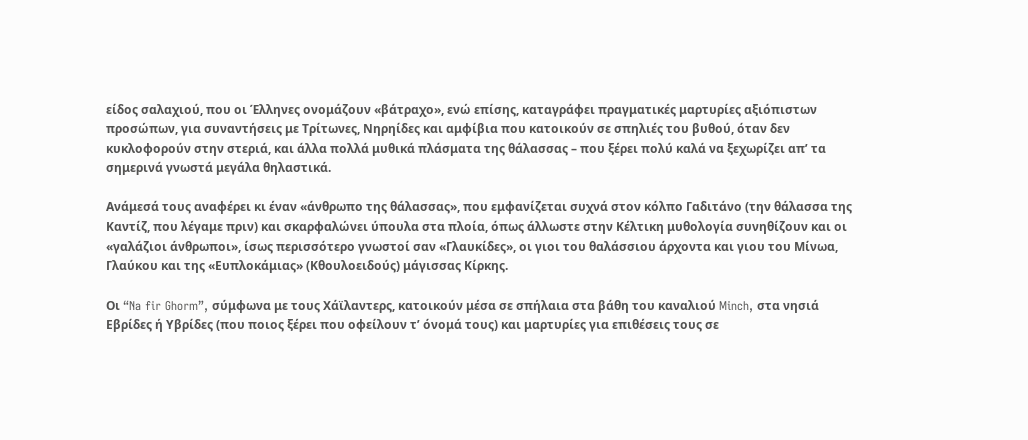είδος σαλαχιού, που οι Έλληνες ονομάζουν «βάτραχο», ενώ επίσης, καταγράφει πραγματικές μαρτυρίες αξιόπιστων προσώπων, για συναντήσεις με Τρίτωνες, Νηρηίδες και αμφίβια που κατοικούν σε σπηλιές του βυθού, όταν δεν κυκλοφορούν στην στεριά, και άλλα πολλά μυθικά πλάσματα της θάλασσας – που ξέρει πολύ καλά να ξεχωρίζει απ’ τα σημερινά γνωστά μεγάλα θηλαστικά.

Ανάμεσά τους αναφέρει κι έναν «άνθρωπο της θάλασσας», που εμφανίζεται συχνά στον κόλπο Γαδιτάνο (την θάλασσα της Καντίζ, που λέγαμε πριν) και σκαρφαλώνει ύπουλα στα πλοία, όπως άλλωστε στην Κέλτικη μυθολογία συνηθίζουν και οι «γαλάζιοι άνθρωποι», ίσως περισσότερο γνωστοί σαν «Γλαυκίδες», οι γιοι του θαλάσσιου άρχοντα και γιου του Μίνωα, Γλαύκου και της «Ευπλοκάμιας» (Κθουλοειδούς) μάγισσας Κίρκης.

Οι “Na fir Ghorm”, σύμφωνα με τους Χάϊλαντερς, κατοικούν μέσα σε σπήλαια στα βάθη του καναλιού Minch, στα νησιά Εβρίδες ή Υβρίδες (που ποιος ξέρει που οφείλουν τ’ όνομά τους) και μαρτυρίες για επιθέσεις τους σε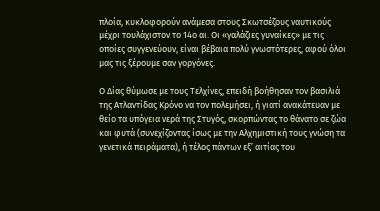πλοία, κυκλοφορούν ανάμεσα στους Σκωτσέζους ναυτικούς μέχρι τουλάχιστον το 14ο αι. Οι «γαλάζιες γυναίκες» με τις οποίες συγγενεύουν, είναι βέβαια πολύ γνωστότερες, αφού όλοι μας τις ξέρουμε σαν γοργόνες.

Ο Δίας θύμωσε με τους Τελχίνες, επειδή βοήθησαν τον βασιλιά της Ατλαντίδας Κρόνο να τον πολεμήσει, ή γιατί ανακάτευαν με θείο τα υπόγεια νερά της Στυγός, σκορπώντας το θάνατο σε ζώα και φυτά (συνεχίζοντας ίσως με την Αλχημιστική τους γνώση τα γενετικά πειράματα), ή τέλος πάντων εξ’ αιτίας του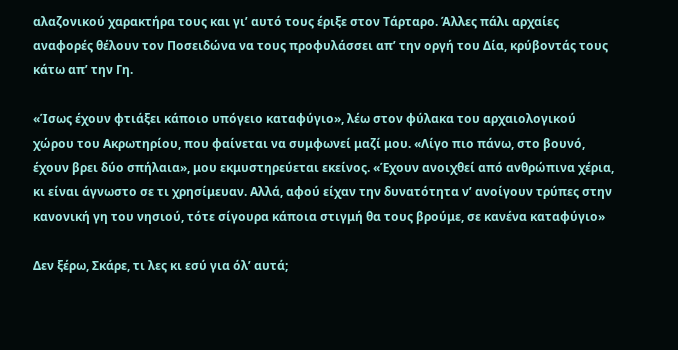αλαζονικού χαρακτήρα τους και γι’ αυτό τους έριξε στον Τάρταρο. Άλλες πάλι αρχαίες αναφορές θέλουν τον Ποσειδώνα να τους προφυλάσσει απ’ την οργή του Δία, κρύβοντάς τους κάτω απ’ την Γη.

«Ίσως έχουν φτιάξει κάποιο υπόγειο καταφύγιο», λέω στον φύλακα του αρχαιολογικού χώρου του Ακρωτηρίου, που φαίνεται να συμφωνεί μαζί μου. «Λίγο πιο πάνω, στο βουνό, έχουν βρει δύο σπήλαια», μου εκμυστηρεύεται εκείνος. «Έχουν ανοιχθεί από ανθρώπινα χέρια, κι είναι άγνωστο σε τι χρησίμευαν. Αλλά, αφού είχαν την δυνατότητα ν’ ανοίγουν τρύπες στην κανονική γη του νησιού, τότε σίγουρα κάποια στιγμή θα τους βρούμε, σε κανένα καταφύγιο»

Δεν ξέρω, Σκάρε, τι λες κι εσύ για όλ’ αυτά;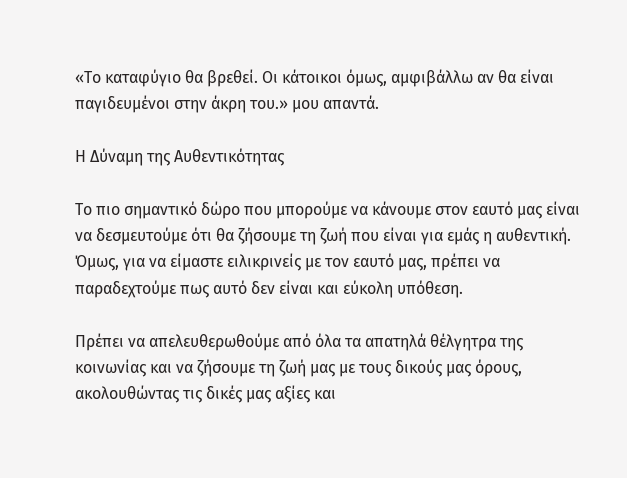«Το καταφύγιο θα βρεθεί. Οι κάτοικοι όμως, αμφιβάλλω αν θα είναι παγιδευμένοι στην άκρη του.» μου απαντά.

Η Δύναμη της Αυθεντικότητας

Το πιο σημαντικό δώρο που μπορούμε να κάνουμε στον εαυτό μας είναι να δεσμευτούμε ότι θα ζήσουμε τη ζωή που είναι για εμάς η αυθεντική. Όμως, για να είμαστε ειλικρινείς με τον εαυτό μας, πρέπει να παραδεχτούμε πως αυτό δεν είναι και εύκολη υπόθεση.

Πρέπει να απελευθερωθούμε από όλα τα απατηλά θέλγητρα της κοινωνίας και να ζήσουμε τη ζωή μας με τους δικούς μας όρους, ακολουθώντας τις δικές μας αξίες και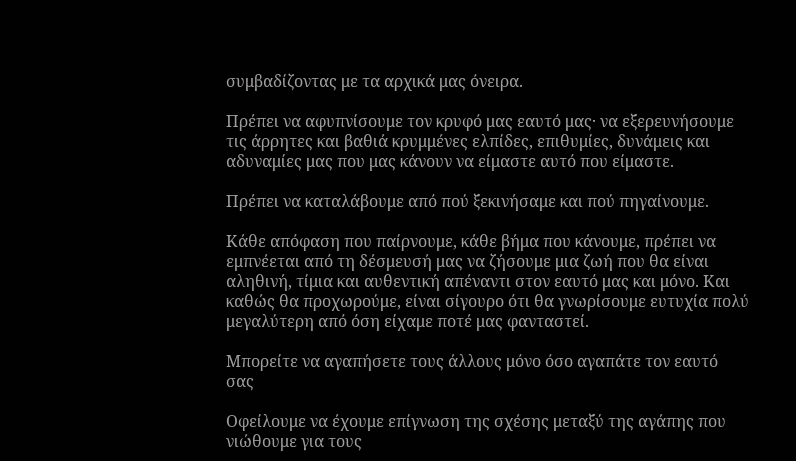συμβαδίζοντας με τα αρχικά μας όνειρα.

Πρέπει να αφυπνίσουμε τον κρυφό μας εαυτό μας· να εξερευνήσουμε τις άρρητες και βαθιά κρυμμένες ελπίδες, επιθυμίες, δυνάμεις και αδυναμίες μας που μας κάνουν να είμαστε αυτό που είμαστε.

Πρέπει να καταλάβουμε από πού ξεκινήσαμε και πού πηγαίνουμε.

Κάθε απόφαση που παίρνουμε, κάθε βήμα που κάνουμε, πρέπει να εμπνέεται από τη δέσμευσή μας να ζήσουμε μια ζωή που θα είναι αληθινή, τίμια και αυθεντική απέναντι στον εαυτό μας και μόνο. Και καθώς θα προχωρούμε, είναι σίγουρο ότι θα γνωρίσουμε ευτυχία πολύ μεγαλύτερη από όση είχαμε ποτέ μας φανταστεί.

Μπορείτε να αγαπήσετε τους άλλους μόνο όσο αγαπάτε τον εαυτό σας

Οφείλουμε να έχουμε επίγνωση της σχέσης μεταξύ της αγάπης που νιώθουμε για τους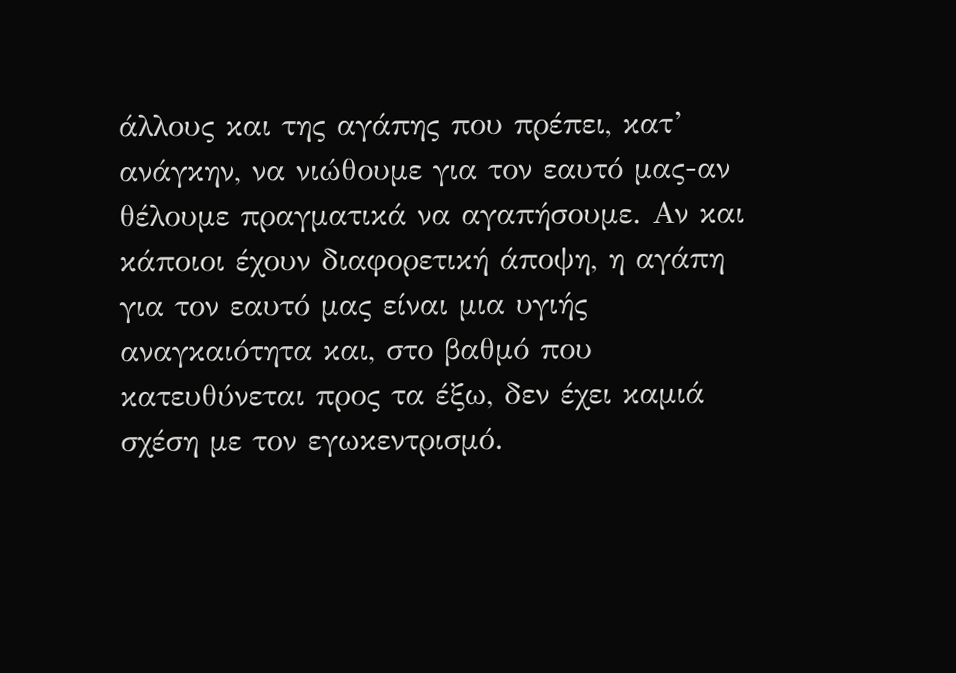άλλους και της αγάπης που πρέπει, κατ’ ανάγκην, να νιώθουμε για τον εαυτό μας-αν θέλουμε πραγματικά να αγαπήσουμε. Αν και κάποιοι έχουν διαφορετική άποψη, η αγάπη για τον εαυτό μας είναι μια υγιής αναγκαιότητα και, στο βαθμό που κατευθύνεται προς τα έξω, δεν έχει καμιά σχέση με τον εγωκεντρισμό.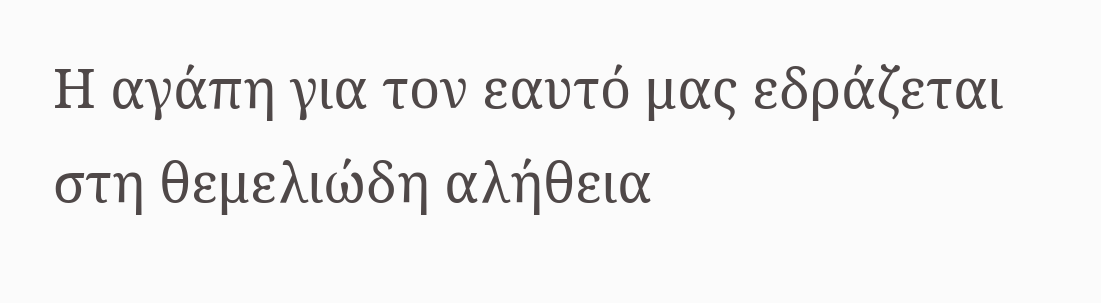Η αγάπη για τον εαυτό μας εδράζεται στη θεμελιώδη αλήθεια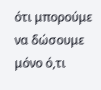ότι μπορούμε να δώσουμε μόνο ό,τι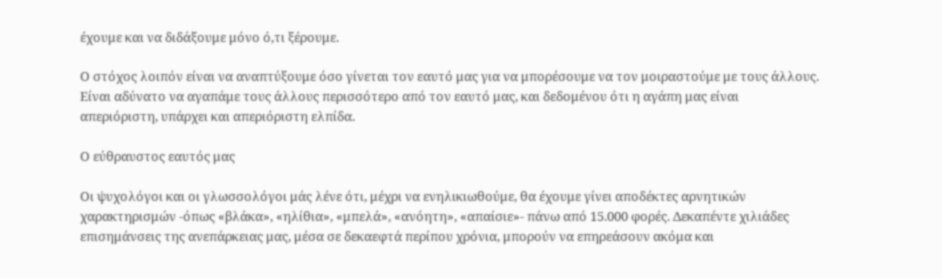έχουμε και να διδάξουμε μόνο ό,τι ξέρουμε.

Ο στόχος λοιπόν είναι να αναπτύξουμε όσο γίνεται τον εαυτό μας για να μπορέσουμε να τον μοιραστούμε με τους άλλους. Είναι αδύνατο να αγαπάμε τους άλλους περισσότερο από τον εαυτό μας, και δεδομένου ότι η αγάπη μας είναι απεριόριστη, υπάρχει και απεριόριστη ελπίδα.

Ο εύθραυστος εαυτός μας

Οι ψυχολόγοι και οι γλωσσολόγοι μάς λένε ότι, μέχρι να ενηλικιωθούμε, θα έχουμε γίνει αποδέκτες αρνητικών χαρακτηρισμών -όπως «βλάκα», «ηλίθια», «μπελά», «ανόητη», «απαίσιε»- πάνω από 15.000 φορές. Δεκαπέντε χιλιάδες επισημάνσεις της ανεπάρκειας μας, μέσα σε δεκαεφτά περίπου χρόνια, μπορούν να επηρεάσουν ακόμα και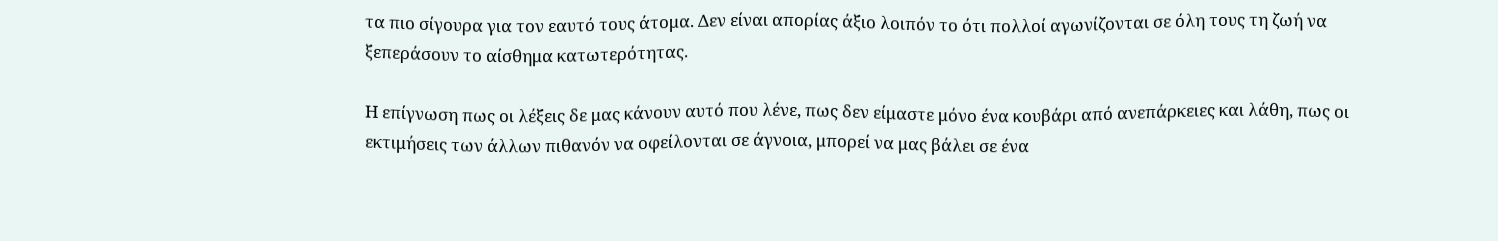τα πιο σίγουρα για τον εαυτό τους άτομα. Δεν είναι απορίας άξιο λοιπόν το ότι πολλοί αγωνίζονται σε όλη τους τη ζωή να ξεπεράσουν το αίσθημα κατωτερότητας.

Η επίγνωση πως οι λέξεις δε μας κάνουν αυτό που λένε, πως δεν είμαστε μόνο ένα κουβάρι από ανεπάρκειες και λάθη, πως οι εκτιμήσεις των άλλων πιθανόν να οφείλονται σε άγνοια, μπορεί να μας βάλει σε ένα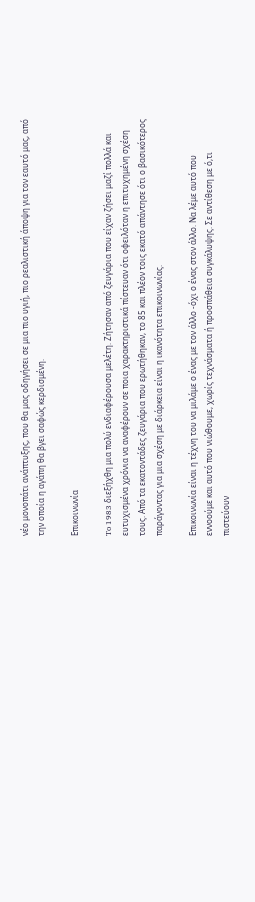νέο μονοπάτι ανάπτυξης, που θα μας οδηγήσει σε μια πιο υγιή, πιο ρεαλιστική άποψη για τον εαυτό μας, από την οποία η αγάπη θα βγει σαφώς κερδισμένη.

Επικοινωνία

To 1983 διεξήχθη μια πολύ ενδιαφέρουσα μελέτη. Ζήτησαν από ζευγάρια που είχαν ζήσει μαζί πολλά και ευτυχισμένα χρόνια να αναφέρουν σε ποια χαρακτηριστικά πίστευαν ότι οφειλόταν η επιτυχημένη σχέση τους. Από τα εκατοντάδες ζευγάρια που ερωτήθηκαν, το 85 και πλέον τοις εκατό απάντησε ότι ο βασικότερος παράγοντας για μια σχέση με διάρκεια είναι η ικανότητα επικοινωνίας.

Επικοινωνία είναι η τέχνη του να μιλάμε ο ένας με τον άλλο -όχι ο ένας στον άλλο. Να λέμε αυτό που εννοούμε και αυτό που νιώθουμε, χωρίς τεχνάσματα ή προσπάθεια συγκάλυψης. Σε αντίθεση με ό,τι πιστεύουν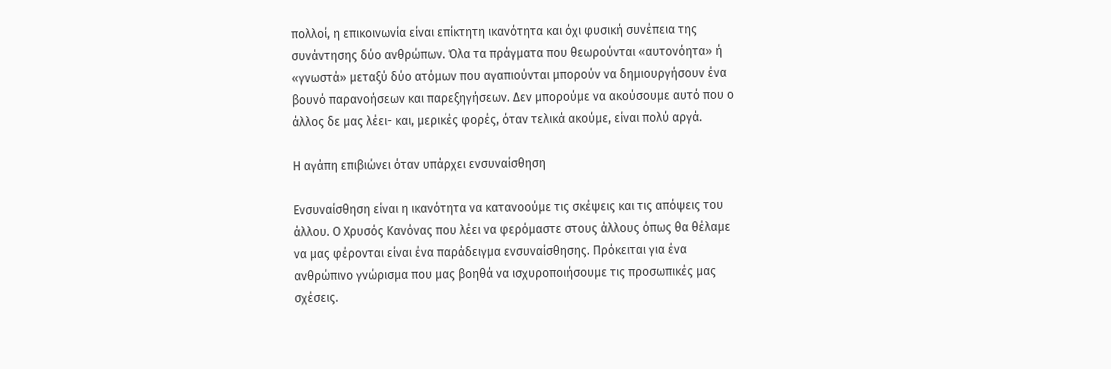πολλοί, η επικοινωνία είναι επίκτητη ικανότητα και όχι φυσική συνέπεια της συνάντησης δύο ανθρώπων. Όλα τα πράγματα που θεωρούνται «αυτονόητα» ή «γνωστά» μεταξύ δύο ατόμων που αγαπιούνται μπορούν να δημιουργήσουν ένα βουνό παρανοήσεων και παρεξηγήσεων. Δεν μπορούμε να ακούσουμε αυτό που ο άλλος δε μας λέει- και, μερικές φορές, όταν τελικά ακούμε, είναι πολύ αργά.

Η αγάπη επιβιώνει όταν υπάρχει ενσυναίσθηση

Ενσυναίσθηση είναι η ικανότητα να κατανοούμε τις σκέψεις και τις απόψεις του άλλου. Ο Χρυσός Κανόνας που λέει να φερόμαστε στους άλλους όπως θα θέλαμε να μας φέρονται είναι ένα παράδειγμα ενσυναίσθησης. Πρόκειται για ένα ανθρώπινο γνώρισμα που μας βοηθά να ισχυροποιήσουμε τις προσωπικές μας σχέσεις.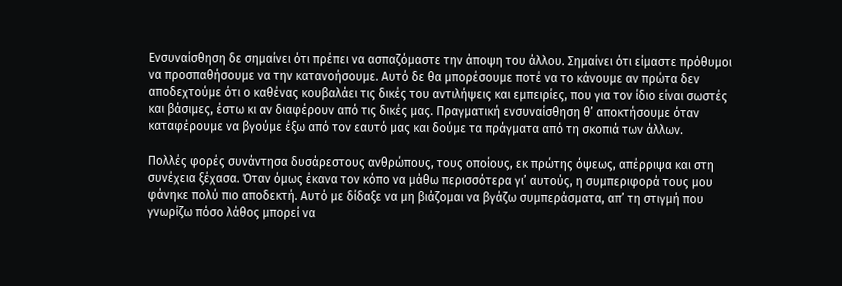Ενσυναίσθηση δε σημαίνει ότι πρέπει να ασπαζόμαστε την άποψη του άλλου. Σημαίνει ότι είμαστε πρόθυμοι να προσπαθήσουμε να την κατανοήσουμε. Αυτό δε θα μπορέσουμε ποτέ να το κάνουμε αν πρώτα δεν αποδεχτούμε ότι ο καθένας κουβαλάει τις δικές του αντιλήψεις και εμπειρίες, που για τον ίδιο είναι σωστές και βάσιμες, έστω κι αν διαφέρουν από τις δικές μας. Πραγματική ενσυναίσθηση θ’ αποκτήσουμε όταν καταφέρουμε να βγούμε έξω από τον εαυτό μας και δούμε τα πράγματα από τη σκοπιά των άλλων.

Πολλές φορές συνάντησα δυσάρεστους ανθρώπους, τους οποίους, εκ πρώτης όψεως, απέρριψα και στη συνέχεια ξέχασα. Όταν όμως έκανα τον κόπο να μάθω περισσότερα γι’ αυτούς, η συμπεριφορά τους μου φάνηκε πολύ πιο αποδεκτή. Αυτό με δίδαξε να μη βιάζομαι να βγάζω συμπεράσματα, απ’ τη στιγμή που γνωρίζω πόσο λάθος μπορεί να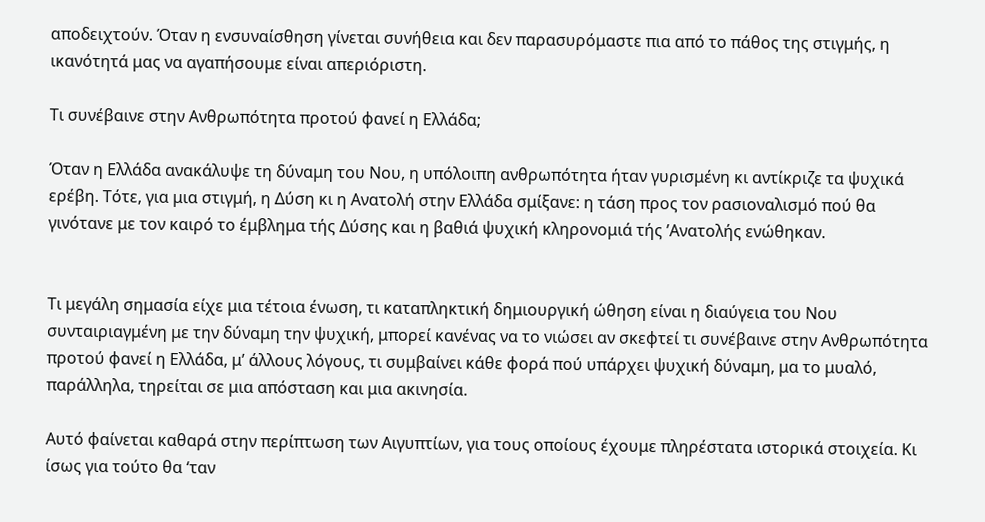αποδειχτούν. Όταν η ενσυναίσθηση γίνεται συνήθεια και δεν παρασυρόμαστε πια από το πάθος της στιγμής, η ικανότητά μας να αγαπήσουμε είναι απεριόριστη.

Τι συνέβαινε στην Ανθρωπότητα προτού φανεί η Ελλάδα;

Όταν η Ελλάδα ανακάλυψε τη δύναμη του Νου, η υπόλοιπη ανθρωπότητα ήταν γυρισμένη κι αντίκριζε τα ψυχικά ερέβη. Τότε, για μια στιγμή, η Δύση κι η Ανατολή στην Ελλάδα σμίξανε: η τάση προς τον ρασιοναλισμό πού θα γινότανε με τον καιρό το έμβλημα τής Δύσης και η βαθιά ψυχική κληρονομιά τής ’Ανατολής ενώθηκαν.


Τι μεγάλη σημασία είχε μια τέτοια ένωση, τι καταπληκτική δημιουργική ώθηση είναι η διαύγεια του Νου συνταιριαγμένη με την δύναμη την ψυχική, μπορεί κανένας να το νιώσει αν σκεφτεί τι συνέβαινε στην Ανθρωπότητα προτού φανεί η Ελλάδα, μ’ άλλους λόγους, τι συμβαίνει κάθε φορά πού υπάρχει ψυχική δύναμη, μα το μυαλό, παράλληλα, τηρείται σε μια απόσταση και μια ακινησία.

Αυτό φαίνεται καθαρά στην περίπτωση των Αιγυπτίων, για τους οποίους έχουμε πληρέστατα ιστορικά στοιχεία. Κι ίσως για τούτο θα ‘ταν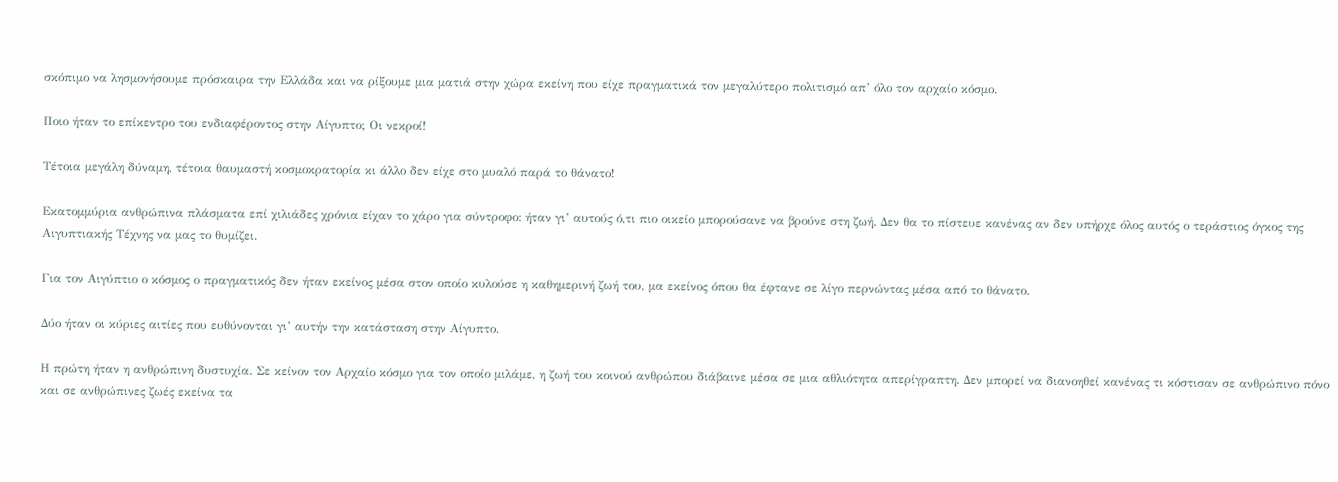σκόπιμο να λησμονήσουμε πρόσκαιρα την Ελλάδα και να ρίξουμε μια ματιά στην χώρα εκείνη που είχε πραγματικά τον μεγαλύτερο πολιτισμό απ’ όλο τον αρχαίο κόσμο.

Ποιο ήταν το επίκεντρο του ενδιαφέροντος στην Αίγυπτο; Οι νεκροί!

Τέτοια μεγάλη δύναμη, τέτοια θαυμαστή κοσμοκρατορία κι άλλο δεν είχε στο μυαλό παρά το θάνατο!

Εκατομμύρια ανθρώπινα πλάσματα επί χιλιάδες χρόνια είχαν το χάρο για σύντροφο: ήταν γι’ αυτούς ό,τι πιο οικείο μπορούσανε να βρούνε στη ζωή. Δεν θα το πίστευε κανένας αν δεν υπήρχε όλος αυτός ο τεράστιος όγκος της Αιγυπτιακής Τέχνης να μας το θυμίζει.

Για τον Αιγύπτιο ο κόσμος ο πραγματικός δεν ήταν εκείνος μέσα στον οποίο κυλούσε η καθημερινή ζωή του, μα εκείνος όπου θα έφτανε σε λίγο περνώντας μέσα από το θάνατο.

Δύο ήταν οι κύριες αιτίες που ευθύνονται γι’ αυτήν την κατάσταση στην Αίγυπτο.

Η πρώτη ήταν η ανθρώπινη δυστυχία. Σε κείνον τον Αρχαίο κόσμο για τον οποίο μιλάμε, η ζωή του κοινού ανθρώπου διάβαινε μέσα σε μια αθλιότητα απερίγραπτη. Δεν μπορεί να διανοηθεί κανένας τι κόστισαν σε ανθρώπινο πόνο και σε ανθρώπινες ζωές εκείνα τα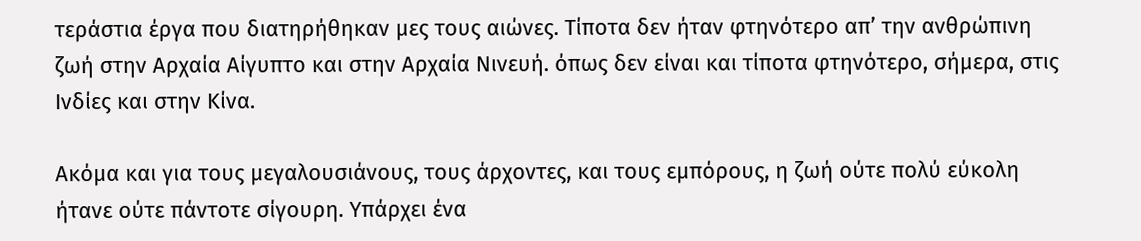τεράστια έργα που διατηρήθηκαν μες τους αιώνες. Τίποτα δεν ήταν φτηνότερο απ’ την ανθρώπινη ζωή στην Αρχαία Αίγυπτο και στην Αρχαία Νινευή. όπως δεν είναι και τίποτα φτηνότερο, σήμερα, στις Ινδίες και στην Κίνα.

Ακόμα και για τους μεγαλουσιάνους, τους άρχοντες, και τους εμπόρους, η ζωή ούτε πολύ εύκολη ήτανε ούτε πάντοτε σίγουρη. Υπάρχει ένα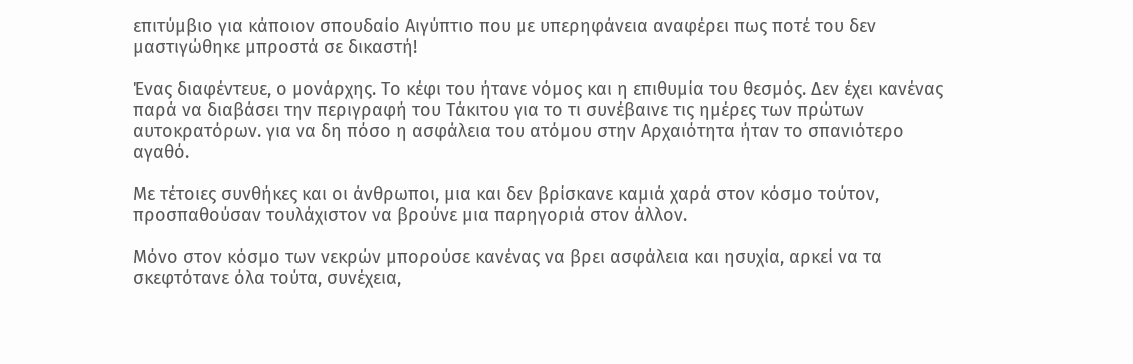επιτύμβιο για κάποιον σπουδαίο Αιγύπτιο που με υπερηφάνεια αναφέρει πως ποτέ του δεν μαστιγώθηκε μπροστά σε δικαστή!

Ένας διαφέντευε, ο μονάρχης. Το κέφι του ήτανε νόμος και η επιθυμία του θεσμός. Δεν έχει κανένας παρά να διαβάσει την περιγραφή του Τάκιτου για το τι συνέβαινε τις ημέρες των πρώτων αυτοκρατόρων. για να δη πόσο η ασφάλεια του ατόμου στην Αρχαιότητα ήταν το σπανιότερο αγαθό.

Με τέτοιες συνθήκες και οι άνθρωποι, μια και δεν βρίσκανε καμιά χαρά στον κόσμο τούτον, προσπαθούσαν τουλάχιστον να βρούνε μια παρηγοριά στον άλλον.

Μόνο στον κόσμο των νεκρών μπορούσε κανένας να βρει ασφάλεια και ησυχία, αρκεί να τα σκεφτότανε όλα τούτα, συνέχεια,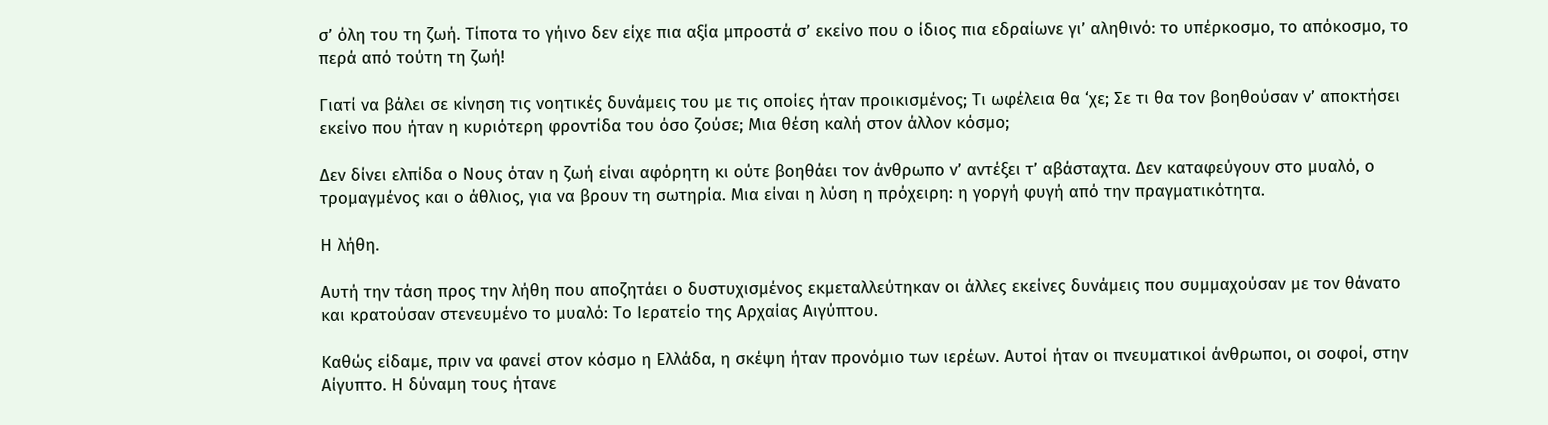σ’ όλη του τη ζωή. Τίποτα το γήινο δεν είχε πια αξία μπροστά σ’ εκείνο που ο ίδιος πια εδραίωνε γι’ αληθινό: το υπέρκοσμο, το απόκοσμο, το περά από τούτη τη ζωή!

Γιατί να βάλει σε κίνηση τις νοητικές δυνάμεις του με τις οποίες ήταν προικισμένος; Τι ωφέλεια θα ‘χε; Σε τι θα τον βοηθούσαν ν’ αποκτήσει εκείνο που ήταν η κυριότερη φροντίδα του όσο ζούσε; Μια θέση καλή στον άλλον κόσμο;

Δεν δίνει ελπίδα ο Νους όταν η ζωή είναι αφόρητη κι ούτε βοηθάει τον άνθρωπο ν’ αντέξει τ’ αβάσταχτα. Δεν καταφεύγουν στο μυαλό, ο τρομαγμένος και ο άθλιος, για να βρουν τη σωτηρία. Μια είναι η λύση η πρόχειρη: η γοργή φυγή από την πραγματικότητα.

Η λήθη.

Αυτή την τάση προς την λήθη που αποζητάει ο δυστυχισμένος εκμεταλλεύτηκαν οι άλλες εκείνες δυνάμεις που συμμαχούσαν με τον θάνατο και κρατούσαν στενευμένο το μυαλό: Το Ιερατείο της Αρχαίας Αιγύπτου.

Καθώς είδαμε, πριν να φανεί στον κόσμο η Ελλάδα, η σκέψη ήταν προνόμιο των ιερέων. Αυτοί ήταν οι πνευματικοί άνθρωποι, οι σοφοί, στην Αίγυπτο. Η δύναμη τους ήτανε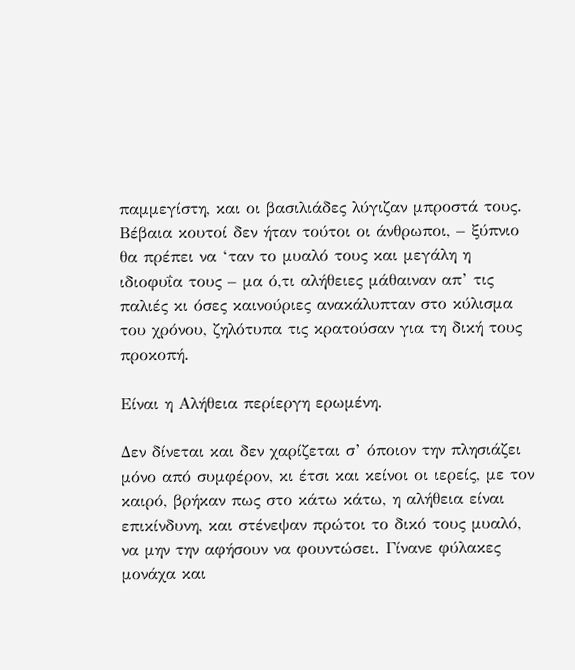παμμεγίστη, και οι βασιλιάδες λύγιζαν μπροστά τους. Βέβαια κουτοί δεν ήταν τούτοι οι άνθρωποι, – ξύπνιο θα πρέπει να ‘ταν το μυαλό τους και μεγάλη η ιδιοφυΐα τους – μα ό,τι αλήθειες μάθαιναν απ’ τις παλιές κι όσες καινούριες ανακάλυπταν στο κύλισμα του χρόνου, ζηλότυπα τις κρατούσαν για τη δική τους προκοπή.

Είναι η Αλήθεια περίεργη ερωμένη.

Δεν δίνεται και δεν χαρίζεται σ’ όποιον την πλησιάζει μόνο από συμφέρον, κι έτσι και κείνοι οι ιερείς, με τον καιρό, βρήκαν πως στο κάτω κάτω, η αλήθεια είναι επικίνδυνη, και στένεψαν πρώτοι το δικό τους μυαλό, να μην την αφήσουν να φουντώσει. Γίνανε φύλακες μονάχα και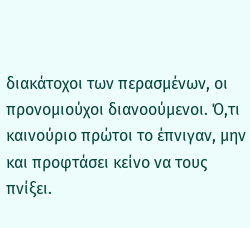διακάτοχοι των περασμένων, οι προνομιούχοι διανοούμενοι. Ό,τι καινούριο πρώτοι το έπνιγαν, μην και προφτάσει κείνο να τους πνίξει.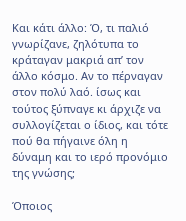Και κάτι άλλο: Ό, τι παλιό γνωρίζανε, ζηλότυπα το κράταγαν μακριά απ’ τον άλλο κόσμο. Αν το πέρναγαν στον πολύ λαό. ίσως και τούτος ξύπναγε κι άρχιζε να συλλογίζεται ο ίδιος, και τότε πού θα πήγαινε όλη η δύναμη και το ιερό προνόμιο της γνώσης;

Όποιος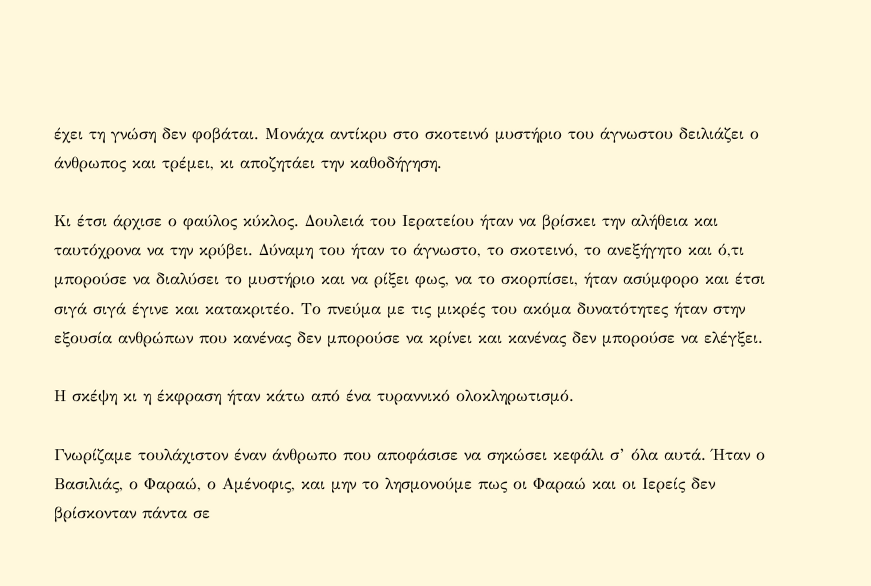έχει τη γνώση δεν φοβάται. Μονάχα αντίκρυ στο σκοτεινό μυστήριο του άγνωστου δειλιάζει ο άνθρωπος και τρέμει, κι αποζητάει την καθοδήγηση.

Κι έτσι άρχισε ο φαύλος κύκλος. Δουλειά του Ιερατείου ήταν να βρίσκει την αλήθεια και ταυτόχρονα να την κρύβει. Δύναμη του ήταν το άγνωστο, το σκοτεινό, το ανεξήγητο και ό,τι μπορούσε να διαλύσει το μυστήριο και να ρίξει φως, να το σκορπίσει, ήταν ασύμφορο και έτσι σιγά σιγά έγινε και κατακριτέο. Το πνεύμα με τις μικρές του ακόμα δυνατότητες ήταν στην εξουσία ανθρώπων που κανένας δεν μπορούσε να κρίνει και κανένας δεν μπορούσε να ελέγξει.

Η σκέψη κι η έκφραση ήταν κάτω από ένα τυραννικό ολοκληρωτισμό.

Γνωρίζαμε τουλάχιστον έναν άνθρωπο που αποφάσισε να σηκώσει κεφάλι σ’ όλα αυτά. Ήταν ο Βασιλιάς, ο Φαραώ, ο Αμένοφις, και μην το λησμονούμε πως οι Φαραώ και οι Ιερείς δεν βρίσκονταν πάντα σε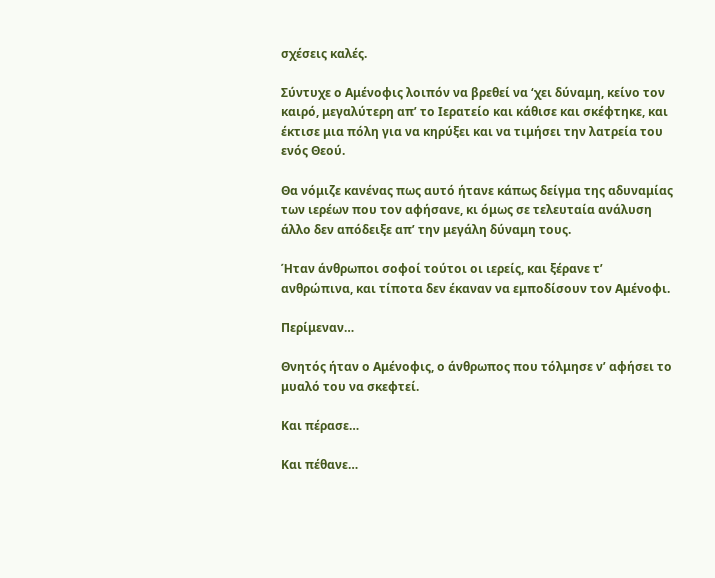σχέσεις καλές.

Σύντυχε ο Αμένοφις λοιπόν να βρεθεί να ‘χει δύναμη, κείνο τον καιρό, μεγαλύτερη απ’ το Ιερατείο και κάθισε και σκέφτηκε, και έκτισε μια πόλη για να κηρύξει και να τιμήσει την λατρεία του ενός Θεού.

Θα νόμιζε κανένας πως αυτό ήτανε κάπως δείγμα της αδυναμίας των ιερέων που τον αφήσανε, κι όμως σε τελευταία ανάλυση άλλο δεν απόδειξε απ’ την μεγάλη δύναμη τους.

Ήταν άνθρωποι σοφοί τούτοι οι ιερείς, και ξέρανε τ’ ανθρώπινα, και τίποτα δεν έκαναν να εμποδίσουν τον Αμένοφι.

Περίμεναν…

Θνητός ήταν ο Αμένοφις, ο άνθρωπος που τόλμησε ν’ αφήσει το μυαλό του να σκεφτεί.

Και πέρασε…

Και πέθανε…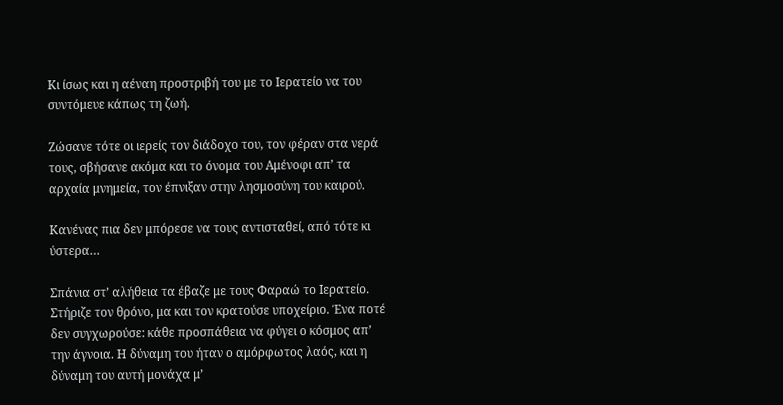Κι ίσως και η αέναη προστριβή του με το Ιερατείο να του συντόμευε κάπως τη ζωή.

Ζώσανε τότε οι ιερείς τον διάδοχο του, τον φέραν στα νερά τους, σβήσανε ακόμα και το όνομα του Αμένοφι απ’ τα αρχαία μνημεία, τον έπνιξαν στην λησμοσύνη του καιρού.

Κανένας πια δεν μπόρεσε να τους αντισταθεί, από τότε κι ύστερα…

Σπάνια στ’ αλήθεια τα έβαζε με τους Φαραώ το Ιερατείο. Στήριζε τον θρόνο, μα και τον κρατούσε υποχείριο. Ένα ποτέ δεν συγχωρούσε: κάθε προσπάθεια να φύγει ο κόσμος απ’ την άγνοια. Η δύναμη του ήταν ο αμόρφωτος λαός, και η δύναμη του αυτή μονάχα μ’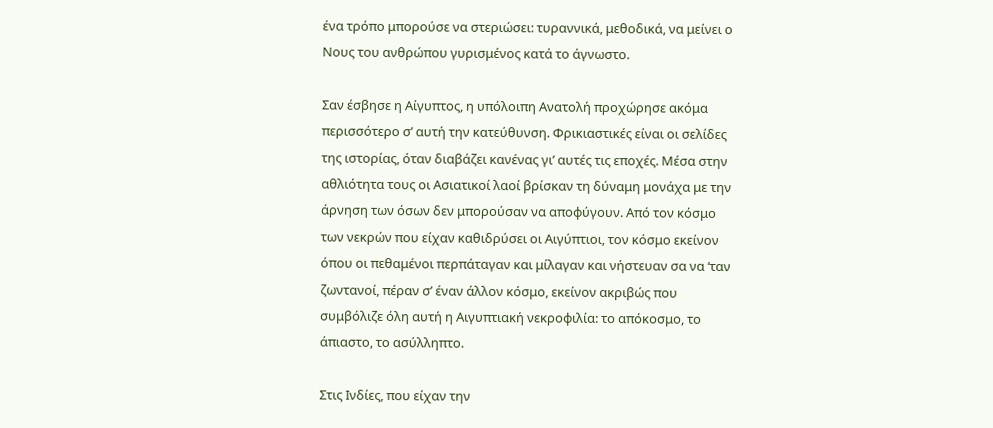ένα τρόπο μπορούσε να στεριώσει: τυραννικά, μεθοδικά, να μείνει ο Νους του ανθρώπου γυρισμένος κατά το άγνωστο.

Σαν έσβησε η Αίγυπτος, η υπόλοιπη Ανατολή προχώρησε ακόμα περισσότερο σ’ αυτή την κατεύθυνση. Φρικιαστικές είναι οι σελίδες της ιστορίας, όταν διαβάζει κανένας γι’ αυτές τις εποχές. Μέσα στην αθλιότητα τους οι Ασιατικοί λαοί βρίσκαν τη δύναμη μονάχα με την άρνηση των όσων δεν μπορούσαν να αποφύγουν. Από τον κόσμο των νεκρών που είχαν καθιδρύσει οι Αιγύπτιοι, τον κόσμο εκείνον όπου οι πεθαμένοι περπάταγαν και μίλαγαν και νήστευαν σα να ‘ταν ζωντανοί, πέραν σ’ έναν άλλον κόσμο, εκείνον ακριβώς που συμβόλιζε όλη αυτή η Αιγυπτιακή νεκροφιλία: το απόκοσμο, το άπιαστο, το ασύλληπτο.

Στις Ινδίες, που είχαν την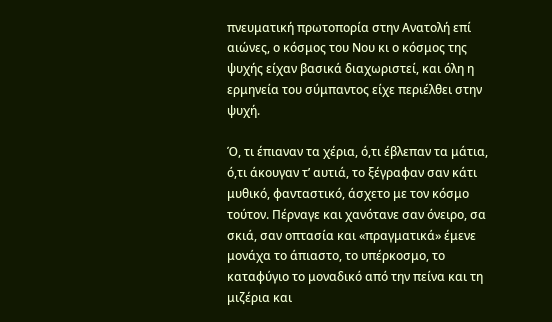πνευματική πρωτοπορία στην Ανατολή επί αιώνες, ο κόσμος του Νου κι ο κόσμος της ψυχής είχαν βασικά διαχωριστεί, και όλη η ερμηνεία του σύμπαντος είχε περιέλθει στην ψυχή.

Ό, τι έπιαναν τα χέρια, ό,τι έβλεπαν τα μάτια, ό,τι άκουγαν τ’ αυτιά, το ξέγραφαν σαν κάτι μυθικό, φανταστικό, άσχετο με τον κόσμο τούτον. Πέρναγε και χανότανε σαν όνειρο, σα σκιά, σαν οπτασία και «πραγματικά» έμενε μονάχα το άπιαστο, το υπέρκοσμο, το καταφύγιο το μοναδικό από την πείνα και τη μιζέρια και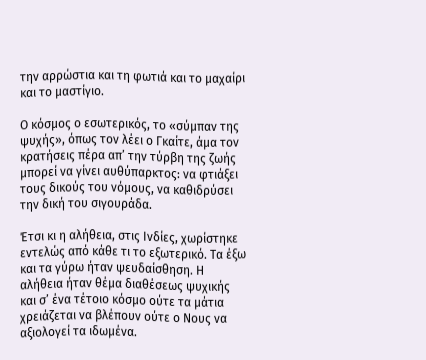την αρρώστια και τη φωτιά και το μαχαίρι και το μαστίγιο.

Ο κόσμος ο εσωτερικός, το «σύμπαν της ψυχής», όπως τον λέει ο Γκαίτε, άμα τον κρατήσεις πέρα απ’ την τύρβη της ζωής μπορεί να γίνει αυθύπαρκτος: να φτιάξει τους δικούς του νόμους, να καθιδρύσει την δική του σιγουράδα.

Έτσι κι η αλήθεια, στις Ινδίες, χωρίστηκε εντελώς από κάθε τι το εξωτερικό. Τα έξω και τα γύρω ήταν ψευδαίσθηση. Η αλήθεια ήταν θέμα διαθέσεως ψυχικής και σ’ ένα τέτοιο κόσμο ούτε τα μάτια χρειάζεται να βλέπουν ούτε ο Νους να αξιολογεί τα ιδωμένα.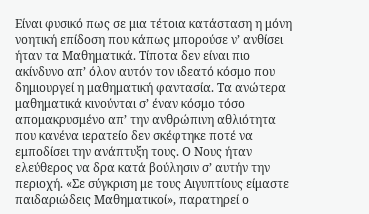Είναι φυσικό πως σε μια τέτοια κατάσταση η μόνη νοητική επίδοση που κάπως μπορούσε ν’ ανθίσει ήταν τα Μαθηματικά. Τίποτα δεν είναι πιο ακίνδυνο απ’ όλον αυτόν τον ιδεατό κόσμο που δημιουργεί η μαθηματική φαντασία. Τα ανώτερα μαθηματικά κινούνται σ’ έναν κόσμο τόσο απομακρυσμένο απ’ την ανθρώπινη αθλιότητα που κανένα ιερατείο δεν σκέφτηκε ποτέ να εμποδίσει την ανάπτυξη τους. Ο Νους ήταν ελεύθερος να δρα κατά βούλησιν σ’ αυτήν την περιοχή. «Σε σύγκριση με τους Αιγυπτίους είμαστε παιδαριώδεις Μαθηματικοί», παρατηρεί ο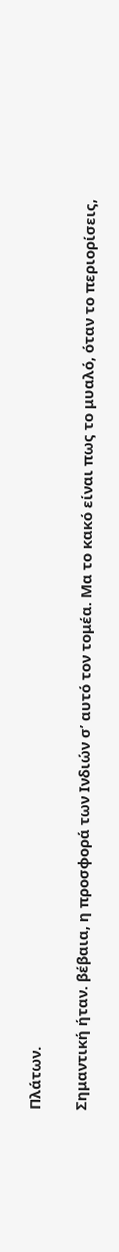Πλάτων.

Σημαντική ήταν. βέβαια, η προσφορά των Ινδιών σ’ αυτό τον τομέα. Μα το κακό είναι πως το μυαλό, όταν το περιορίσεις,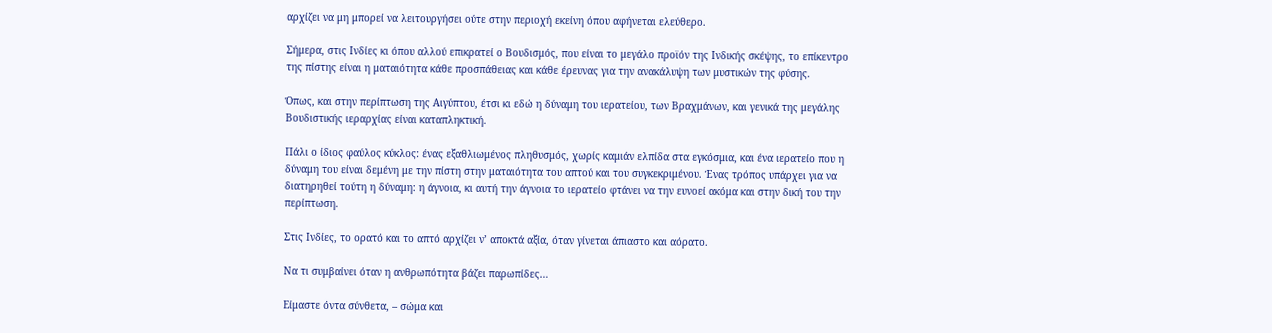αρχίζει να μη μπορεί να λειτουργήσει ούτε στην περιοχή εκείνη όπου αφήνεται ελεύθερο.

Σήμερα, στις Ινδίες κι όπου αλλού επικρατεί ο Βουδισμός, που είναι το μεγάλο προϊόν της Ινδικής σκέψης, το επίκεντρο της πίστης είναι η ματαιότητα κάθε προσπάθειας και κάθε έρευνας για την ανακάλυψη των μυστικών της φύσης.

Όπως, και στην περίπτωση της Αιγύπτου, έτσι κι εδώ η δύναμη του ιερατείου, των Βραχμάνων, και γενικά της μεγάλης Βουδιστικής ιεραρχίας είναι καταπληκτική.

Πάλι ο ίδιος φαύλος κύκλος: ένας εξαθλιωμένος πληθυσμός, χωρίς καμιάν ελπίδα στα εγκόσμια, και ένα ιερατείο που η δύναμη του είναι δεμένη με την πίστη στην ματαιότητα του απτού και του συγκεκριμένου. Ένας τρόπος υπάρχει για να διατηρηθεί τούτη η δύναμη: η άγνοια, κι αυτή την άγνοια το ιερατείο φτάνει να την ευνοεί ακόμα και στην δική του την περίπτωση.

Στις Ινδίες, το ορατό και το απτό αρχίζει ν’ αποκτά αξία, όταν γίνεται άπιαστο και αόρατο.

Να τι συμβαίνει όταν η ανθρωπότητα βάζει παρωπίδες…

Είμαστε όντα σύνθετα, – σώμα και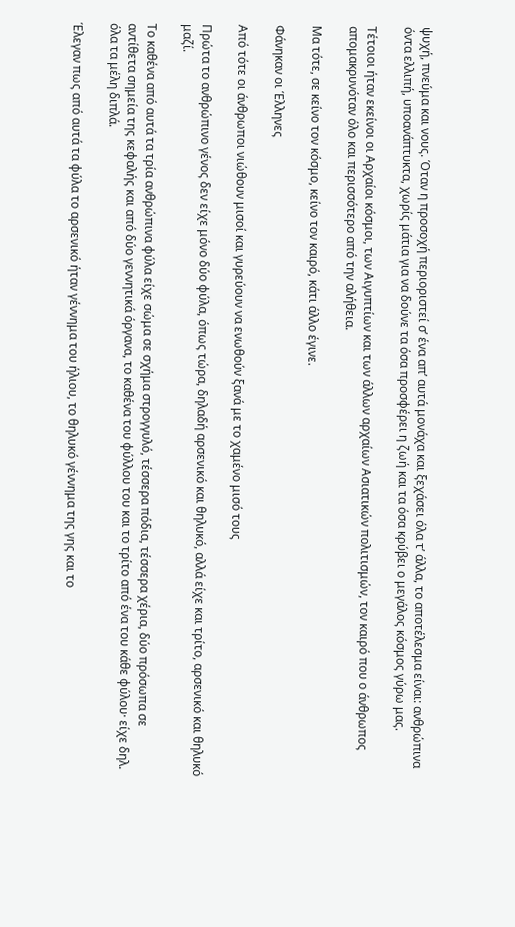ψυχή, πνεύμα και νους. Όταν η προσοχή περιοριστεί σ’ ένα απ’ αυτά μονάχα και ξεχάσει όλα τ’ άλλα, το αποτέλεσμα είναι: ανθρώπινα όντα ελλιπή, υποανάπτυκτα, χωρίς μάτια για να δούνε τα όσα προσφέρει η ζωή και τα όσα κρύβει ο μεγάλος κόσμος γύρω μας.

Τέτοιοι ήταν εκείνοι οι Αρχαίοι κόσμοι, των Αιγυπτίων και των άλλων αρχαίων Ασιατικών πολιτισμών, τον καιρό που ο άνθρωπος απομακρυνόταν όλο και περισσότερο από την αλήθεια.

Μα τότε, σε κείνο τον κόσμο, κείνο τον καιρό, κάτι άλλο έγινε.

Φάνηκαν οι Έλληνες

Από τότε οι άνθρωποι νιώθουν μισοί και γυρεύουν να ενωθούν ξανά με το χαμένο μισό τους

Πρώτα το ανθρώπινο γένος δεν είχε μόνο δύο φύλα, όπως τώρα, δηλαδή αρσενικό και θηλυκό, αλλά είχε και τρίτο, αρσενικό και θηλυκό μαζί.

Το καθένα από αυτά τα τρία ανθρώπινα φύλα είχε σώμα σε σχήμα στρογγυλό, τέσσερα πόδια, τέσσερα χέρια, δύο πρόσωπα σε αντίθετα σημεία της κεφαλής και από δύο γεννητικά όργανα, το καθένα του φύλλου του και το τρίτο από ένα του κάθε φύλου· είχε δηλ. όλα τα μέλη διπλά.

Έλεγαν πως από αυτά τα φύλα το αρσενικό ήταν γέννημα του ήλιου, το θηλυκό γέννημα της γης και το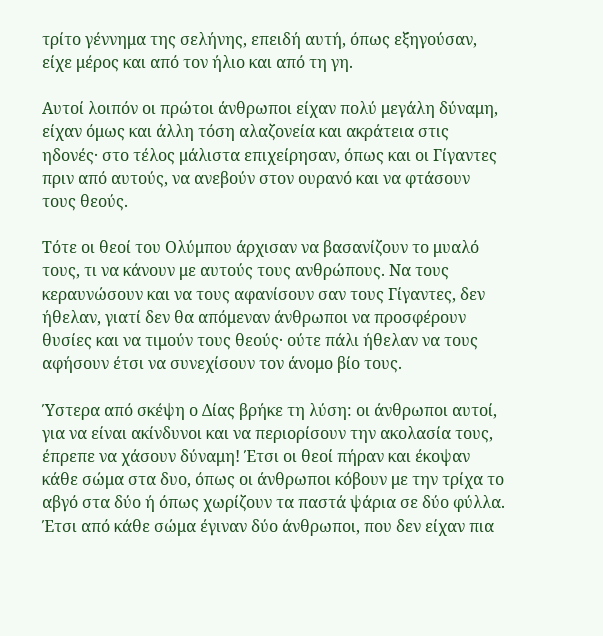τρίτο γέννημα της σελήνης, επειδή αυτή, όπως εξηγούσαν, είχε μέρος και από τον ήλιο και από τη γη.

Αυτοί λοιπόν οι πρώτοι άνθρωποι είχαν πολύ μεγάλη δύναμη, είχαν όμως και άλλη τόση αλαζονεία και ακράτεια στις ηδονές· στο τέλος μάλιστα επιχείρησαν, όπως και οι Γίγαντες πριν από αυτούς, να ανεβούν στον ουρανό και να φτάσουν τους θεούς.

Τότε οι θεοί του Ολύμπου άρχισαν να βασανίζουν το μυαλό τους, τι να κάνουν με αυτούς τους ανθρώπους. Να τους κεραυνώσουν και να τους αφανίσουν σαν τους Γίγαντες, δεν ήθελαν, γιατί δεν θα απόμεναν άνθρωποι να προσφέρουν θυσίες και να τιμούν τους θεούς· ούτε πάλι ήθελαν να τους αφήσουν έτσι να συνεχίσουν τον άνομο βίο τους.

Ύστερα από σκέψη ο Δίας βρήκε τη λύση: οι άνθρωποι αυτοί, για να είναι ακίνδυνοι και να περιορίσουν την ακολασία τους, έπρεπε να χάσουν δύναμη! Έτσι οι θεοί πήραν και έκοψαν κάθε σώμα στα δυο, όπως οι άνθρωποι κόβουν με την τρίχα το αβγό στα δύο ή όπως χωρίζουν τα παστά ψάρια σε δύο φύλλα. Έτσι από κάθε σώμα έγιναν δύο άνθρωποι, που δεν είχαν πια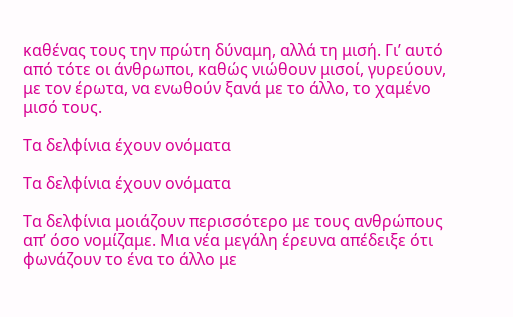καθένας τους την πρώτη δύναμη, αλλά τη μισή. Γι’ αυτό από τότε οι άνθρωποι, καθώς νιώθουν μισοί, γυρεύουν, με τον έρωτα, να ενωθούν ξανά με το άλλο, το χαμένο μισό τους.

Τα δελφίνια έχουν ονόματα

Τα δελφίνια έχουν ονόματα

Τα δελφίνια μοιάζουν περισσότερο με τους ανθρώπους απ’ όσο νομίζαμε. Μια νέα μεγάλη έρευνα απέδειξε ότι φωνάζουν το ένα το άλλο με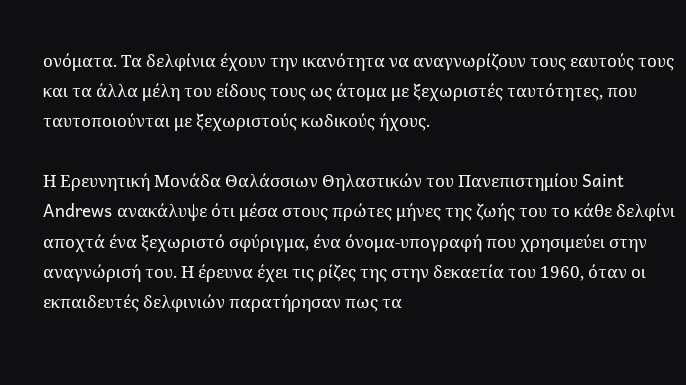ονόματα. Τα δελφίνια έχουν την ικανότητα να αναγνωρίζουν τους εαυτούς τους και τα άλλα μέλη του είδους τους ως άτομα με ξεχωριστές ταυτότητες, που ταυτοποιούνται με ξεχωριστούς κωδικούς ήχους.

Η Ερευνητική Μονάδα Θαλάσσιων Θηλαστικών του Πανεπιστημίου Saint Andrews ανακάλυψε ότι μέσα στους πρώτες μήνες της ζωής του το κάθε δελφίνι αποχτά ένα ξεχωριστό σφύριγμα, ένα όνομα-υπογραφή που χρησιμεύει στην αναγνώρισή του. Η έρευνα έχει τις ρίζες της στην δεκαετία του 1960, όταν οι εκπαιδευτές δελφινιών παρατήρησαν πως τα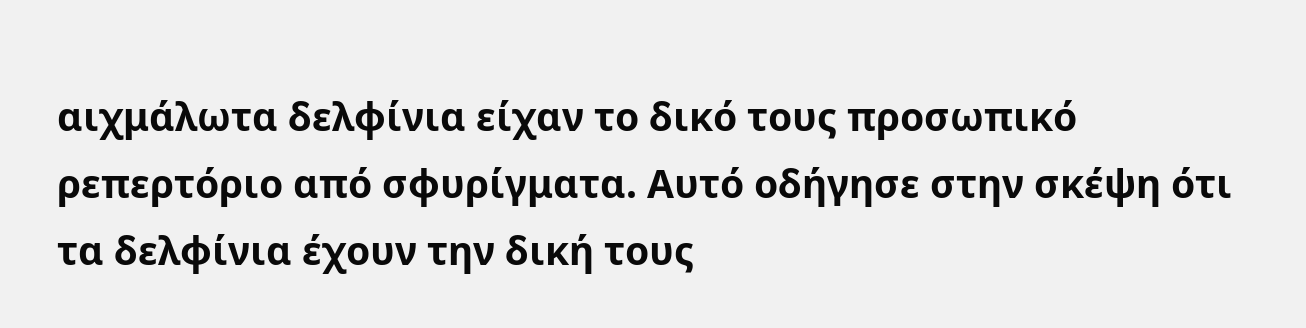αιχμάλωτα δελφίνια είχαν το δικό τους προσωπικό ρεπερτόριο από σφυρίγματα. Αυτό οδήγησε στην σκέψη ότι τα δελφίνια έχουν την δική τους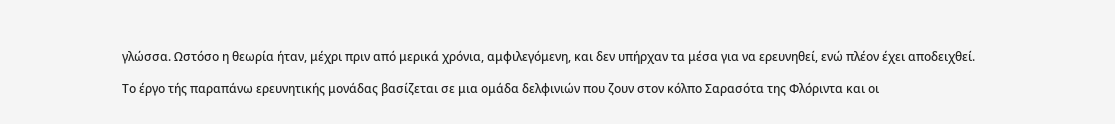γλώσσα. Ωστόσο η θεωρία ήταν, μέχρι πριν από μερικά χρόνια, αμφιλεγόμενη, και δεν υπήρχαν τα μέσα για να ερευνηθεί, ενώ πλέον έχει αποδειχθεί.

Το έργο τής παραπάνω ερευνητικής μονάδας βασίζεται σε μια ομάδα δελφινιών που ζουν στον κόλπο Σαρασότα της Φλόριντα και οι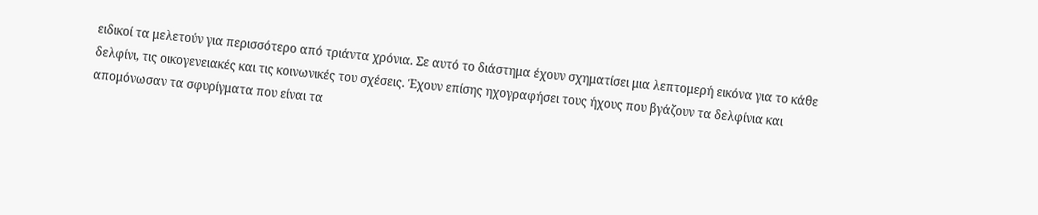ειδικοί τα μελετούν για περισσότερο από τριάντα χρόνια. Σε αυτό το διάστημα έχουν σχηματίσει μια λεπτομερή εικόνα για το κάθε δελφίνι, τις οικογενειακές και τις κοινωνικές του σχέσεις. Έχουν επίσης ηχογραφήσει τους ήχους που βγάζουν τα δελφίνια και απομόνωσαν τα σφυρίγματα που είναι τα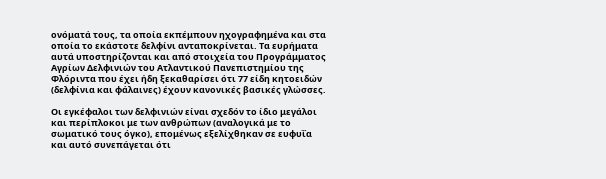ονόματά τους, τα οποία εκπέμπουν ηχογραφημένα και στα οποία το εκάστοτε δελφίνι ανταποκρίνεται. Τα ευρήματα αυτά υποστηρίζονται και από στοιχεία του Προγράμματος Αγρίων Δελφινιών του Ατλαντικού Πανεπιστημίου της Φλόριντα που έχει ήδη ξεκαθαρίσει ότι 77 είδη κητοειδών (δελφίνια και φάλαινες) έχουν κανονικές βασικές γλώσσες.

Οι εγκέφαλοι των δελφινιών είναι σχεδόν το ίδιο μεγάλοι και περίπλοκοι με των ανθρώπων (αναλογικά με το σωματικό τους όγκο), επομένως εξελίχθηκαν σε ευφυΐα και αυτό συνεπάγεται ότι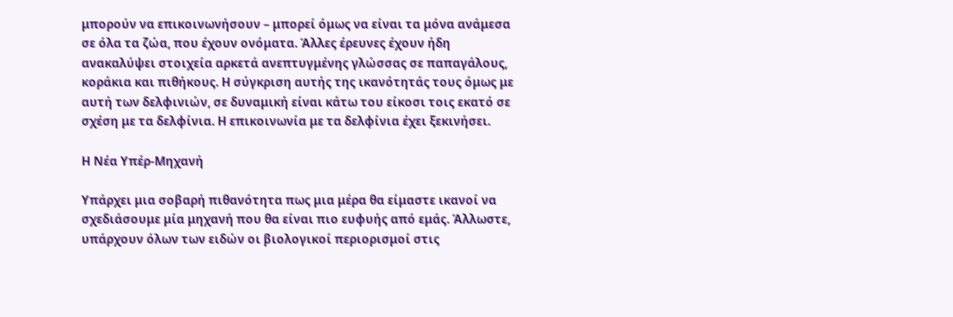μπορούν να επικοινωνήσουν – μπορεί όμως να είναι τα μόνα ανάμεσα σε όλα τα ζώα, που έχουν ονόματα. Άλλες έρευνες έχουν ήδη ανακαλύψει στοιχεία αρκετά ανεπτυγμένης γλώσσας σε παπαγάλους, κοράκια και πιθήκους. Η σύγκριση αυτής της ικανότητάς τους όμως με αυτή των δελφινιών, σε δυναμική είναι κάτω του είκοσι τοις εκατό σε σχέση με τα δελφίνια. Η επικοινωνία με τα δελφίνια έχει ξεκινήσει.

Η Νέα Υπέρ-Μηχανή

Υπάρχει μια σοβαρή πιθανότητα πως μια μέρα θα είμαστε ικανοί να σχεδιάσουμε μία μηχανή που θα είναι πιο ευφυής από εμάς. Άλλωστε, υπάρχουν όλων των ειδών οι βιολογικοί περιορισμοί στις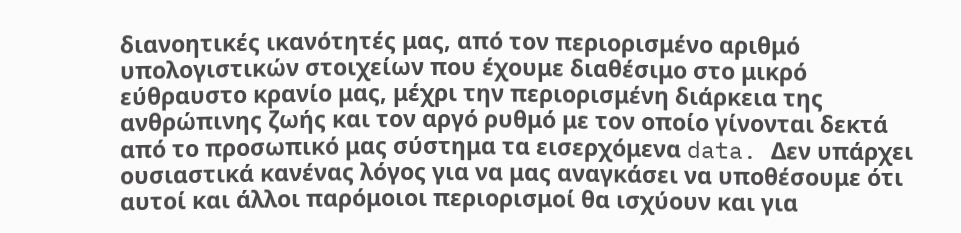διανοητικές ικανότητές μας, από τον περιορισμένο αριθμό υπολογιστικών στοιχείων που έχουμε διαθέσιμο στο μικρό εύθραυστο κρανίο μας, μέχρι την περιορισμένη διάρκεια της ανθρώπινης ζωής και τον αργό ρυθμό με τον οποίο γίνονται δεκτά από το προσωπικό μας σύστημα τα εισερχόμενα data. Δεν υπάρχει ουσιαστικά κανένας λόγος για να μας αναγκάσει να υποθέσουμε ότι αυτοί και άλλοι παρόμοιοι περιορισμοί θα ισχύουν και για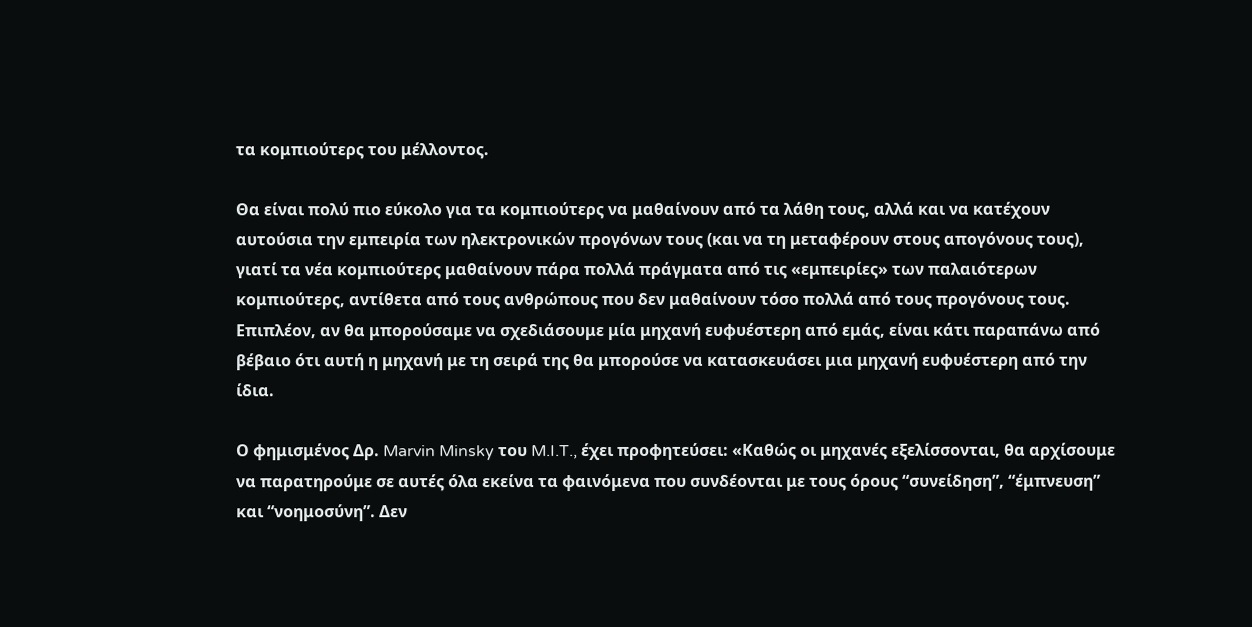τα κομπιούτερς του μέλλοντος.

Θα είναι πολύ πιο εύκολο για τα κομπιούτερς να μαθαίνουν από τα λάθη τους, αλλά και να κατέχουν αυτούσια την εμπειρία των ηλεκτρονικών προγόνων τους (και να τη μεταφέρουν στους απογόνους τους), γιατί τα νέα κομπιούτερς μαθαίνουν πάρα πολλά πράγματα από τις «εμπειρίες» των παλαιότερων κομπιούτερς, αντίθετα από τους ανθρώπους που δεν μαθαίνουν τόσο πολλά από τους προγόνους τους. Επιπλέον, αν θα μπορούσαμε να σχεδιάσουμε μία μηχανή ευφυέστερη από εμάς, είναι κάτι παραπάνω από βέβαιο ότι αυτή η μηχανή με τη σειρά της θα μπορούσε να κατασκευάσει μια μηχανή ευφυέστερη από την ίδια.

Ο φημισμένος Δρ. Marvin Minsky του M.I.T., έχει προφητεύσει: «Καθώς οι μηχανές εξελίσσονται, θα αρχίσουμε να παρατηρούμε σε αυτές όλα εκείνα τα φαινόμενα που συνδέονται με τους όρους “συνείδηση”, “έμπνευση” και “νοημοσύνη”. Δεν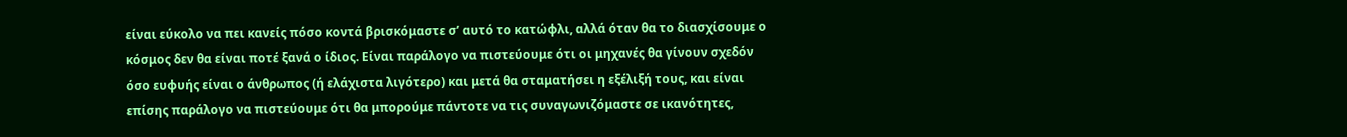είναι εύκολο να πει κανείς πόσο κοντά βρισκόμαστε σ’ αυτό το κατώφλι, αλλά όταν θα το διασχίσουμε ο κόσμος δεν θα είναι ποτέ ξανά ο ίδιος. Είναι παράλογο να πιστεύουμε ότι οι μηχανές θα γίνουν σχεδόν όσο ευφυής είναι ο άνθρωπος (ή ελάχιστα λιγότερο) και μετά θα σταματήσει η εξέλιξή τους, και είναι επίσης παράλογο να πιστεύουμε ότι θα μπορούμε πάντοτε να τις συναγωνιζόμαστε σε ικανότητες,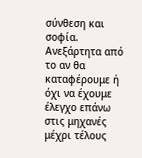σύνθεση και σοφία. Ανεξάρτητα από το αν θα καταφέρουμε ή όχι να έχουμε έλεγχο επάνω στις μηχανές μέχρι τέλους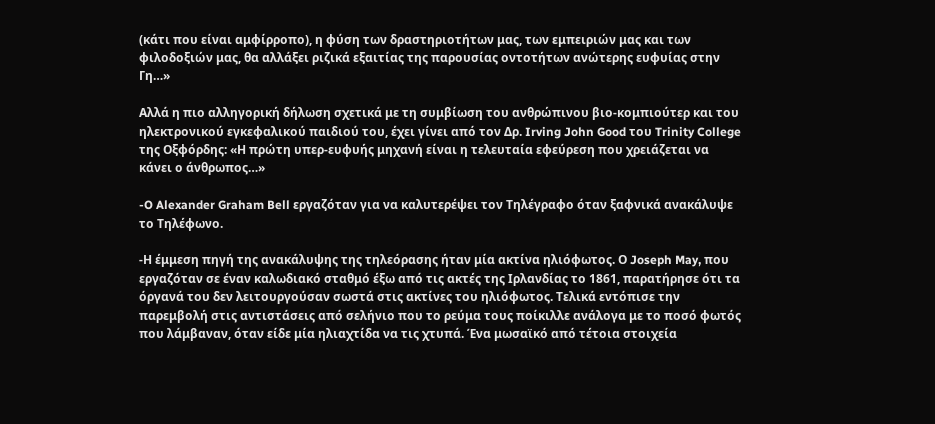(κάτι που είναι αμφίρροπο), η φύση των δραστηριοτήτων μας, των εμπειριών μας και των φιλοδοξιών μας, θα αλλάξει ριζικά εξαιτίας της παρουσίας οντοτήτων ανώτερης ευφυίας στην Γη…»

Αλλά η πιο αλληγορική δήλωση σχετικά με τη συμβίωση του ανθρώπινου βιο-κομπιούτερ και του ηλεκτρονικού εγκεφαλικού παιδιού του, έχει γίνει από τον Δρ. Irving John Good του Trinity College της Οξφόρδης: «Η πρώτη υπερ-ευφυής μηχανή είναι η τελευταία εφεύρεση που χρειάζεται να κάνει ο άνθρωπος…»

-O Alexander Graham Bell εργαζόταν για να καλυτερέψει τον Τηλέγραφο όταν ξαφνικά ανακάλυψε το Τηλέφωνο.

-Η έμμεση πηγή της ανακάλυψης της τηλεόρασης ήταν μία ακτίνα ηλιόφωτος. Ο Joseph May, που εργαζόταν σε έναν καλωδιακό σταθμό έξω από τις ακτές της Ιρλανδίας το 1861, παρατήρησε ότι τα όργανά του δεν λειτουργούσαν σωστά στις ακτίνες του ηλιόφωτος. Τελικά εντόπισε την παρεμβολή στις αντιστάσεις από σελήνιο που το ρεύμα τους ποίκιλλε ανάλογα με το ποσό φωτός που λάμβαναν, όταν είδε μία ηλιαχτίδα να τις χτυπά. Ένα μωσαϊκό από τέτοια στοιχεία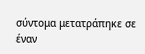σύντομα μετατράπηκε σε έναν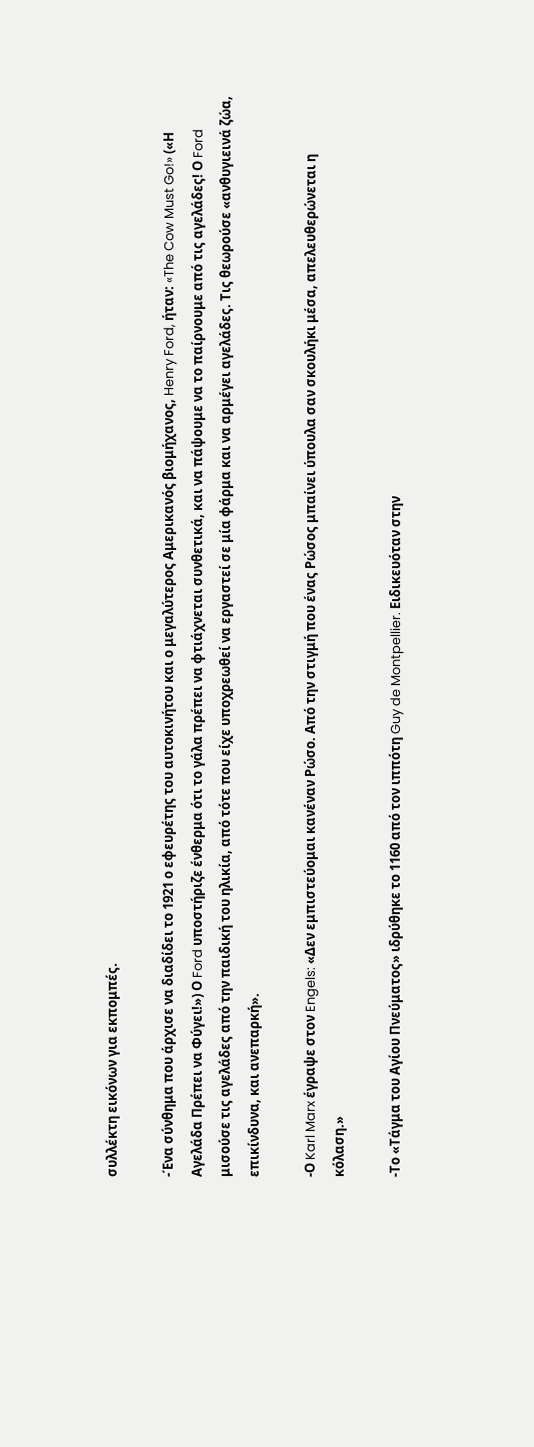συλλέκτη εικόνων για εκπομπές.

-Ένα σύνθημα που άρχισε να διαδίδει το 1921 ο εφευρέτης του αυτοκινήτου και ο μεγαλύτερος Αμερικανός βιομήχανος, Henry Ford, ήταν: «The Cow Must Go!» («Η Αγελάδα Πρέπει να Φύγει!») Ο Ford υποστήριζε ένθερμα ότι το γάλα πρέπει να φτιάχνεται συνθετικά, και να πάψουμε να το παίρνουμε από τις αγελάδες! Ο Ford μισούσε τις αγελάδες από την παιδική του ηλικία, από τότε που είχε υποχρεωθεί να εργαστεί σε μία φάρμα και να αρμέγει αγελάδες. Τις θεωρούσε «ανθυγιεινά ζώα, επικίνδυνα, και ανεπαρκή».

-Ο Karl Marx έγραψε στον Engels: «Δεν εμπιστεύομαι κανέναν Ρώσο. Από την στιγμή που ένας Ρώσος μπαίνει ύπουλα σαν σκουλήκι μέσα, απελευθερώνεται η κόλαση.»

-Το «Τάγμα του Αγίου Πνεύματος» ιδρύθηκε το 1160 από τον ιππότη Guy de Montpellier. Ειδικευόταν στην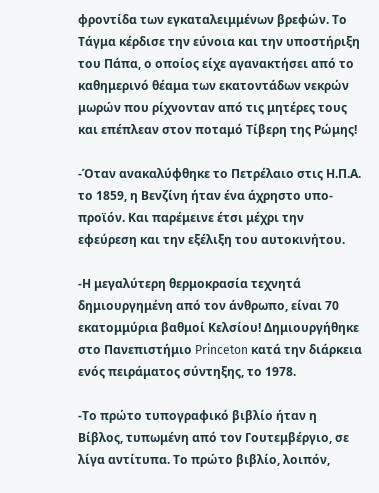φροντίδα των εγκαταλειμμένων βρεφών. Το Τάγμα κέρδισε την εύνοια και την υποστήριξη του Πάπα, ο οποίος είχε αγανακτήσει από το καθημερινό θέαμα των εκατοντάδων νεκρών μωρών που ρίχνονταν από τις μητέρες τους και επέπλεαν στον ποταμό Τίβερη της Ρώμης!

-Όταν ανακαλύφθηκε το Πετρέλαιο στις Η.Π.Α. το 1859, η Βενζίνη ήταν ένα άχρηστο υπο-προϊόν. Και παρέμεινε έτσι μέχρι την εφεύρεση και την εξέλιξη του αυτοκινήτου.

-Η μεγαλύτερη θερμοκρασία τεχνητά δημιουργημένη από τον άνθρωπο, είναι 70 εκατομμύρια βαθμοί Κελσίου! Δημιουργήθηκε στο Πανεπιστήμιο Princeton κατά την διάρκεια ενός πειράματος σύντηξης, το 1978.

-Το πρώτο τυπογραφικό βιβλίο ήταν η Βίβλος, τυπωμένη από τον Γουτεμβέργιο, σε λίγα αντίτυπα. Το πρώτο βιβλίο, λοιπόν,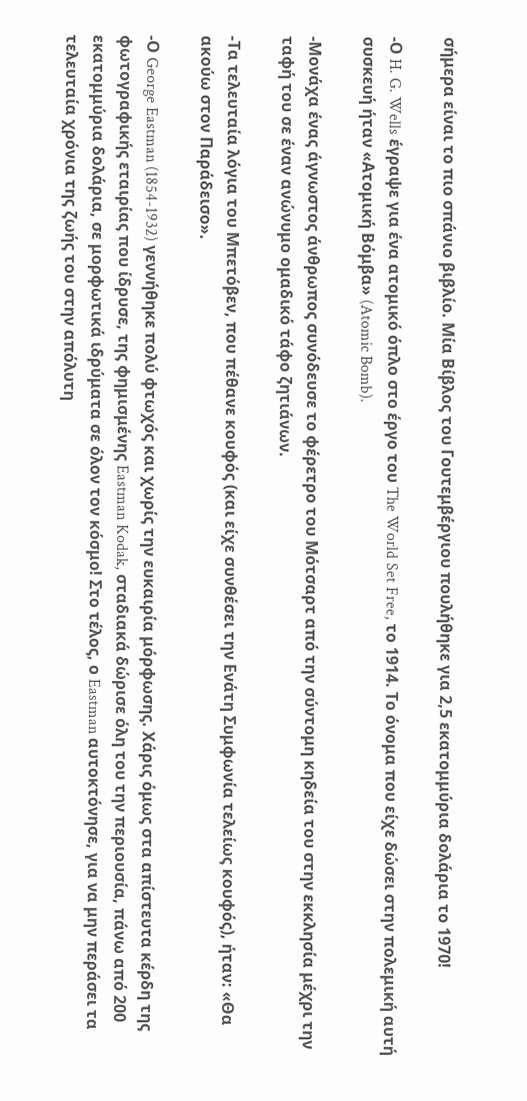σήμερα είναι το πιο σπάνιο βιβλίο. Μία Βίβλος του Γουτεμβέργιου πουλήθηκε για 2,5 εκατομμύρια δολάρια το 1970!

-Ο H. G. Wells έγραψε για ένα ατομικό όπλο στο έργο του The World Set Free, το 1914. Το όνομα που είχε δώσει στην πολεμική αυτή συσκευή ήταν «Ατομική Βόμβα» (Atomic Bomb).

-Μονάχα ένας άγνωστος άνθρωπος συνόδευσε το φέρετρο του Μότσαρτ από την σύντομη κηδεία του στην εκκλησία μέχρι την ταφή του σε έναν ανώνυμο ομαδικό τάφο ζητιάνων.

-Τα τελευταία λόγια του Μπετόβεν, που πέθανε κουφός (και είχε συνθέσει την Ενάτη Συμφωνία τελείως κουφός), ήταν: «Θα ακούω στον Παράδεισο».

-Ο George Eastman (1854-1932) γεννήθηκε πολύ φτωχός και χωρίς την ευκαιρία μόρφωσης. Χάρις όμως στα απίστευτα κέρδη της φωτογραφικής εταιρίας που ίδρυσε, της φημισμένης Eastman Kodak, σταδιακά δώρισε όλη του την περιουσία, πάνω από 200 εκατομμύρια δολάρια, σε μορφωτικά ιδρύματα σε όλον τον κόσμο! Στο τέλος, ο Eastman αυτοκτόνησε, για να μην περάσει τα τελευταία χρόνια της ζωής του στην απόλυτη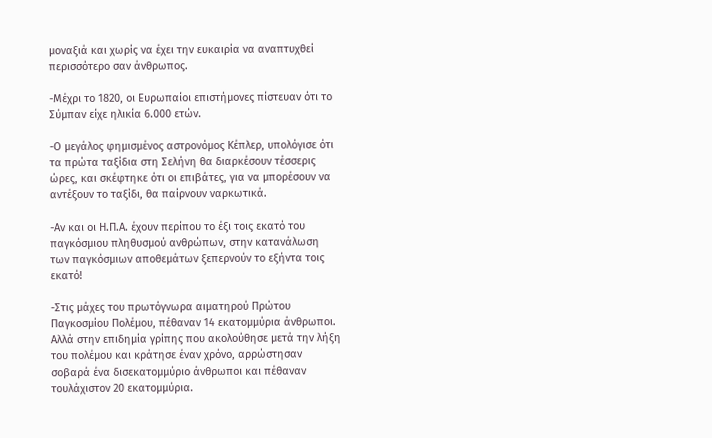μοναξιά και χωρίς να έχει την ευκαιρία να αναπτυχθεί περισσότερο σαν άνθρωπος.

-Μέχρι το 1820, οι Ευρωπαίοι επιστήμονες πίστευαν ότι το Σύμπαν είχε ηλικία 6.000 ετών.

-Ο μεγάλος φημισμένος αστρονόμος Κέπλερ, υπολόγισε ότι τα πρώτα ταξίδια στη Σελήνη θα διαρκέσουν τέσσερις ώρες, και σκέφτηκε ότι οι επιβάτες, για να μπορέσουν να αντέξουν το ταξίδι, θα παίρνουν ναρκωτικά.

-Αν και οι Η.Π.Α. έχουν περίπου το έξι τοις εκατό του παγκόσμιου πληθυσμού ανθρώπων, στην κατανάλωση των παγκόσμιων αποθεμάτων ξεπερνούν το εξήντα τοις εκατό!

-Στις μάχες του πρωτόγνωρα αιματηρού Πρώτου Παγκοσμίου Πολέμου, πέθαναν 14 εκατομμύρια άνθρωποι. Αλλά στην επιδημία γρίπης που ακολούθησε μετά την λήξη του πολέμου και κράτησε έναν χρόνο, αρρώστησαν σοβαρά ένα δισεκατομμύριο άνθρωποι και πέθαναν τουλάχιστον 20 εκατομμύρια.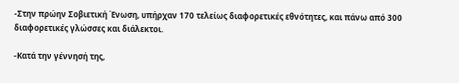-Στην πρώην Σοβιετική Ένωση, υπήρχαν 170 τελείως διαφορετικές εθνότητες, και πάνω από 300 διαφορετικές γλώσσες και διάλεκτοι.

-Κατά την γέννησή της,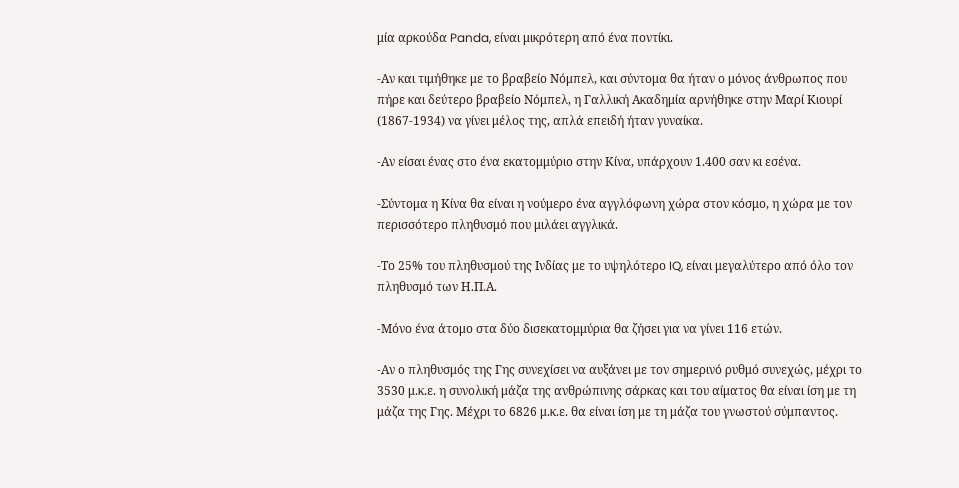μία αρκούδα Panda, είναι μικρότερη από ένα ποντίκι.

-Αν και τιμήθηκε με το βραβείο Νόμπελ, και σύντομα θα ήταν ο μόνος άνθρωπος που πήρε και δεύτερο βραβείο Νόμπελ, η Γαλλική Ακαδημία αρνήθηκε στην Μαρί Κιουρί (1867-1934) να γίνει μέλος της, απλά επειδή ήταν γυναίκα.

-Αν είσαι ένας στο ένα εκατομμύριο στην Κίνα, υπάρχουν 1.400 σαν κι εσένα.

-Σύντομα η Κίνα θα είναι η νούμερο ένα αγγλόφωνη χώρα στον κόσμο, η χώρα με τον περισσότερο πληθυσμό που μιλάει αγγλικά.

-Το 25% του πληθυσμού της Ινδίας με το υψηλότερο IQ, είναι μεγαλύτερο από όλο τον πληθυσμό των Η.Π.Α.

-Μόνο ένα άτομο στα δύο δισεκατομμύρια θα ζήσει για να γίνει 116 ετών.

-Αν ο πληθυσμός της Γης συνεχίσει να αυξάνει με τον σημερινό ρυθμό συνεχώς, μέχρι το 3530 μ.κ.ε. η συνολική μάζα της ανθρώπινης σάρκας και του αίματος θα είναι ίση με τη μάζα της Γης. Μέχρι το 6826 μ.κ.ε. θα είναι ίση με τη μάζα του γνωστού σύμπαντος.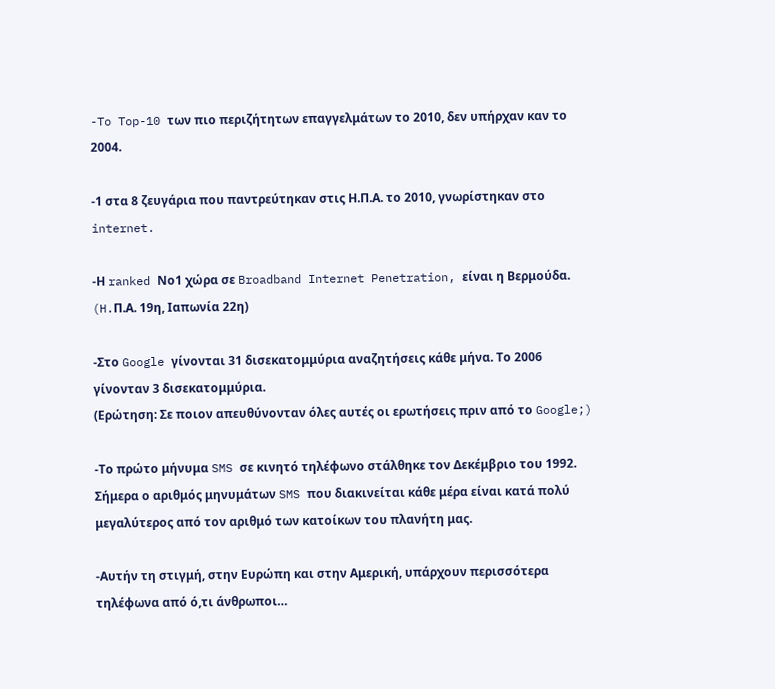-To Top-10 των πιο περιζήτητων επαγγελμάτων το 2010, δεν υπήρχαν καν το 2004.

-1 στα 8 ζευγάρια που παντρεύτηκαν στις Η.Π.Α. το 2010, γνωρίστηκαν στο internet.

-Η ranked Νο1 χώρα σε Broadband Internet Penetration, είναι η Βερμούδα. (H.Π.Α. 19η, Ιαπωνία 22η)

-Στο Google γίνονται 31 δισεκατομμύρια αναζητήσεις κάθε μήνα. Το 2006 γίνονταν 3 δισεκατομμύρια.
(Ερώτηση: Σε ποιον απευθύνονταν όλες αυτές οι ερωτήσεις πριν από το Google;)

-Το πρώτο μήνυμα SMS σε κινητό τηλέφωνο στάλθηκε τον Δεκέμβριο του 1992. Σήμερα ο αριθμός μηνυμάτων SMS που διακινείται κάθε μέρα είναι κατά πολύ μεγαλύτερος από τον αριθμό των κατοίκων του πλανήτη μας.

-Αυτήν τη στιγμή, στην Ευρώπη και στην Αμερική, υπάρχουν περισσότερα τηλέφωνα από ό,τι άνθρωποι…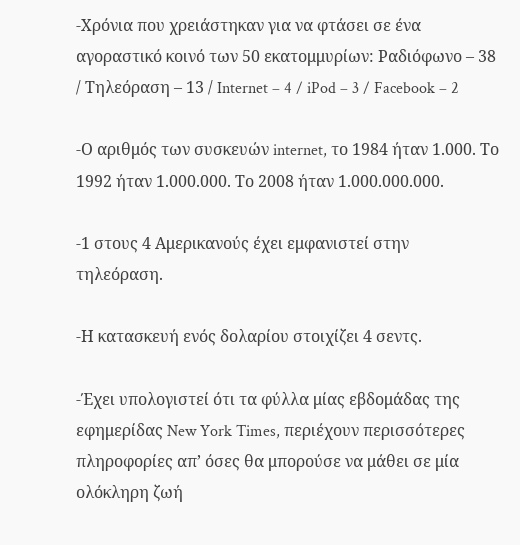-Χρόνια που χρειάστηκαν για να φτάσει σε ένα αγοραστικό κοινό των 50 εκατομμυρίων: Ραδιόφωνο – 38 / Τηλεόραση – 13 / Internet – 4 / iPod – 3 / Facebook – 2

-Ο αριθμός των συσκευών internet, το 1984 ήταν 1.000. Το 1992 ήταν 1.000.000. Το 2008 ήταν 1.000.000.000.

-1 στους 4 Αμερικανούς έχει εμφανιστεί στην τηλεόραση.

-Η κατασκευή ενός δολαρίου στοιχίζει 4 σεντς.

-Έχει υπολογιστεί ότι τα φύλλα μίας εβδομάδας της εφημερίδας New York Times, περιέχουν περισσότερες πληροφορίες απ’ όσες θα μπορούσε να μάθει σε μία ολόκληρη ζωή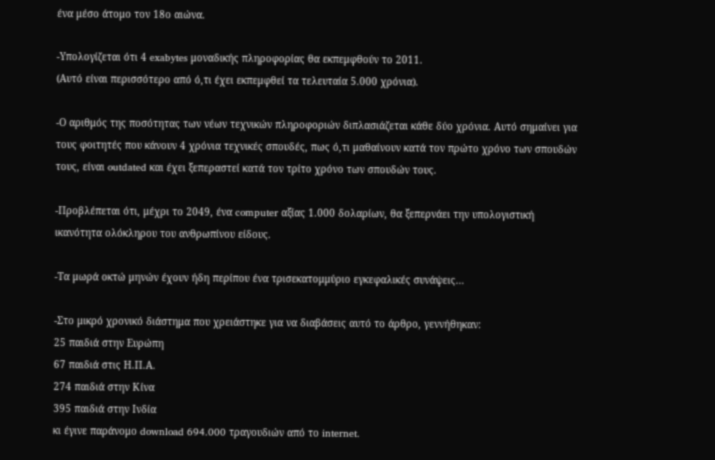ένα μέσο άτομο τον 18ο αιώνα.

-Υπολογίζεται ότι 4 exabytes μοναδικής πληροφορίας θα εκπεμφθούν το 2011.
(Αυτό είναι περισσότερο από ό,τι έχει εκπεμφθεί τα τελευταία 5.000 χρόνια).

-Ο αριθμός της ποσότητας των νέων τεχνικών πληροφοριών διπλασιάζεται κάθε δύο χρόνια. Αυτό σημαίνει για τους φοιτητές που κάνουν 4 χρόνια τεχνικές σπουδές, πως ό,τι μαθαίνουν κατά τον πρώτο χρόνο των σπουδών τους, είναι outdated και έχει ξεπεραστεί κατά τον τρίτο χρόνο των σπουδών τους.

-Προβλέπεται ότι, μέχρι το 2049, ένα computer αξίας 1.000 δολαρίων, θα ξεπερνάει την υπολογιστική ικανότητα ολόκληρου του ανθρωπίνου είδους.

-Τα μωρά οκτώ μηνών έχουν ήδη περίπου ένα τρισεκατομμύριο εγκεφαλικές συνάψεις…

-Στο μικρό χρονικό διάστημα που χρειάστηκε για να διαβάσεις αυτό το άρθρο, γεννήθηκαν:
25 παιδιά στην Ευρώπη
67 παιδιά στις Η.Π.Α.
274 παιδιά στην Κίνα
395 παιδιά στην Ινδία
κι έγινε παράνομο download 694.000 τραγουδιών από το internet.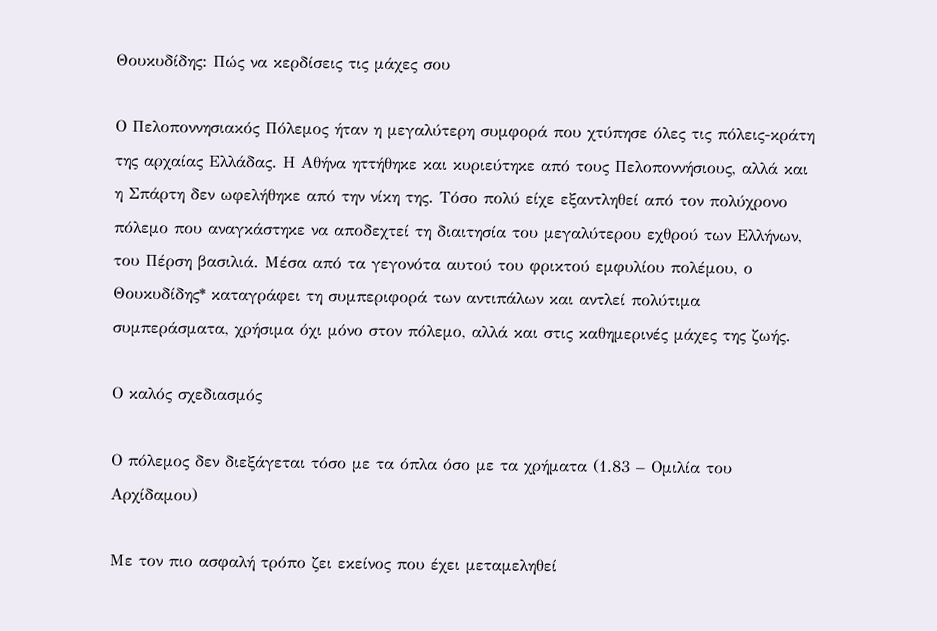Θουκυδίδης: Πώς να κερδίσεις τις μάχες σου

Ο Πελοποννησιακός Πόλεμος ήταν η μεγαλύτερη συμφορά που χτύπησε όλες τις πόλεις-κράτη της αρχαίας Ελλάδας. Η Αθήνα ηττήθηκε και κυριεύτηκε από τους Πελοποννήσιους, αλλά και η Σπάρτη δεν ωφελήθηκε από την νίκη της. Τόσο πολύ είχε εξαντληθεί από τον πολύχρονο πόλεμο που αναγκάστηκε να αποδεχτεί τη διαιτησία του μεγαλύτερου εχθρού των Ελλήνων, του Πέρση βασιλιά. Μέσα από τα γεγονότα αυτού του φρικτού εμφυλίου πολέμου, ο Θουκυδίδης* καταγράφει τη συμπεριφορά των αντιπάλων και αντλεί πολύτιμα συμπεράσματα, χρήσιμα όχι μόνο στον πόλεμο, αλλά και στις καθημερινές μάχες της ζωής.

Ο καλός σχεδιασμός

Ο πόλεμος δεν διεξάγεται τόσο με τα όπλα όσο με τα χρήματα (1.83 – Ομιλία του Αρχίδαμου)

Με τον πιο ασφαλή τρόπο ζει εκείνος που έχει μεταμεληθεί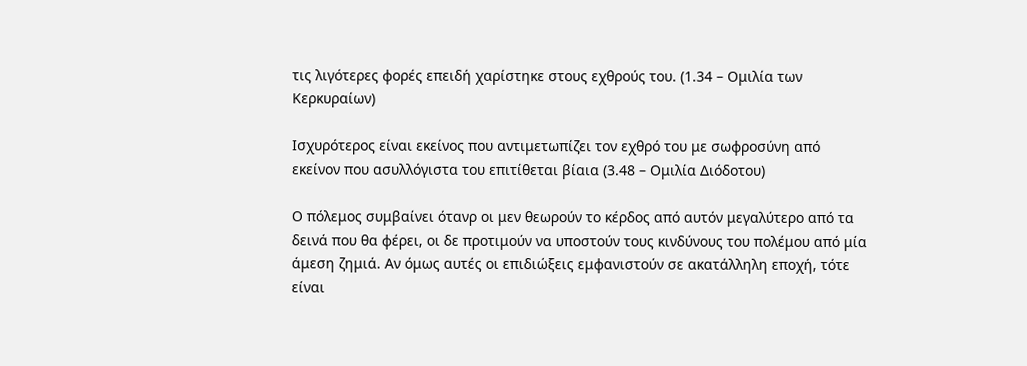τις λιγότερες φορές επειδή χαρίστηκε στους εχθρούς του. (1.34 – Ομιλία των Κερκυραίων)

Ισχυρότερος είναι εκείνος που αντιμετωπίζει τον εχθρό του με σωφροσύνη από εκείνον που ασυλλόγιστα του επιτίθεται βίαια (3.48 – Ομιλία Διόδοτου)

Ο πόλεμος συμβαίνει ότανρ οι μεν θεωρούν το κέρδος από αυτόν μεγαλύτερο από τα δεινά που θα φέρει, οι δε προτιμούν να υποστούν τους κινδύνους του πολέμου από μία άμεση ζημιά. Αν όμως αυτές οι επιδιώξεις εμφανιστούν σε ακατάλληλη εποχή, τότε είναι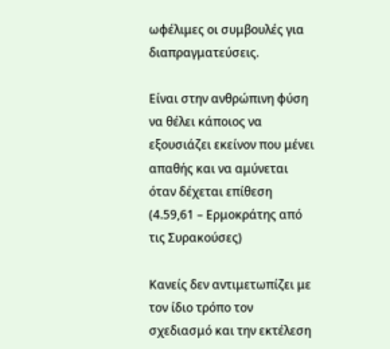ωφέλιμες οι συμβουλές για διαπραγματεύσεις.

Είναι στην ανθρώπινη φύση να θέλει κάποιος να εξουσιάζει εκείνον που μένει απαθής και να αμύνεται όταν δέχεται επίθεση (4.59,61 – Ερμοκράτης από τις Συρακούσες)

Κανείς δεν αντιμετωπίζει με τον ίδιο τρόπο τον σχεδιασμό και την εκτέλεση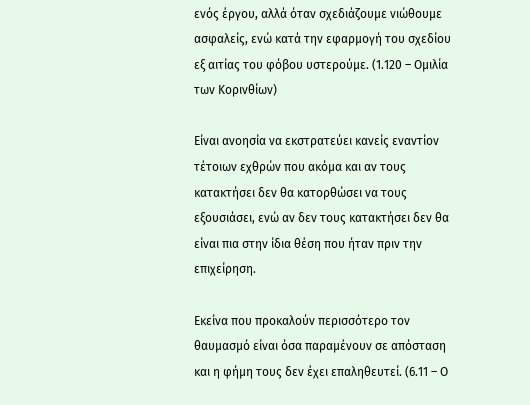ενός έργου, αλλά όταν σχεδιάζουμε νιώθουμε ασφαλείς, ενώ κατά την εφαρμογή του σχεδίου εξ αιτίας του φόβου υστερούμε. (1.120 – Ομιλία των Κορινθίων)

Είναι ανοησία να εκστρατεύει κανείς εναντίον τέτοιων εχθρών που ακόμα και αν τους κατακτήσει δεν θα κατορθώσει να τους εξουσιάσει, ενώ αν δεν τους κατακτήσει δεν θα είναι πια στην ίδια θέση που ήταν πριν την επιχείρηση.

Εκείνα που προκαλούν περισσότερο τον θαυμασμό είναι όσα παραμένουν σε απόσταση και η φήμη τους δεν έχει επαληθευτεί. (6.11 – Ο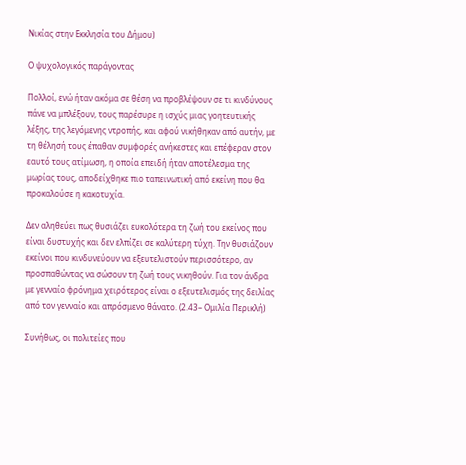Νικίας στην Εκκλησία του Δήμου)

Ο ψυχολογικός παράγοντας

Πολλοί, ενώ ήταν ακόμα σε θέση να προβλέψουν σε τι κινδύνους πάνε να μπλέξουν, τους παρέσυρε η ισχύς μιας γοητευτικής λέξης, της λεγόμενης ντροπής, και αφού νικήθηκαν από αυτήν, με τη θέλησή τους έπαθαν συμφορές ανήκεστες και επέφεραν στον εαυτό τους ατίμωση, η οποία επειδή ήταν αποτέλεσμα της μωρίας τους, αποδείχθηκε πιο ταπεινωτική από εκείνη που θα προκαλούσε η κακοτυχία.

Δεν αληθεύει πως θυσιάζει ευκολότερα τη ζωή του εκείνος που είναι δυστυχής και δεν ελπίζει σε καλύτερη τύχη. Την θυσιάζουν εκείνοι που κινδυνεύουν να εξευτελιστούν περισσότερο, αν προσπαθώντας να σώσουν τη ζωή τους νικηθούν. Για τον άνδρα με γενναίο φρόνημα χειρότερος είναι ο εξευτελισμός της δειλίας από τον γενναίο και απρόσμενο θάνατο. (2.43– Ομιλία Περικλή)

Συνήθως, οι πολιτείες που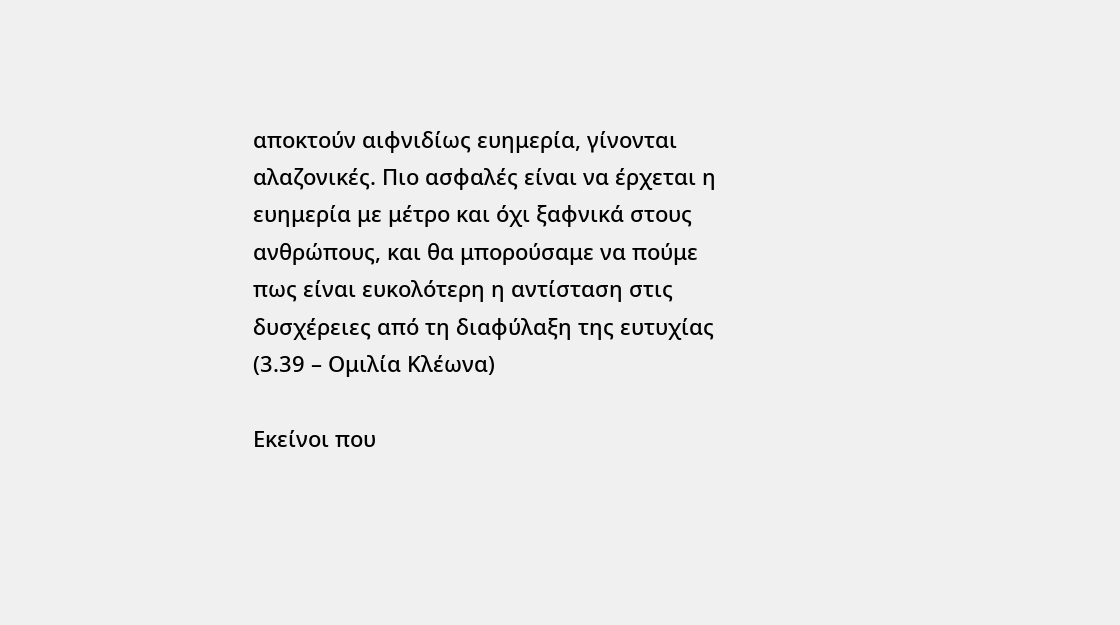αποκτούν αιφνιδίως ευημερία, γίνονται αλαζονικές. Πιο ασφαλές είναι να έρχεται η ευημερία με μέτρο και όχι ξαφνικά στους ανθρώπους, και θα μπορούσαμε να πούμε πως είναι ευκολότερη η αντίσταση στις δυσχέρειες από τη διαφύλαξη της ευτυχίας (3.39 – Ομιλία Κλέωνα)

Εκείνοι που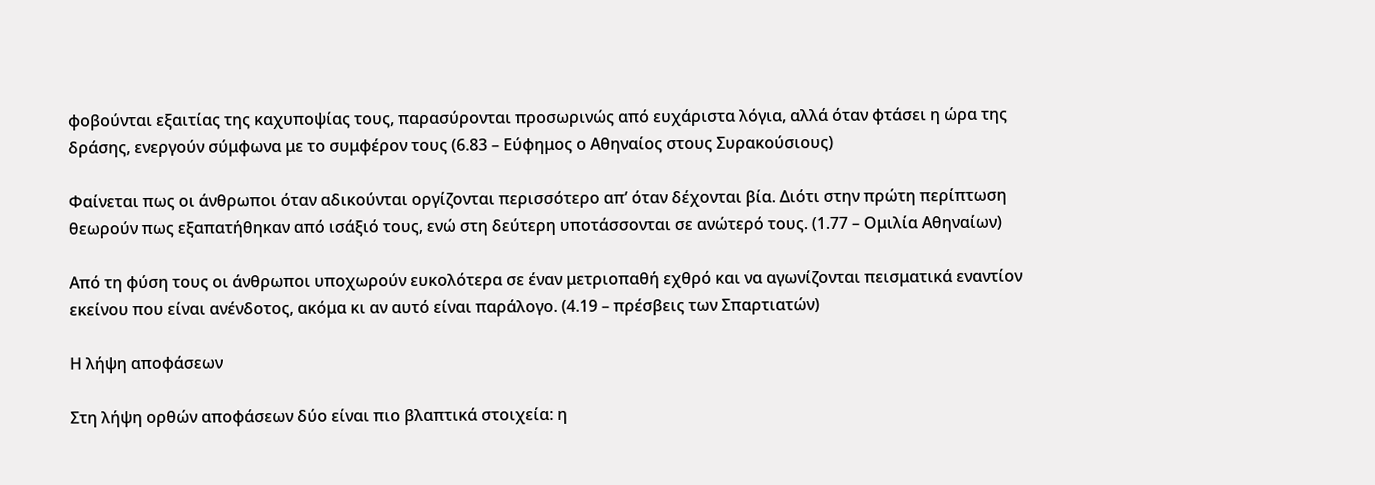φοβούνται εξαιτίας της καχυποψίας τους, παρασύρονται προσωρινώς από ευχάριστα λόγια, αλλά όταν φτάσει η ώρα της δράσης, ενεργούν σύμφωνα με το συμφέρον τους (6.83 – Εύφημος ο Αθηναίος στους Συρακούσιους)

Φαίνεται πως οι άνθρωποι όταν αδικούνται οργίζονται περισσότερο απ’ όταν δέχονται βία. Διότι στην πρώτη περίπτωση θεωρούν πως εξαπατήθηκαν από ισάξιό τους, ενώ στη δεύτερη υποτάσσονται σε ανώτερό τους. (1.77 – Ομιλία Αθηναίων)

Από τη φύση τους οι άνθρωποι υποχωρούν ευκολότερα σε έναν μετριοπαθή εχθρό και να αγωνίζονται πεισματικά εναντίον εκείνου που είναι ανένδοτος, ακόμα κι αν αυτό είναι παράλογο. (4.19 – πρέσβεις των Σπαρτιατών)

Η λήψη αποφάσεων

Στη λήψη ορθών αποφάσεων δύο είναι πιο βλαπτικά στοιχεία: η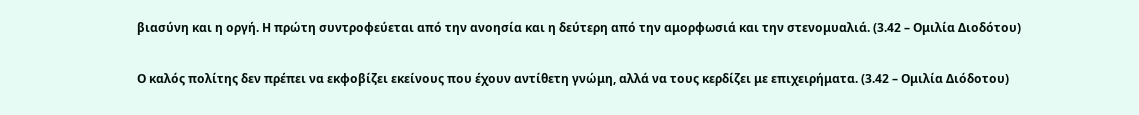βιασύνη και η οργή. Η πρώτη συντροφεύεται από την ανοησία και η δεύτερη από την αμορφωσιά και την στενομυαλιά. (3.42 – Ομιλία Διοδότου)

Ο καλός πολίτης δεν πρέπει να εκφοβίζει εκείνους που έχουν αντίθετη γνώμη, αλλά να τους κερδίζει με επιχειρήματα. (3.42 – Ομιλία Διόδοτου)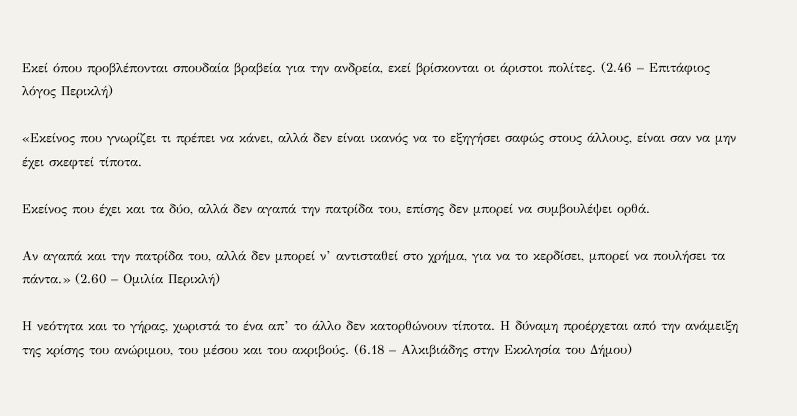Εκεί όπου προβλέπονται σπουδαία βραβεία για την ανδρεία, εκεί βρίσκονται οι άριστοι πολίτες. (2.46 – Επιτάφιος λόγος Περικλή)

«Εκείνος που γνωρίζει τι πρέπει να κάνει, αλλά δεν είναι ικανός να το εξηγήσει σαφώς στους άλλους, είναι σαν να μην έχει σκεφτεί τίποτα.

Εκείνος που έχει και τα δύο, αλλά δεν αγαπά την πατρίδα του, επίσης δεν μπορεί να συμβουλέψει ορθά.

Αν αγαπά και την πατρίδα του, αλλά δεν μπορεί ν’ αντισταθεί στο χρήμα, για να το κερδίσει, μπορεί να πουλήσει τα πάντα.» (2.60 – Ομιλία Περικλή)

Η νεότητα και το γήρας, χωριστά το ένα απ’ το άλλο δεν κατορθώνουν τίποτα. Η δύναμη προέρχεται από την ανάμειξη της κρίσης του ανώριμου, του μέσου και του ακριβούς. (6.18 – Αλκιβιάδης στην Εκκλησία του Δήμου)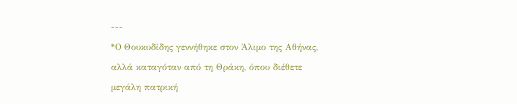---
*Ο Θουκυδίδης γεννήθηκε στον Άλιμο της Αθήνας, αλλά καταγόταν από τη Θράκη, όπου διέθετε μεγάλη πατρική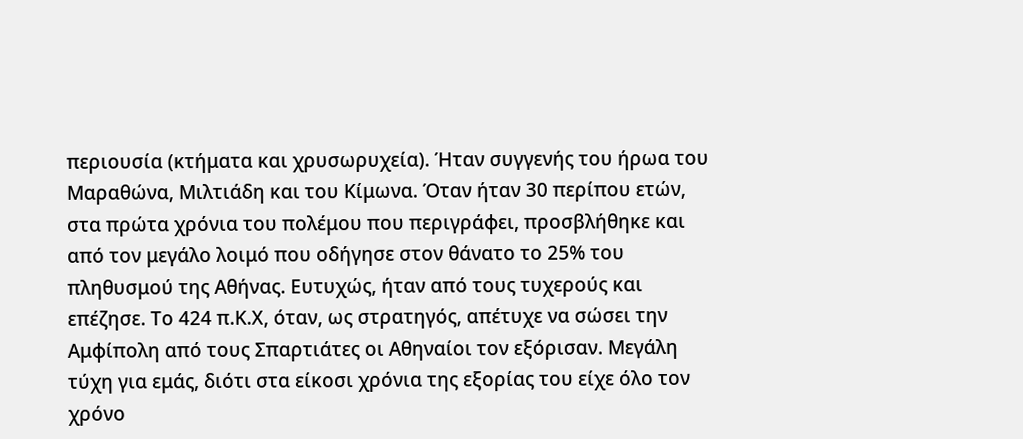περιουσία (κτήματα και χρυσωρυχεία). Ήταν συγγενής του ήρωα του Μαραθώνα, Μιλτιάδη και του Κίμωνα. Όταν ήταν 30 περίπου ετών, στα πρώτα χρόνια του πολέμου που περιγράφει, προσβλήθηκε και από τον μεγάλο λοιμό που οδήγησε στον θάνατο το 25% του πληθυσμού της Αθήνας. Ευτυχώς, ήταν από τους τυχερούς και επέζησε. Το 424 π.Κ.Χ, όταν, ως στρατηγός, απέτυχε να σώσει την Αμφίπολη από τους Σπαρτιάτες οι Αθηναίοι τον εξόρισαν. Μεγάλη τύχη για εμάς, διότι στα είκοσι χρόνια της εξορίας του είχε όλο τον χρόνο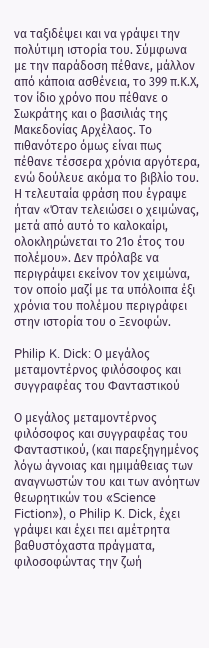να ταξιδέψει και να γράψει την πολύτιμη ιστορία του. Σύμφωνα με την παράδοση πέθανε, μάλλον από κάποια ασθένεια, το 399 π.Κ.Χ, τον ίδιο χρόνο που πέθανε ο Σωκράτης και ο βασιλιάς της Μακεδονίας Αρχέλαος. Το πιθανότερο όμως είναι πως πέθανε τέσσερα χρόνια αργότερα, ενώ δούλευε ακόμα το βιβλίο του. Η τελευταία φράση που έγραψε ήταν «Όταν τελειώσει ο χειμώνας, μετά από αυτό το καλοκαίρι, ολοκληρώνεται το 21ο έτος του πολέμου». Δεν πρόλαβε να περιγράψει εκείνον τον χειμώνα, τον οποίο μαζί με τα υπόλοιπα έξι χρόνια του πολέμου περιγράφει στην ιστορία του ο Ξενοφών.

Philip K. Dick: Ο μεγάλος μεταμοντέρνος φιλόσοφος και συγγραφέας του Φανταστικού

Ο μεγάλος μεταμοντέρνος φιλόσοφος και συγγραφέας του Φανταστικού, (και παρεξηγημένος λόγω άγνοιας και ημιμάθειας των αναγνωστών του και των ανόητων θεωρητικών του «Science Fiction»), ο Philip K. Dick, έχει γράψει και έχει πει αμέτρητα βαθυστόχαστα πράγματα, φιλοσοφώντας την ζωή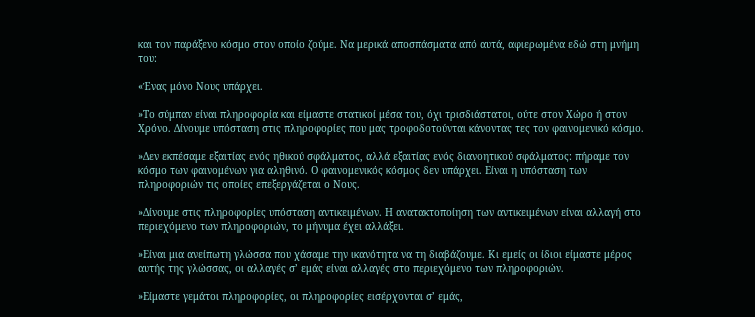και τον παράξενο κόσμο στον οποίο ζούμε. Να μερικά αποσπάσματα από αυτά, αφιερωμένα εδώ στη μνήμη του:

«Ένας μόνο Νους υπάρχει.

»Το σύμπαν είναι πληροφορία και είμαστε στατικοί μέσα του, όχι τρισδιάστατοι, ούτε στον Χώρο ή στον Χρόνο. Δίνουμε υπόσταση στις πληροφορίες που μας τροφοδοτούνται κάνοντας τες τον φαινομενικό κόσμο.

»Δεν εκπέσαμε εξαιτίας ενός ηθικού σφάλματος, αλλά εξαιτίας ενός διανοητικού σφάλματος: πήραμε τον κόσμο των φαινομένων για αληθινό. Ο φαινομενικός κόσμος δεν υπάρχει. Είναι η υπόσταση των πληροφοριών τις οποίες επεξεργάζεται ο Νους.

»Δίνουμε στις πληροφορίες υπόσταση αντικειμένων. Η ανατακτοποίηση των αντικειμένων είναι αλλαγή στο περιεχόμενο των πληροφοριών, το μήνυμα έχει αλλάξει.

»Είναι μια ανείπωτη γλώσσα που χάσαμε την ικανότητα να τη διαβάζουμε. Κι εμείς οι ίδιοι είμαστε μέρος αυτής της γλώσσας, οι αλλαγές σ’ εμάς είναι αλλαγές στο περιεχόμενο των πληροφοριών.

»Είμαστε γεμάτοι πληροφορίες, οι πληροφορίες εισέρχονται σ’ εμάς,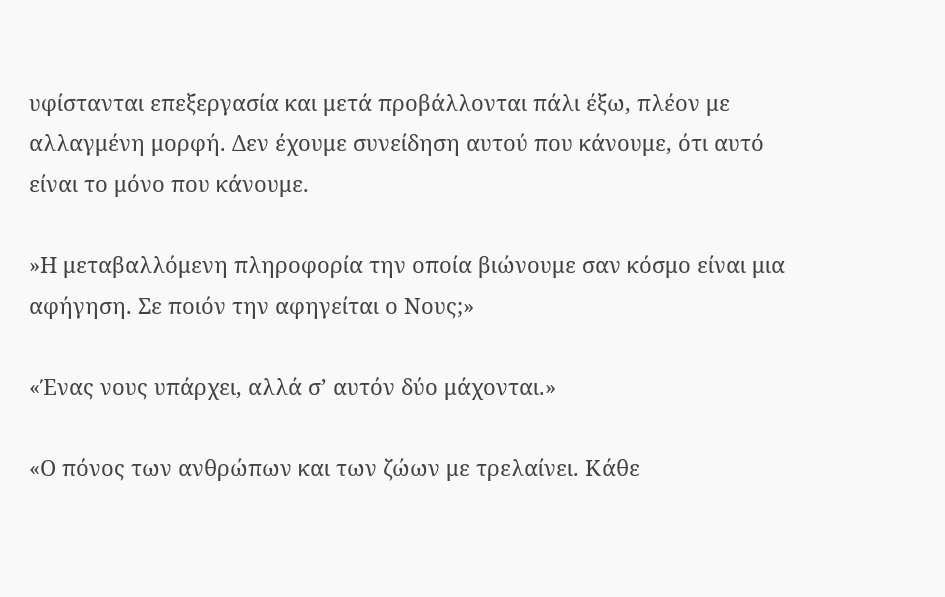υφίστανται επεξεργασία και μετά προβάλλονται πάλι έξω, πλέον με αλλαγμένη μορφή. Δεν έχουμε συνείδηση αυτού που κάνουμε, ότι αυτό είναι το μόνο που κάνουμε.

»Η μεταβαλλόμενη πληροφορία την οποία βιώνουμε σαν κόσμο είναι μια αφήγηση. Σε ποιόν την αφηγείται ο Νους;»

«Ένας νους υπάρχει, αλλά σ’ αυτόν δύο μάχονται.»

«Ο πόνος των ανθρώπων και των ζώων με τρελαίνει. Κάθε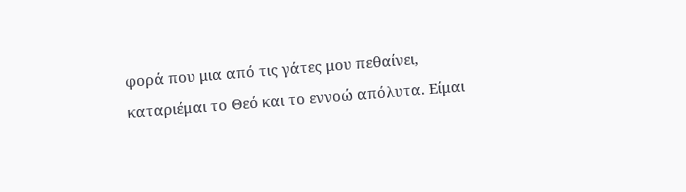φορά που μια από τις γάτες μου πεθαίνει, καταριέμαι το Θεό και το εννοώ απόλυτα. Είμαι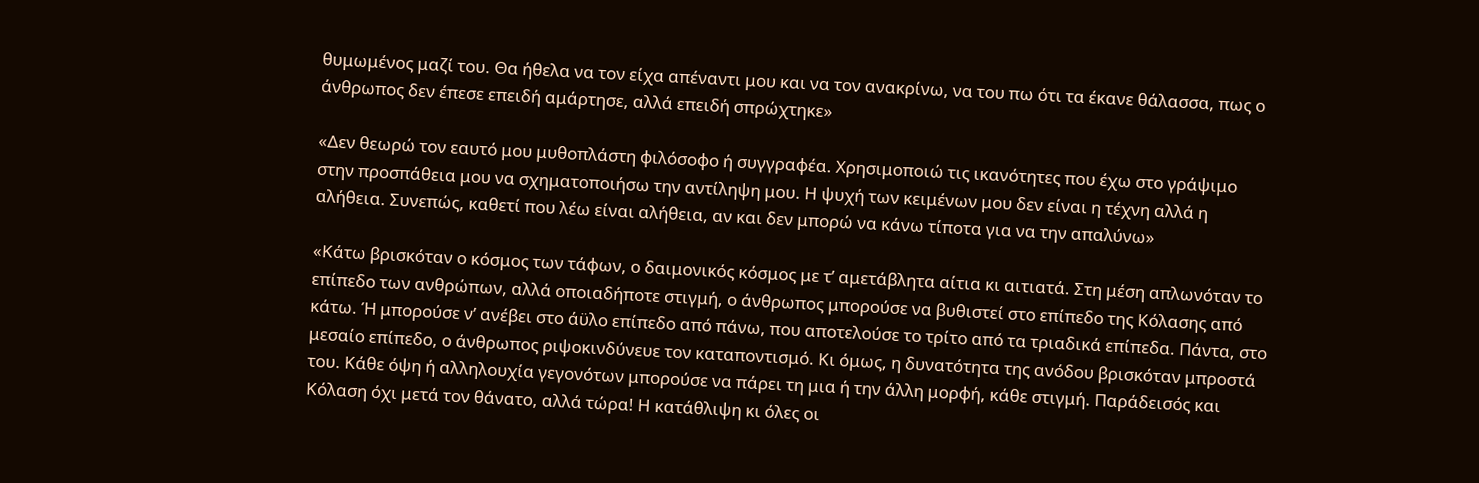θυμωμένος μαζί του. Θα ήθελα να τον είχα απέναντι μου και να τον ανακρίνω, να του πω ότι τα έκανε θάλασσα, πως ο άνθρωπος δεν έπεσε επειδή αμάρτησε, αλλά επειδή σπρώχτηκε»

«Δεν θεωρώ τον εαυτό μου μυθοπλάστη φιλόσοφο ή συγγραφέα. Χρησιμοποιώ τις ικανότητες που έχω στο γράψιμο στην προσπάθεια μου να σχηματοποιήσω την αντίληψη μου. Η ψυχή των κειμένων μου δεν είναι η τέχνη αλλά η αλήθεια. Συνεπώς, καθετί που λέω είναι αλήθεια, αν και δεν μπορώ να κάνω τίποτα για να την απαλύνω»

«Κάτω βρισκόταν ο κόσμος των τάφων, ο δαιμονικός κόσμος με τ’ αμετάβλητα αίτια κι αιτιατά. Στη μέση απλωνόταν το επίπεδο των ανθρώπων, αλλά οποιαδήποτε στιγμή, ο άνθρωπος μπορούσε να βυθιστεί στο επίπεδο της Κόλασης από κάτω. Ή μπορούσε ν’ ανέβει στο άϋλο επίπεδο από πάνω, που αποτελούσε το τρίτο από τα τριαδικά επίπεδα. Πάντα, στο μεσαίο επίπεδο, ο άνθρωπος ριψοκινδύνευε τον καταποντισμό. Κι όμως, η δυνατότητα της ανόδου βρισκόταν μπροστά του. Κάθε όψη ή αλληλουχία γεγονότων μπορούσε να πάρει τη μια ή την άλλη μορφή, κάθε στιγμή. Παράδεισός και Κόλαση όχι μετά τον θάνατο, αλλά τώρα! Η κατάθλιψη κι όλες οι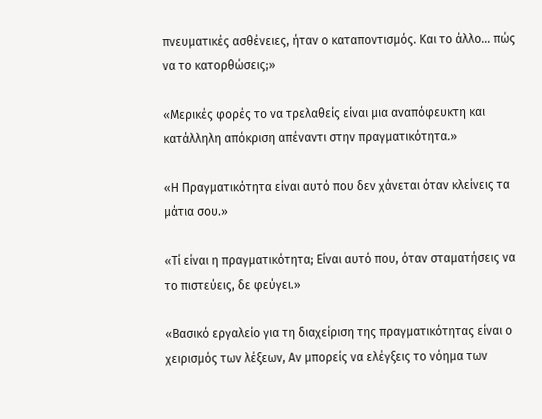πνευματικές ασθένειες, ήταν ο καταποντισμός. Και το άλλο… πώς να το κατορθώσεις;»

«Μερικές φορές το να τρελαθείς είναι μια αναπόφευκτη και κατάλληλη απόκριση απέναντι στην πραγματικότητα.»

«Η Πραγματικότητα είναι αυτό που δεν χάνεται όταν κλείνεις τα μάτια σου.»

«Τί είναι η πραγματικότητα; Είναι αυτό που, όταν σταματήσεις να το πιστεύεις, δε φεύγει.»

«Βασικό εργαλείο για τη διαχείριση της πραγματικότητας είναι ο χειρισμός των λέξεων, Αν μπορείς να ελέγξεις το νόημα των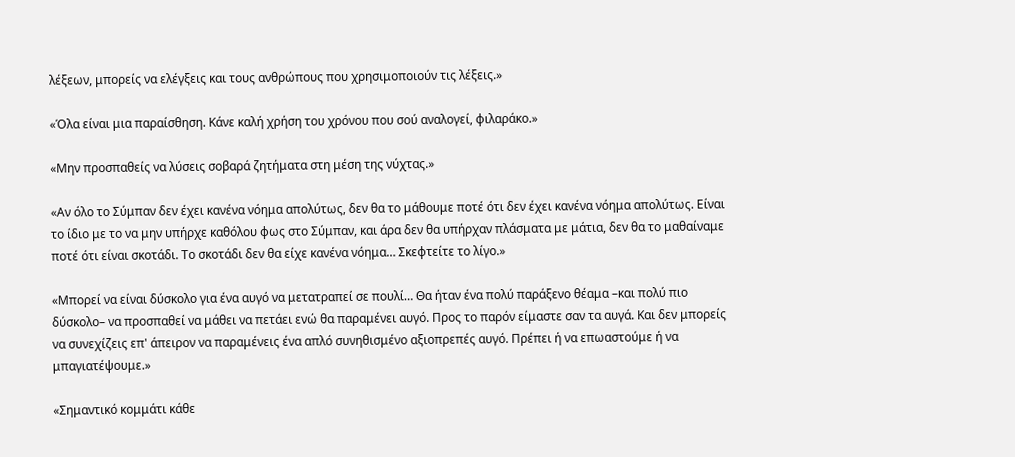λέξεων, μπορείς να ελέγξεις και τους ανθρώπους που χρησιμοποιούν τις λέξεις.»

«Όλα είναι μια παραίσθηση. Κάνε καλή χρήση του χρόνου που σού αναλογεί, φιλαράκο.»

«Μην προσπαθείς να λύσεις σοβαρά ζητήματα στη μέση της νύχτας.»

«Αν όλο το Σύμπαν δεν έχει κανένα νόημα απολύτως, δεν θα το μάθουμε ποτέ ότι δεν έχει κανένα νόημα απολύτως. Είναι το ίδιο με το να μην υπήρχε καθόλου φως στο Σύμπαν, και άρα δεν θα υπήρχαν πλάσματα με μάτια, δεν θα το μαθαίναμε ποτέ ότι είναι σκοτάδι. Το σκοτάδι δεν θα είχε κανένα νόημα… Σκεφτείτε το λίγο.»

«Μπορεί να είναι δύσκολο για ένα αυγό να μετατραπεί σε πουλί… Θα ήταν ένα πολύ παράξενο θέαμα –και πολύ πιο δύσκολο– να προσπαθεί να μάθει να πετάει ενώ θα παραμένει αυγό. Προς το παρόν είμαστε σαν τα αυγά. Και δεν μπορείς να συνεχίζεις επ' άπειρον να παραμένεις ένα απλό συνηθισμένο αξιοπρεπές αυγό. Πρέπει ή να επωαστούμε ή να μπαγιατέψουμε.»

«Σημαντικό κομμάτι κάθε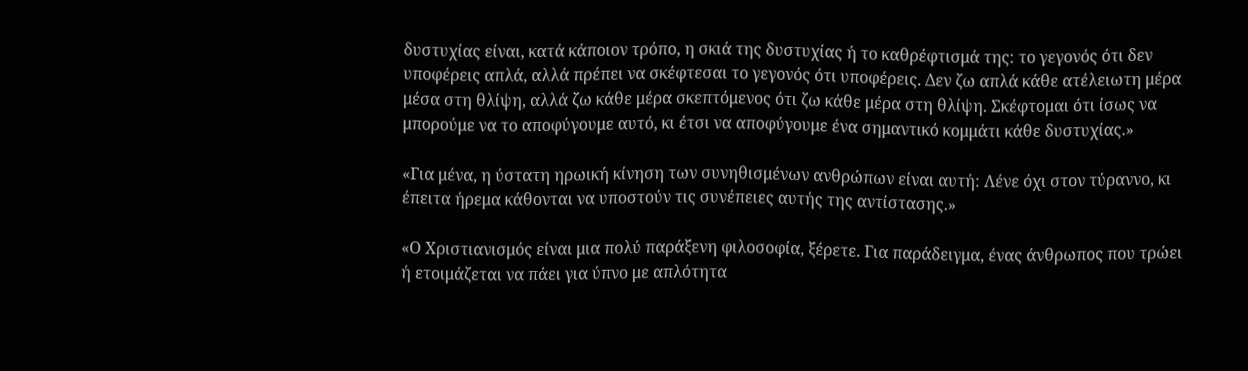δυστυχίας είναι, κατά κάποιον τρόπο, η σκιά της δυστυχίας ή το καθρέφτισμά της: το γεγονός ότι δεν υποφέρεις απλά, αλλά πρέπει να σκέφτεσαι το γεγονός ότι υποφέρεις. Δεν ζω απλά κάθε ατέλειωτη μέρα μέσα στη θλίψη, αλλά ζω κάθε μέρα σκεπτόμενος ότι ζω κάθε μέρα στη θλίψη. Σκέφτομαι ότι ίσως να μπορούμε να το αποφύγουμε αυτό, κι έτσι να αποφύγουμε ένα σημαντικό κομμάτι κάθε δυστυχίας.»

«Για μένα, η ύστατη ηρωική κίνηση των συνηθισμένων ανθρώπων είναι αυτή: Λένε όχι στον τύραννο, κι έπειτα ήρεμα κάθονται να υποστούν τις συνέπειες αυτής της αντίστασης.»

«Ο Χριστιανισμός είναι μια πολύ παράξενη φιλοσοφία, ξέρετε. Για παράδειγμα, ένας άνθρωπος που τρώει ή ετοιμάζεται να πάει για ύπνο με απλότητα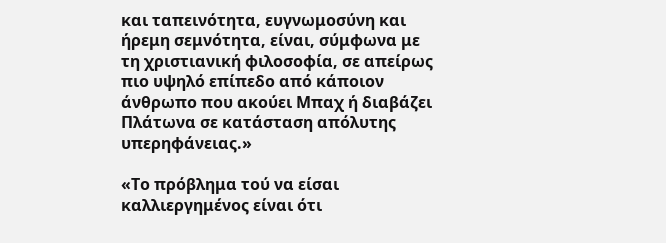και ταπεινότητα, ευγνωμοσύνη και ήρεμη σεμνότητα, είναι, σύμφωνα με τη χριστιανική φιλοσοφία, σε απείρως πιο υψηλό επίπεδο από κάποιον άνθρωπο που ακούει Μπαχ ή διαβάζει Πλάτωνα σε κατάσταση απόλυτης υπερηφάνειας.»

«Το πρόβλημα τού να είσαι καλλιεργημένος είναι ότι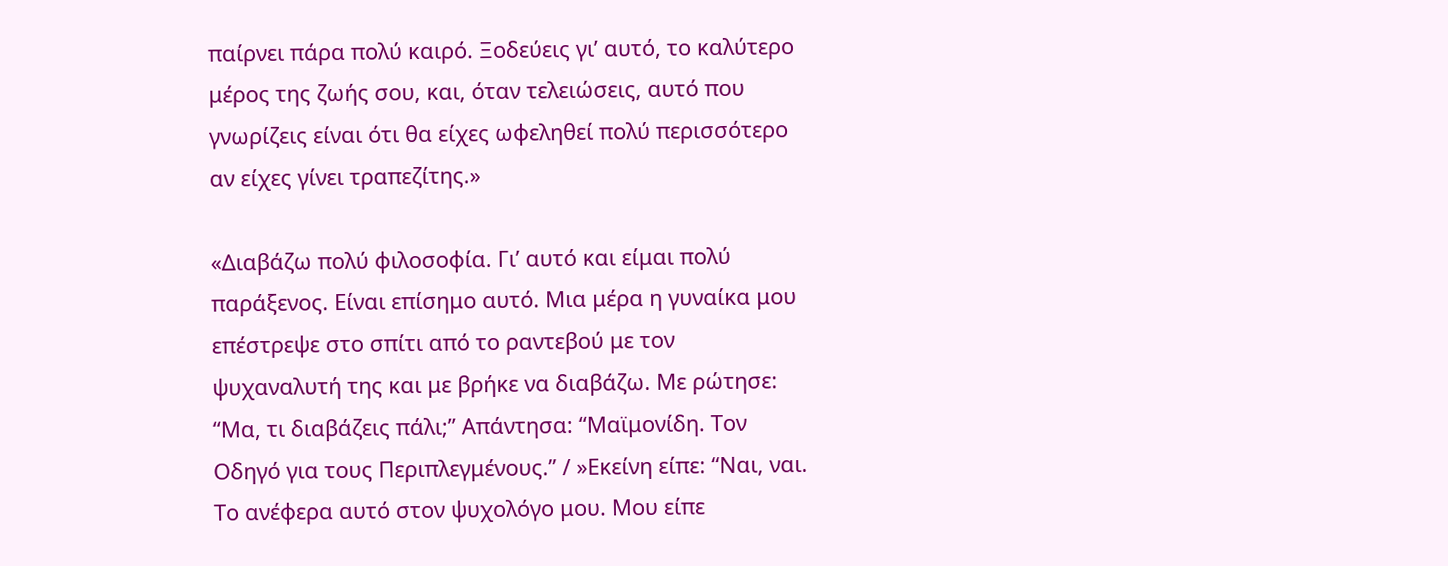παίρνει πάρα πολύ καιρό. Ξοδεύεις γι’ αυτό, το καλύτερο μέρος της ζωής σου, και, όταν τελειώσεις, αυτό που γνωρίζεις είναι ότι θα είχες ωφεληθεί πολύ περισσότερο αν είχες γίνει τραπεζίτης.»

«Διαβάζω πολύ φιλοσοφία. Γι’ αυτό και είμαι πολύ παράξενος. Είναι επίσημο αυτό. Μια μέρα η γυναίκα μου επέστρεψε στο σπίτι από το ραντεβού με τον ψυχαναλυτή της και με βρήκε να διαβάζω. Με ρώτησε: “Μα, τι διαβάζεις πάλι;” Απάντησα: “Μαϊμονίδη. Τον Οδηγό για τους Περιπλεγμένους.” / »Εκείνη είπε: “Ναι, ναι. Το ανέφερα αυτό στον ψυχολόγο μου. Μου είπε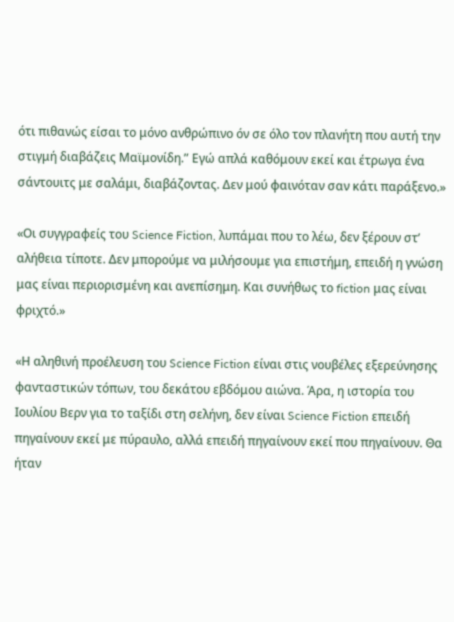ότι πιθανώς είσαι το μόνο ανθρώπινο όν σε όλο τον πλανήτη που αυτή την στιγμή διαβάζεις Μαϊμονίδη.” Εγώ απλά καθόμουν εκεί και έτρωγα ένα σάντουιτς με σαλάμι, διαβάζοντας. Δεν μού φαινόταν σαν κάτι παράξενο.»

«Οι συγγραφείς του Science Fiction, λυπάμαι που το λέω, δεν ξέρουν στ’ αλήθεια τίποτε. Δεν μπορούμε να μιλήσουμε για επιστήμη, επειδή η γνώση μας είναι περιορισμένη και ανεπίσημη. Και συνήθως το fiction μας είναι φριχτό.»

«Η αληθινή προέλευση του Science Fiction είναι στις νουβέλες εξερεύνησης φανταστικών τόπων, του δεκάτου εβδόμου αιώνα. Άρα, η ιστορία του Ιουλίου Βερν για το ταξίδι στη σελήνη, δεν είναι Science Fiction επειδή πηγαίνουν εκεί με πύραυλο, αλλά επειδή πηγαίνουν εκεί που πηγαίνουν. Θα ήταν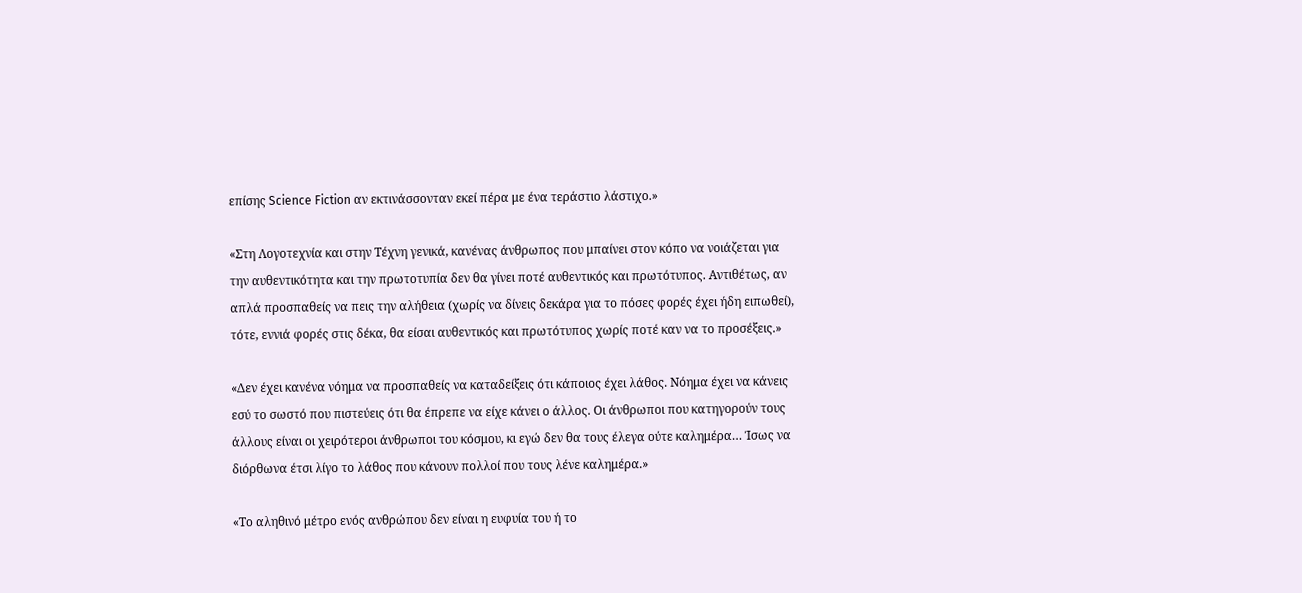επίσης Science Fiction αν εκτινάσσονταν εκεί πέρα με ένα τεράστιο λάστιχο.»

«Στη Λογοτεχνία και στην Τέχνη γενικά, κανένας άνθρωπος που μπαίνει στον κόπο να νοιάζεται για την αυθεντικότητα και την πρωτοτυπία δεν θα γίνει ποτέ αυθεντικός και πρωτότυπος. Αντιθέτως, αν απλά προσπαθείς να πεις την αλήθεια (χωρίς να δίνεις δεκάρα για το πόσες φορές έχει ήδη ειπωθεί), τότε, εννιά φορές στις δέκα, θα είσαι αυθεντικός και πρωτότυπος χωρίς ποτέ καν να το προσέξεις.»

«Δεν έχει κανένα νόημα να προσπαθείς να καταδείξεις ότι κάποιος έχει λάθος. Νόημα έχει να κάνεις εσύ το σωστό που πιστεύεις ότι θα έπρεπε να είχε κάνει ο άλλος. Οι άνθρωποι που κατηγορούν τους άλλους είναι οι χειρότεροι άνθρωποι του κόσμου, κι εγώ δεν θα τους έλεγα ούτε καλημέρα… Ίσως να διόρθωνα έτσι λίγο το λάθος που κάνουν πολλοί που τους λένε καλημέρα.»

«Το αληθινό μέτρο ενός ανθρώπου δεν είναι η ευφυία του ή το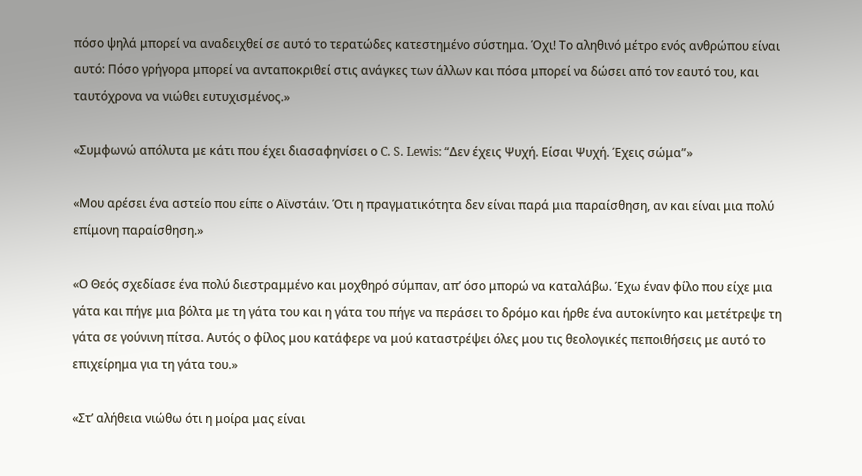πόσο ψηλά μπορεί να αναδειχθεί σε αυτό το τερατώδες κατεστημένο σύστημα. Όχι! Το αληθινό μέτρο ενός ανθρώπου είναι αυτό: Πόσο γρήγορα μπορεί να ανταποκριθεί στις ανάγκες των άλλων και πόσα μπορεί να δώσει από τον εαυτό του, και ταυτόχρονα να νιώθει ευτυχισμένος.»

«Συμφωνώ απόλυτα με κάτι που έχει διασαφηνίσει ο C. S. Lewis: “Δεν έχεις Ψυχή. Είσαι Ψυχή. Έχεις σώμα”»

«Μου αρέσει ένα αστείο που είπε ο Αϊνστάιν. Ότι η πραγματικότητα δεν είναι παρά μια παραίσθηση, αν και είναι μια πολύ επίμονη παραίσθηση.»

«Ο Θεός σχεδίασε ένα πολύ διεστραμμένο και μοχθηρό σύμπαν, απ’ όσο μπορώ να καταλάβω. Έχω έναν φίλο που είχε μια γάτα και πήγε μια βόλτα με τη γάτα του και η γάτα του πήγε να περάσει το δρόμο και ήρθε ένα αυτοκίνητο και μετέτρεψε τη γάτα σε γούνινη πίτσα. Αυτός ο φίλος μου κατάφερε να μού καταστρέψει όλες μου τις θεολογικές πεποιθήσεις με αυτό το επιχείρημα για τη γάτα του.»

«Στ’ αλήθεια νιώθω ότι η μοίρα μας είναι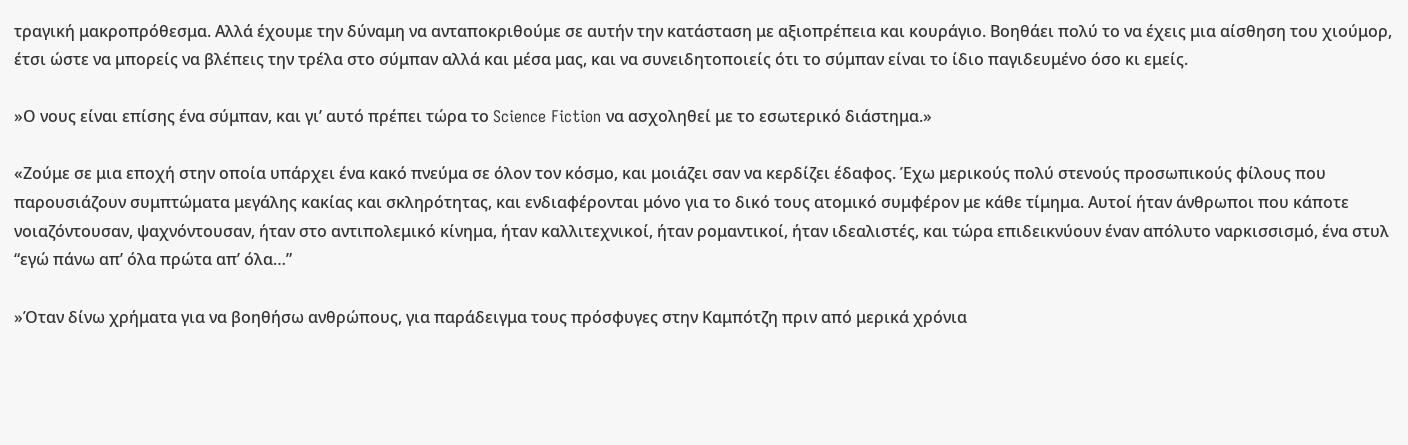τραγική μακροπρόθεσμα. Αλλά έχουμε την δύναμη να ανταποκριθούμε σε αυτήν την κατάσταση με αξιοπρέπεια και κουράγιο. Βοηθάει πολύ το να έχεις μια αίσθηση του χιούμορ, έτσι ώστε να μπορείς να βλέπεις την τρέλα στο σύμπαν αλλά και μέσα μας, και να συνειδητοποιείς ότι το σύμπαν είναι το ίδιο παγιδευμένο όσο κι εμείς.

»Ο νους είναι επίσης ένα σύμπαν, και γι’ αυτό πρέπει τώρα το Science Fiction να ασχοληθεί με το εσωτερικό διάστημα.»

«Ζούμε σε μια εποχή στην οποία υπάρχει ένα κακό πνεύμα σε όλον τον κόσμο, και μοιάζει σαν να κερδίζει έδαφος. Έχω μερικούς πολύ στενούς προσωπικούς φίλους που παρουσιάζουν συμπτώματα μεγάλης κακίας και σκληρότητας, και ενδιαφέρονται μόνο για το δικό τους ατομικό συμφέρον με κάθε τίμημα. Αυτοί ήταν άνθρωποι που κάποτε νοιαζόντουσαν, ψαχνόντουσαν, ήταν στο αντιπολεμικό κίνημα, ήταν καλλιτεχνικοί, ήταν ρομαντικοί, ήταν ιδεαλιστές, και τώρα επιδεικνύουν έναν απόλυτο ναρκισσισμό, ένα στυλ “εγώ πάνω απ’ όλα πρώτα απ’ όλα…”

»Όταν δίνω χρήματα για να βοηθήσω ανθρώπους, για παράδειγμα τους πρόσφυγες στην Καμπότζη πριν από μερικά χρόνια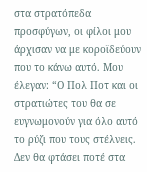στα στρατόπεδα προσφύγων, οι φίλοι μου άρχισαν να με κοροϊδεύουν που το κάνω αυτό. Μου έλεγαν: “Ο Πολ Ποτ και οι στρατιώτες του θα σε ευγνωμονούν για όλο αυτό το ρύζι που τους στέλνεις. Δεν θα φτάσει ποτέ στα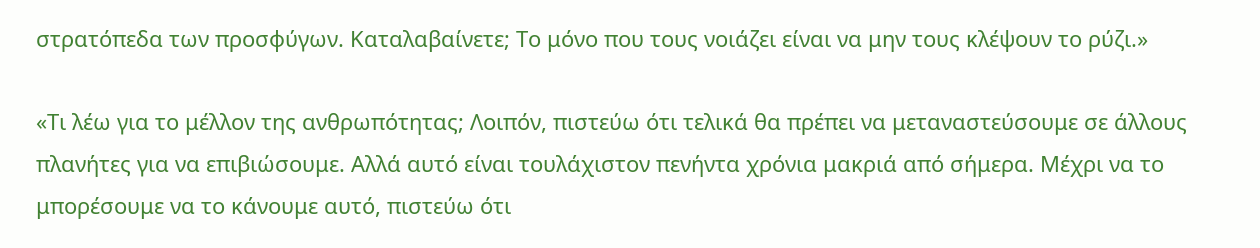στρατόπεδα των προσφύγων. Καταλαβαίνετε; Το μόνο που τους νοιάζει είναι να μην τους κλέψουν το ρύζι.»

«Τι λέω για το μέλλον της ανθρωπότητας; Λοιπόν, πιστεύω ότι τελικά θα πρέπει να μεταναστεύσουμε σε άλλους πλανήτες για να επιβιώσουμε. Αλλά αυτό είναι τουλάχιστον πενήντα χρόνια μακριά από σήμερα. Μέχρι να το μπορέσουμε να το κάνουμε αυτό, πιστεύω ότι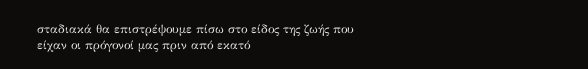σταδιακά θα επιστρέψουμε πίσω στο είδος της ζωής που είχαν οι πρόγονοί μας πριν από εκατό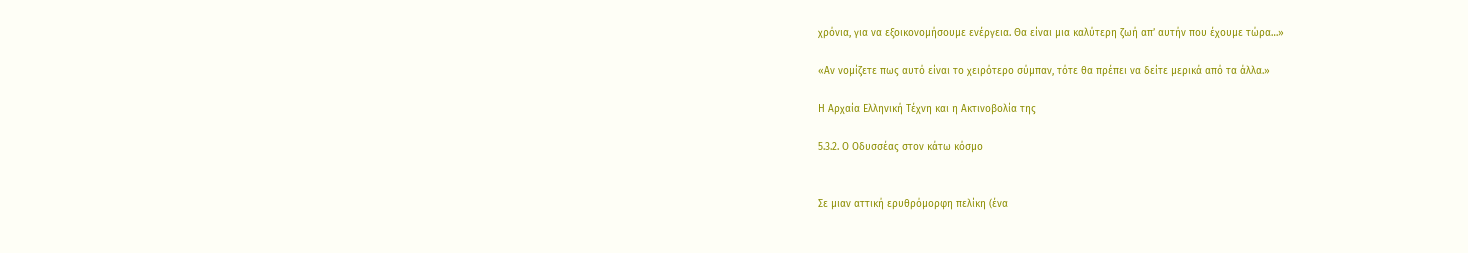χρόνια, για να εξοικονομήσουμε ενέργεια. Θα είναι μια καλύτερη ζωή απ’ αυτήν που έχουμε τώρα…»

«Αν νομίζετε πως αυτό είναι το χειρότερο σύμπαν, τότε θα πρέπει να δείτε μερικά από τα άλλα.»

Η Αρχαία Ελληνική Τέχνη και η Ακτινοβολία της

5.3.2. Ο Οδυσσέας στον κάτω κόσμο


Σε μιαν αττική ερυθρόμορφη πελίκη (ένα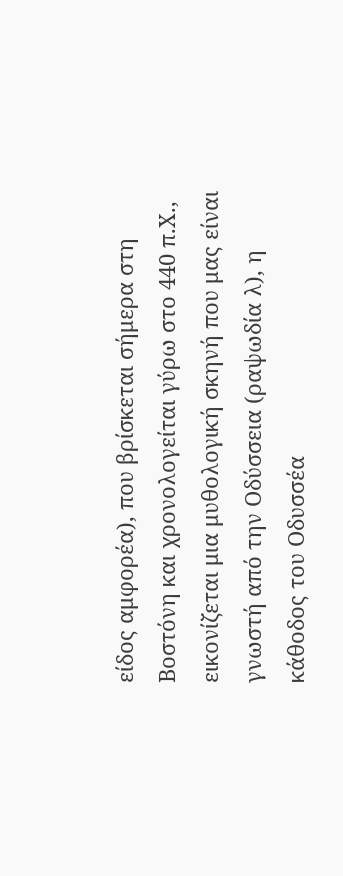είδος αμφορέα), που βρίσκεται σήμερα στη Βοστόνη και χρονολογείται γύρω στο 440 π.Χ., εικονίζεται μια μυθολογική σκηνή που μας είναι γνωστή από την Οδύσσεια (ραψωδία λ), η κάθοδος του Οδυσσέα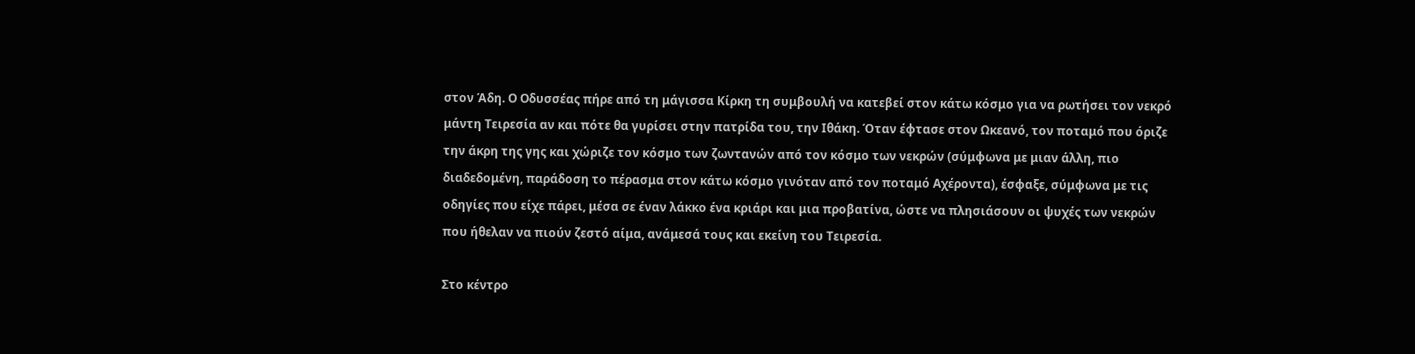στον Άδη. Ο Οδυσσέας πήρε από τη μάγισσα Κίρκη τη συμβουλή να κατεβεί στον κάτω κόσμο για να ρωτήσει τον νεκρό μάντη Τειρεσία αν και πότε θα γυρίσει στην πατρίδα του, την Ιθάκη. Όταν έφτασε στον Ωκεανό, τον ποταμό που όριζε την άκρη της γης και χώριζε τον κόσμο των ζωντανών από τον κόσμο των νεκρών (σύμφωνα με μιαν άλλη, πιο διαδεδομένη, παράδοση το πέρασμα στον κάτω κόσμο γινόταν από τον ποταμό Αχέροντα), έσφαξε, σύμφωνα με τις οδηγίες που είχε πάρει, μέσα σε έναν λάκκο ένα κριάρι και μια προβατίνα, ώστε να πλησιάσουν οι ψυχές των νεκρών που ήθελαν να πιούν ζεστό αίμα, ανάμεσά τους και εκείνη του Τειρεσία.

Στο κέντρο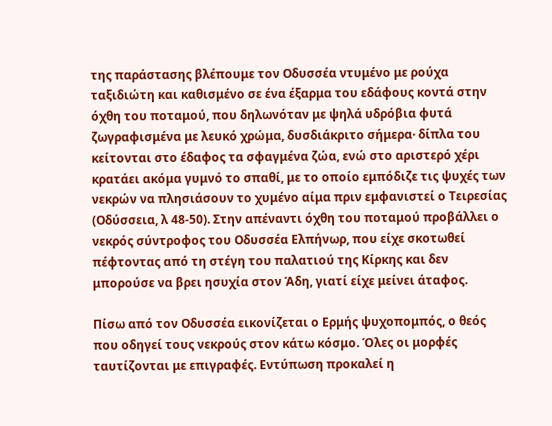της παράστασης βλέπουμε τον Οδυσσέα ντυμένο με ρούχα ταξιδιώτη και καθισμένο σε ένα έξαρμα του εδάφους κοντά στην όχθη του ποταμού, που δηλωνόταν με ψηλά υδρόβια φυτά ζωγραφισμένα με λευκό χρώμα, δυσδιάκριτο σήμερα· δίπλα του κείτονται στο έδαφος τα σφαγμένα ζώα, ενώ στο αριστερό χέρι κρατάει ακόμα γυμνό το σπαθί, με το οποίο εμπόδιζε τις ψυχές των νεκρών να πλησιάσουν το χυμένο αίμα πριν εμφανιστεί ο Τειρεσίας (Οδύσσεια, λ 48-50). Στην απέναντι όχθη του ποταμού προβάλλει ο νεκρός σύντροφος του Οδυσσέα Ελπήνωρ, που είχε σκοτωθεί πέφτοντας από τη στέγη του παλατιού της Κίρκης και δεν μπορούσε να βρει ησυχία στον Άδη, γιατί είχε μείνει άταφος.

Πίσω από τον Οδυσσέα εικονίζεται ο Ερμής ψυχοπομπός, ο θεός που οδηγεί τους νεκρούς στον κάτω κόσμο. Όλες οι μορφές ταυτίζονται με επιγραφές. Εντύπωση προκαλεί η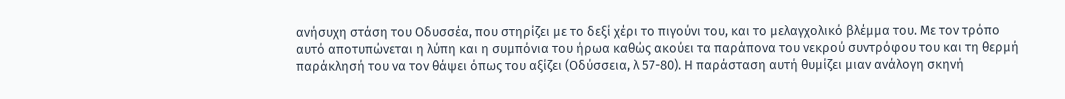ανήσυχη στάση του Οδυσσέα, που στηρίζει με το δεξί χέρι το πιγούνι του, και το μελαγχολικό βλέμμα του. Με τον τρόπο αυτό αποτυπώνεται η λύπη και η συμπόνια του ήρωα καθώς ακούει τα παράπονα του νεκρού συντρόφου του και τη θερμή παράκλησή του να τον θάψει όπως του αξίζει (Οδύσσεια, λ 57-80). Η παράσταση αυτή θυμίζει μιαν ανάλογη σκηνή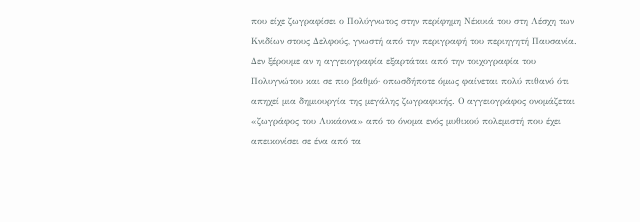που είχε ζωγραφίσει ο Πολύγνωτος στην περίφημη Νέκυιά του στη Λέσχη των Κνιδίων στους Δελφούς, γνωστή από την περιγραφή του περιηγητή Παυσανία. Δεν ξέρουμε αν η αγγειογραφία εξαρτάται από την τοιχογραφία του Πολυγνώτου και σε πιο βαθμό· οπωσδήποτε όμως φαίνεται πολύ πιθανό ότι απηχεί μια δημιουργία της μεγάλης ζωγραφικής. Ο αγγειογράφος ονομάζεται «ζωγράφος του Λυκάονα» από το όνομα ενός μυθικού πολεμιστή που έχει απεικονίσει σε ένα από τα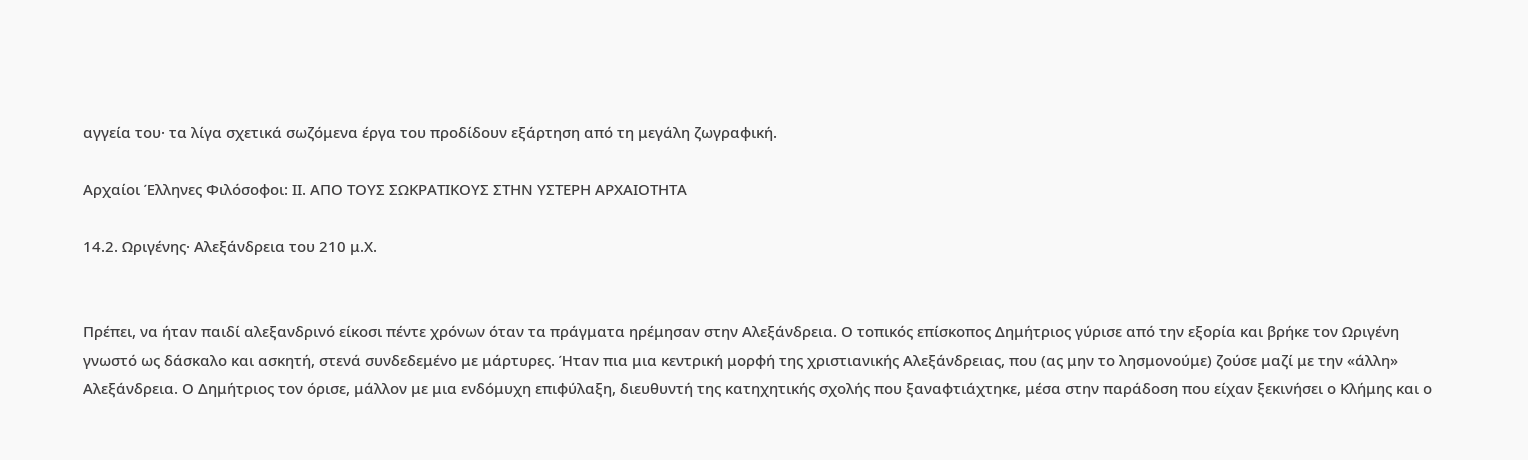αγγεία του· τα λίγα σχετικά σωζόμενα έργα του προδίδουν εξάρτηση από τη μεγάλη ζωγραφική.

Αρχαίοι Έλληνες Φιλόσοφοι: ΙI. ΑΠΟ ΤΟΥΣ ΣΩΚΡΑΤΙΚΟΥΣ ΣΤΗΝ ΥΣΤΕΡΗ ΑΡΧΑΙΟΤΗΤΑ

14.2. Ωριγένης· Αλεξάνδρεια του 210 μ.Χ.


Πρέπει, να ήταν παιδί αλεξανδρινό είκοσι πέντε χρόνων όταν τα πράγματα ηρέμησαν στην Αλεξάνδρεια. Ο τοπικός επίσκοπος Δημήτριος γύρισε από την εξορία και βρήκε τον Ωριγένη γνωστό ως δάσκαλο και ασκητή, στενά συνδεδεμένο με μάρτυρες. Ήταν πια μια κεντρική μορφή της χριστιανικής Αλεξάνδρειας, που (ας μην το λησμονούμε) ζούσε μαζί με την «άλλη» Αλεξάνδρεια. Ο Δημήτριος τον όρισε, μάλλον με μια ενδόμυχη επιφύλαξη, διευθυντή της κατηχητικής σχολής που ξαναφτιάχτηκε, μέσα στην παράδοση που είχαν ξεκινήσει ο Κλήμης και ο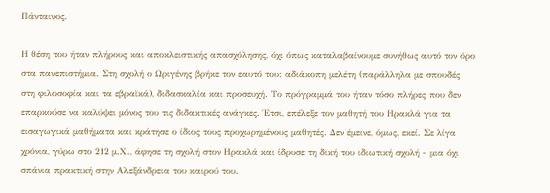Πάνταινος.

Η θέση του ήταν πλήρους και αποκλειστικής απασχόλησης, όχι όπως καταλαβαίνουμε συνήθως αυτό τον όρο στα πανεπιστήμια. Στη σχολή ο Ωριγένης βρήκε τον εαυτό του: αδιάκοπη μελέτη (παράλληλα με σπουδές στη φιλοσοφία και τα εβραϊκά), διδασκαλία και προσευχή. Το πρόγραμμά του ήταν τόσο πλήρες που δεν επαρκούσε να καλύψει μόνος του τις διδακτικές ανάγκες. Έτσι, επέλεξε τον μαθητή του Ηρακλά για τα εισαγωγικά μαθήματα και κράτησε ο ίδιος τους προχωρημένους μαθητές. Δεν έμεινε, όμως, εκεί. Σε λίγα χρόνια, γύρω στο 212 μ.Χ., άφησε τη σχολή στον Ηρακλά και ίδρυσε τη δική του ιδιωτική σχολή - μια όχι σπάνια πρακτική στην Αλεξάνδρεια του καιρού του.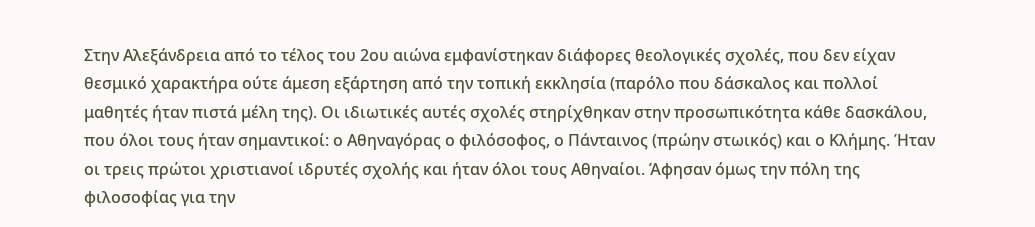Στην Αλεξάνδρεια από το τέλος του 2ου αιώνα εμφανίστηκαν διάφορες θεολογικές σχολές, που δεν είχαν θεσμικό χαρακτήρα ούτε άμεση εξάρτηση από την τοπική εκκλησία (παρόλο που δάσκαλος και πολλοί μαθητές ήταν πιστά μέλη της). Οι ιδιωτικές αυτές σχολές στηρίχθηκαν στην προσωπικότητα κάθε δασκάλου, που όλοι τους ήταν σημαντικοί: ο Αθηναγόρας ο φιλόσοφος, ο Πάνταινος (πρώην στωικός) και ο Κλήμης. Ήταν οι τρεις πρώτοι χριστιανοί ιδρυτές σχολής και ήταν όλοι τους Αθηναίοι. Άφησαν όμως την πόλη της φιλοσοφίας για την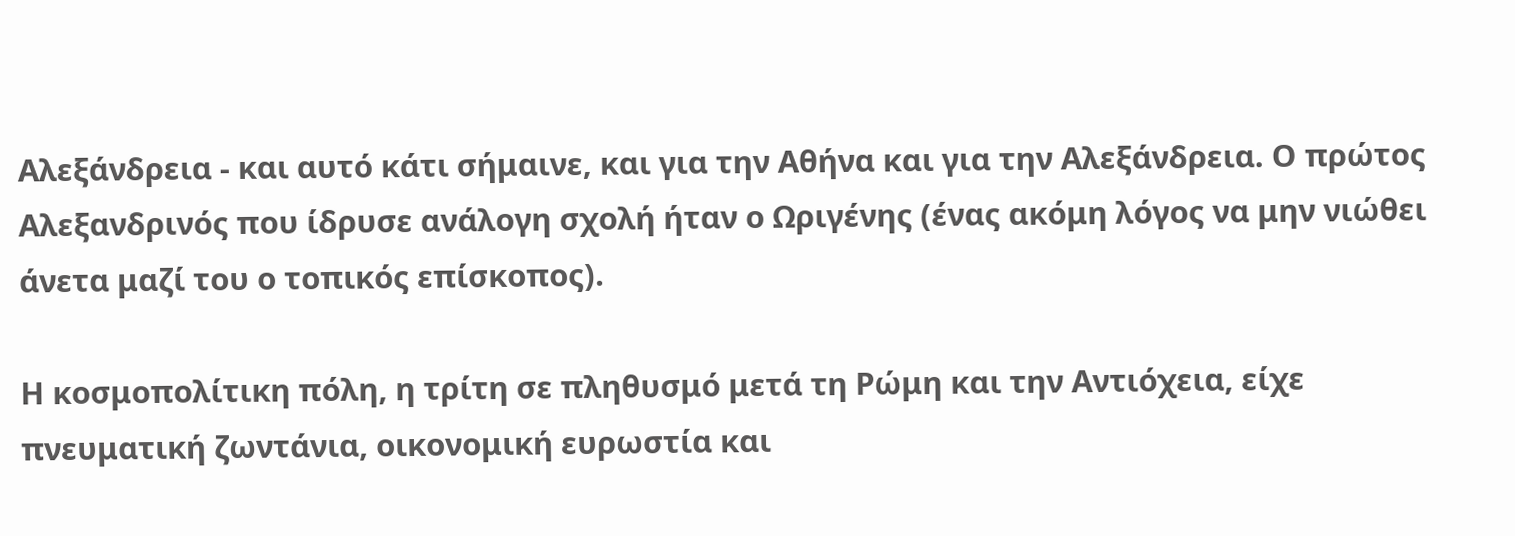Αλεξάνδρεια - και αυτό κάτι σήμαινε, και για την Αθήνα και για την Αλεξάνδρεια. Ο πρώτος Αλεξανδρινός που ίδρυσε ανάλογη σχολή ήταν ο Ωριγένης (ένας ακόμη λόγος να μην νιώθει άνετα μαζί του ο τοπικός επίσκοπος).

Η κοσμοπολίτικη πόλη, η τρίτη σε πληθυσμό μετά τη Ρώμη και την Αντιόχεια, είχε πνευματική ζωντάνια, οικονομική ευρωστία και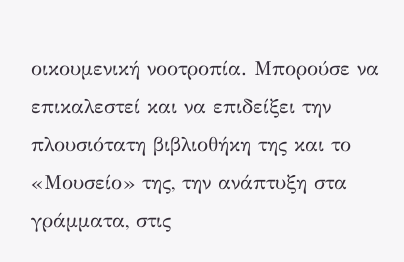οικουμενική νοοτροπία. Μπορούσε να επικαλεστεί και να επιδείξει την πλουσιότατη βιβλιοθήκη της και το «Μουσείο» της, την ανάπτυξη στα γράμματα, στις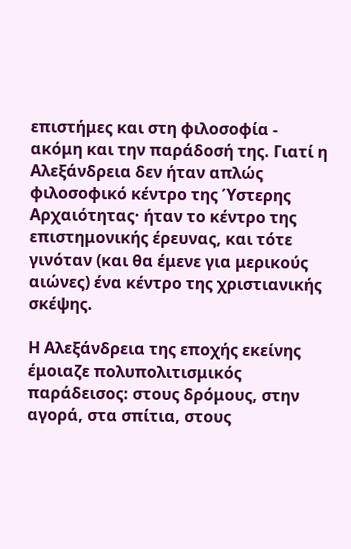επιστήμες και στη φιλοσοφία - ακόμη και την παράδοσή της. Γιατί η Αλεξάνδρεια δεν ήταν απλώς φιλοσοφικό κέντρο της Ύστερης Αρχαιότητας· ήταν το κέντρο της επιστημονικής έρευνας, και τότε γινόταν (και θα έμενε για μερικούς αιώνες) ένα κέντρο της χριστιανικής σκέψης.

Η Αλεξάνδρεια της εποχής εκείνης έμοιαζε πολυπολιτισμικός παράδεισος: στους δρόμους, στην αγορά, στα σπίτια, στους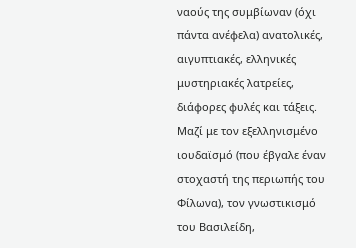ναούς της συμβίωναν (όχι πάντα ανέφελα) ανατολικές, αιγυπτιακές, ελληνικές μυστηριακές λατρείες, διάφορες φυλές και τάξεις. Μαζί με τον εξελληνισμένο ιουδαϊσμό (που έβγαλε έναν στοχαστή της περιωπής του Φίλωνα), τον γνωστικισμό του Βασιλείδη,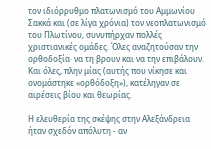τον ιδιόρρυθμο πλατωνισμό του Αμμωνίου Σακκά και (σε λίγα χρόνια) τον νεοπλατωνισμό του Πλωτίνου, συνυπήρχαν πολλές χριστιανικές ομάδες. Όλες αναζητούσαν την ορθοδοξία· να τη βρουν και να την επιβάλουν. Και όλες, πλην μίας (αυτής που νίκησε και ονομάστηκε «ορθόδοξη»), κατέληγαν σε αιρέσεις βίου και θεωρίας.

Η ελευθερία της σκέψης στην Αλεξάνδρεια ήταν σχεδόν απόλυτη - αν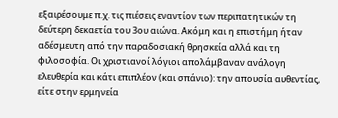εξαιρέσουμε π.χ. τις πιέσεις εναντίον των περιπατητικών τη δεύτερη δεκαετία του 3ου αιώνα. Ακόμη και η επιστήμη ήταν αδέσμευτη από την παραδοσιακή θρησκεία αλλά και τη φιλοσοφία. Οι χριστιανοί λόγιοι απολάμβαναν ανάλογη ελευθερία και κάτι επιπλέον (και σπάνιο): την απουσία αυθεντίας, είτε στην ερμηνεία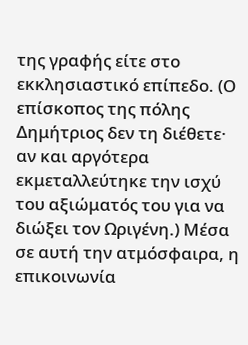της γραφής είτε στο εκκλησιαστικό επίπεδο. (Ο επίσκοπος της πόλης Δημήτριος δεν τη διέθετε· αν και αργότερα εκμεταλλεύτηκε την ισχύ του αξιώματός του για να διώξει τον Ωριγένη.) Μέσα σε αυτή την ατμόσφαιρα, η επικοινωνία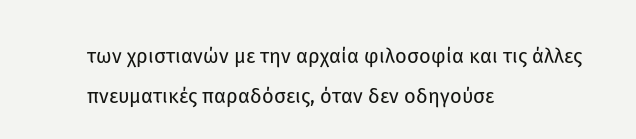των χριστιανών με την αρχαία φιλοσοφία και τις άλλες πνευματικές παραδόσεις, όταν δεν οδηγούσε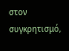στον συγκρητισμό,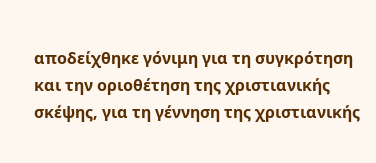αποδείχθηκε γόνιμη για τη συγκρότηση και την οριοθέτηση της χριστιανικής σκέψης, για τη γέννηση της χριστιανικής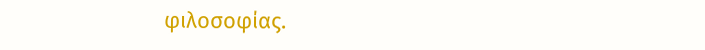φιλοσοφίας.